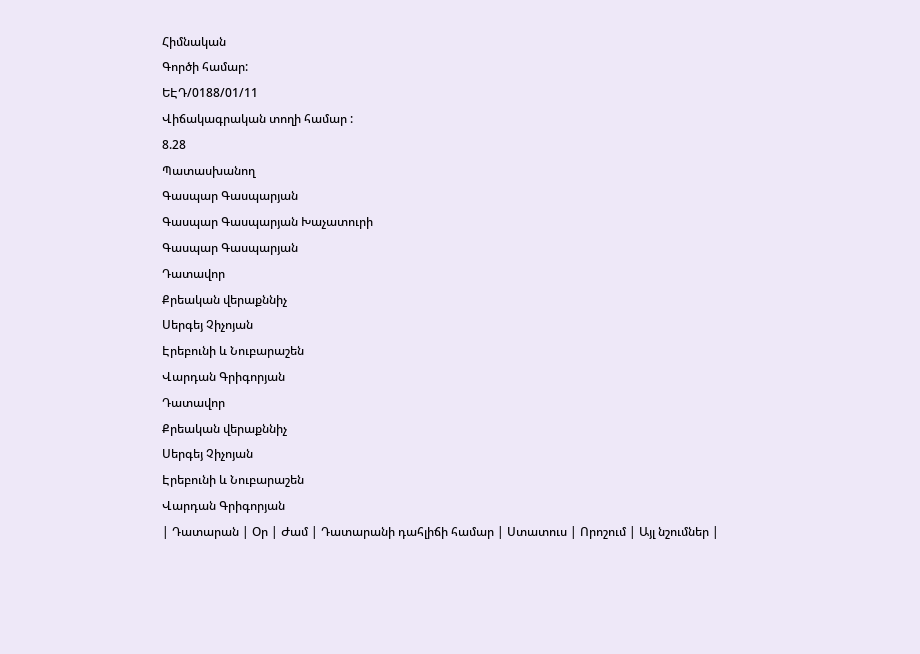Հիմնական
Գործի համար:
ԵԷԴ/0188/01/11
Վիճակագրական տողի համար :
8.28
Պատասխանող
Գասպար Գասպարյան
Գասպար Գասպարյան Խաչատուրի
Գասպար Գասպարյան
Դատավոր
Քրեական վերաքննիչ
Սերգեյ Չիչոյան
Էրեբունի և Նուբարաշեն
Վարդան Գրիգորյան
Դատավոր
Քրեական վերաքննիչ
Սերգեյ Չիչոյան
Էրեբունի և Նուբարաշեն
Վարդան Գրիգորյան
| Դատարան | Օր | Ժամ | Դատարանի դահլիճի համար | Ստատուս | Որոշում | Այլ նշումներ |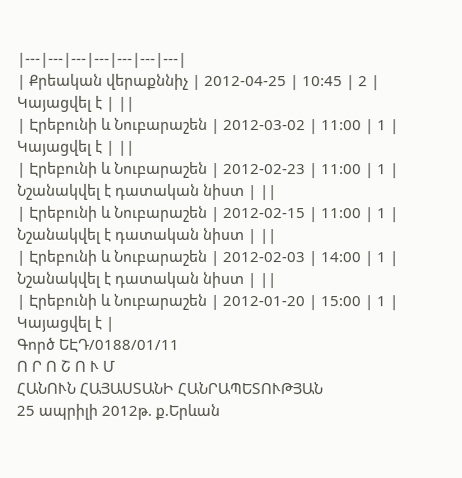|---|---|---|---|---|---|---|
| Քրեական վերաքննիչ | 2012-04-25 | 10:45 | 2 | Կայացվել է | ||
| Էրեբունի և Նուբարաշեն | 2012-03-02 | 11:00 | 1 | Կայացվել է | ||
| Էրեբունի և Նուբարաշեն | 2012-02-23 | 11:00 | 1 | Նշանակվել է դատական նիստ | ||
| Էրեբունի և Նուբարաշեն | 2012-02-15 | 11:00 | 1 | Նշանակվել է դատական նիստ | ||
| Էրեբունի և Նուբարաշեն | 2012-02-03 | 14:00 | 1 | Նշանակվել է դատական նիստ | ||
| Էրեբունի և Նուբարաշեն | 2012-01-20 | 15:00 | 1 | Կայացվել է |
Գործ ԵԷԴ/0188/01/11
Ո Ր Ո Շ Ո Ւ Մ
ՀԱՆՈՒՆ ՀԱՅԱՍՏԱՆԻ ՀԱՆՐԱՊԵՏՈՒԹՅԱՆ
25 ապրիլի 2012թ. ք.Երևան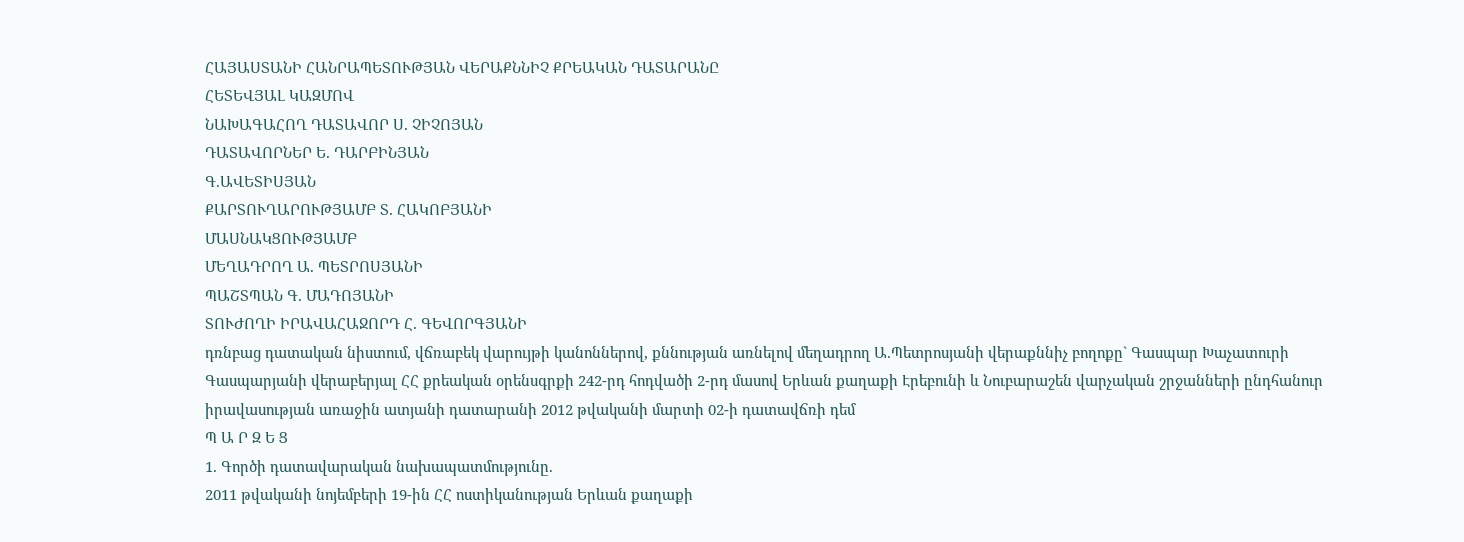ՀԱՅԱՍՏԱՆԻ ՀԱՆՐԱՊԵՏՈՒԹՅԱՆ ՎԵՐԱՔՆՆԻՉ ՔՐԵԱԿԱՆ ԴԱՏԱՐԱՆԸ
ՀԵՏԵՎՅԱԼ ԿԱԶՄՈՎ
ՆԱԽԱԳԱՀՈՂ ԴԱՏԱՎՈՐ Ս. ՉԻՉՈՅԱՆ
ԴԱՏԱՎՈՐՆԵՐ Ե. ԴԱՐԲԻՆՅԱՆ
Գ.ԱՎԵՏԻՍՅԱՆ
ՔԱՐՏՈՒՂԱՐՈՒԹՅԱՄԲ Տ. ՀԱԿՈԲՅԱՆԻ
ՄԱՍՆԱԿՑՈՒԹՅԱՄԲ
ՄԵՂԱԴՐՈՂ Ա. ՊԵՏՐՈՍՅԱՆԻ
ՊԱՇՏՊԱՆ Գ. ՄԱԴՈՅԱՆԻ
ՏՈՒԺՈՂԻ ԻՐԱՎԱՀԱՋՈՐԴ Հ. ԳԵՎՈՐԳՅԱՆԻ
դռնբաց դատական նիստում, վճռաբեկ վարույթի կանոններով, քննության առնելով մեղադրող Ա.Պետրոսյանի վերաքննիչ բողոքը` Գասպար Խաչատուրի Գասպարյանի վերաբերյալ ՀՀ քրեական օրենսգրքի 242-րդ հոդվածի 2-րդ մասով Երևան քաղաքի Էրեբունի և Նուբարաշեն վարչական շրջանների ընդհանուր իրավասության առաջին ատյանի դատարանի 2012 թվականի մարտի 02-ի դատավճռի դեմ
Պ Ա Ր Զ Ե Ց
1. Գործի դատավարական նախապատմությունը.
2011 թվականի նոյեմբերի 19-ին ՀՀ ոստիկանության Երևան քաղաքի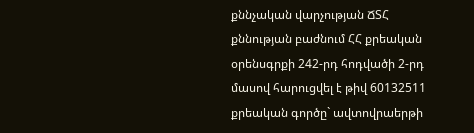քննչական վարչության ՃՏՀ քննության բաժնում ՀՀ քրեական օրենսգրքի 242-րդ հոդվածի 2-րդ մասով հարուցվել է թիվ 60132511 քրեական գործը` ավտովրաերթի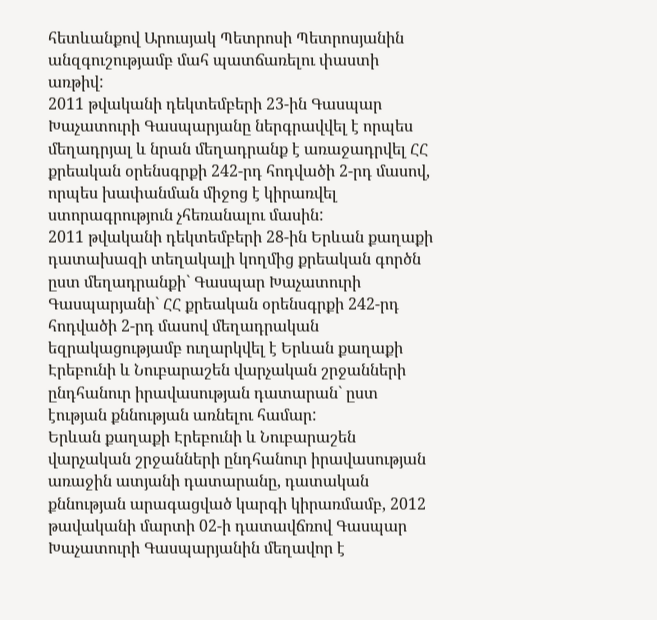հետևանքով Արուսյակ Պետրոսի Պետրոսյանին անզգուշությամբ մահ պատճառելու փաստի առթիվ:
2011 թվականի դեկտեմբերի 23-ին Գասպար Խաչատուրի Գասպարյանը ներգրավվել է որպես մեղադրյալ և նրան մեղադրանք է առաջադրվել ՀՀ քրեական օրենսգրքի 242-րդ հոդվածի 2-րդ մասով, որպես խափանման միջոց է կիրառվել ստորագրություն չհեռանալու մասին:
2011 թվականի դեկտեմբերի 28-ին Երևան քաղաքի դատախազի տեղակալի կողմից քրեական գործն ըստ մեղադրանքի` Գասպար Խաչատուրի Գասպարյանի` ՀՀ քրեական օրենսգրքի 242-րդ հոդվածի 2-րդ մասով մեղադրական եզրակացությամբ ուղարկվել է Երևան քաղաքի Էրեբունի և Նուբարաշեն վարչական շրջանների ընդհանուր իրավասության դատարան` ըստ էության քննության առնելու համար:
Երևան քաղաքի Էրեբունի և Նուբարաշեն վարչական շրջանների ընդհանուր իրավասության առաջին ատյանի դատարանը, դատական քննության արագացված կարգի կիրառմամբ, 2012 թավականի մարտի 02-ի դատավճռով Գասպար Խաչատուրի Գասպարյանին մեղավոր է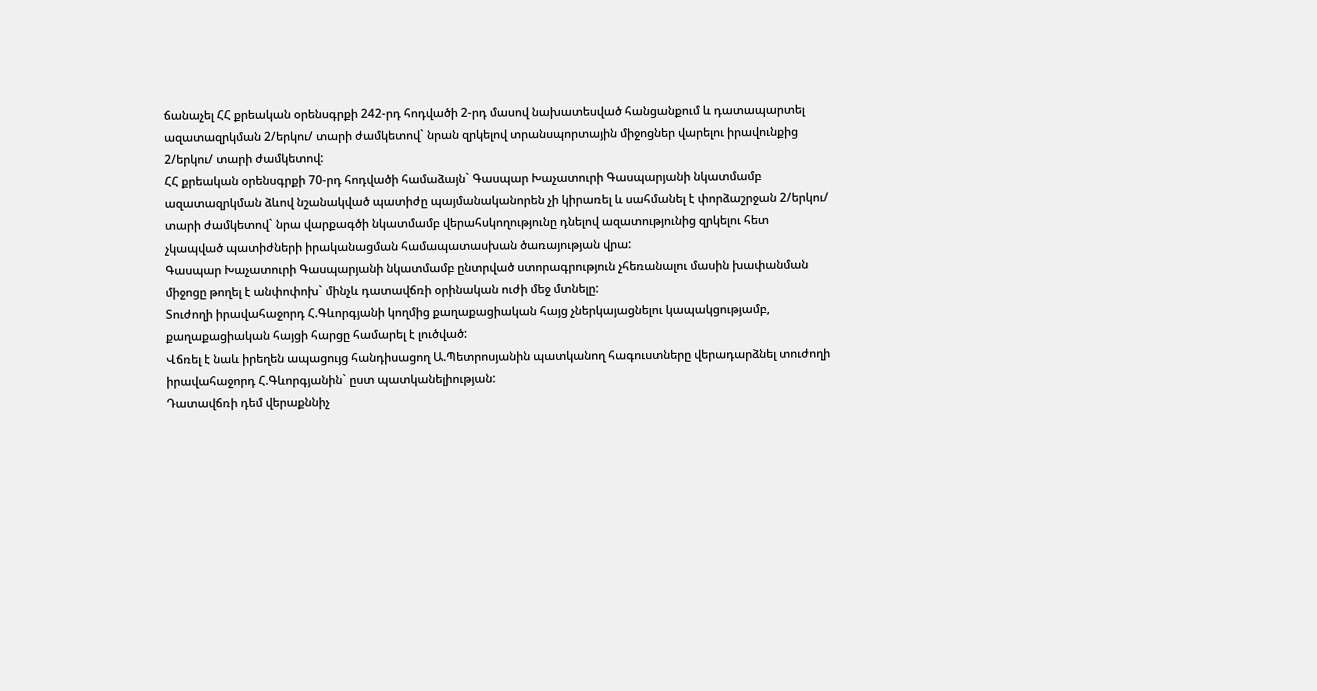ճանաչել ՀՀ քրեական օրենսգրքի 242-րդ հոդվածի 2-րդ մասով նախատեսված հանցանքում և դատապարտել ազատազրկման 2/երկու/ տարի ժամկետով` նրան զրկելով տրանսպորտային միջոցներ վարելու իրավունքից 2/երկու/ տարի ժամկետով:
ՀՀ քրեական օրենսգրքի 70-րդ հոդվածի համաձայն` Գասպար Խաչատուրի Գասպարյանի նկատմամբ ազատազրկման ձևով նշանակված պատիժը պայմանականորեն չի կիրառել և սահմանել է փորձաշրջան 2/երկու/ տարի ժամկետով` նրա վարքագծի նկատմամբ վերահսկողությունը դնելով ազատությունից զրկելու հետ չկապված պատիժների իրականացման համապատասխան ծառայության վրա:
Գասպար Խաչատուրի Գասպարյանի նկատմամբ ընտրված ստորագրություն չհեռանալու մասին խափանման միջոցը թողել է անփոփոխ` մինչև դատավճռի օրինական ուժի մեջ մտնելը:
Տուժողի իրավահաջորդ Հ.Գևորգյանի կողմից քաղաքացիական հայց չներկայացնելու կապակցությամբ, քաղաքացիական հայցի հարցը համարել է լուծված:
Վճռել է նաև իրեղեն ապացույց հանդիսացող Ա.Պետրոսյանին պատկանող հագուստները վերադարձնել տուժողի իրավահաջորդ Հ.Գևորգյանին` ըստ պատկանելիության:
Դատավճռի դեմ վերաքննիչ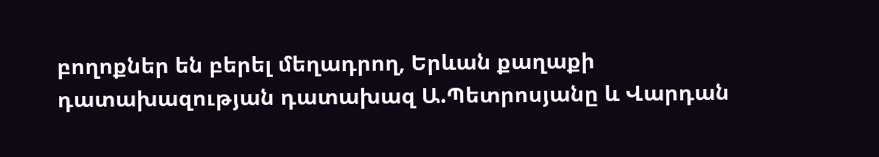բողոքներ են բերել մեղադրող, Երևան քաղաքի դատախազության դատախազ Ա.Պետրոսյանը և Վարդան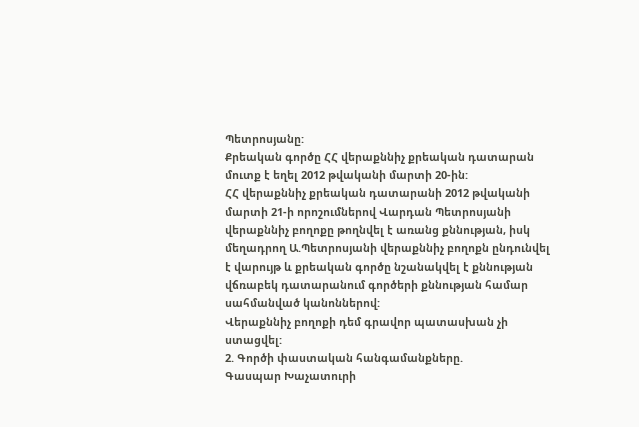Պետրոսյանը:
Քրեական գործը ՀՀ վերաքննիչ քրեական դատարան մուտք է եղել 2012 թվականի մարտի 20-ին:
ՀՀ վերաքննիչ քրեական դատարանի 2012 թվականի մարտի 21-ի որոշումներով Վարդան Պետրոսյանի վերաքննիչ բողոքը թողնվել է առանց քննության, իսկ մեղադրող Ա.Պետրոսյանի վերաքննիչ բողոքն ընդունվել է վարույթ և քրեական գործը նշանակվել է քննության վճռաբեկ դատարանում գործերի քննության համար սահմանված կանոններով:
Վերաքննիչ բողոքի դեմ գրավոր պատասխան չի ստացվել:
2. Գործի փաստական հանգամանքները.
Գասպար Խաչատուրի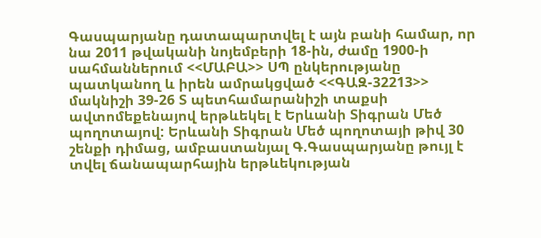Գասպարյանը դատապարտվել է այն բանի համար, որ նա 2011 թվականի նոյեմբերի 18-ին, ժամը 1900-ի սահմաններում <<ՄԱԲԱ>> ՍՊ ընկերությանը պատկանող և իրեն ամրակցված <<ԳԱԶ-32213>> մակնիշի 39-26 Տ պետհամարանիշի տաքսի ավտոմեքենայով երթևեկել է Երևանի Տիգրան Մեծ պողոտայով: Երևանի Տիգրան Մեծ պողոտայի թիվ 30 շենքի դիմաց, ամբաստանյալ Գ.Գասպարյանը թույլ է տվել ճանապարհային երթևեկության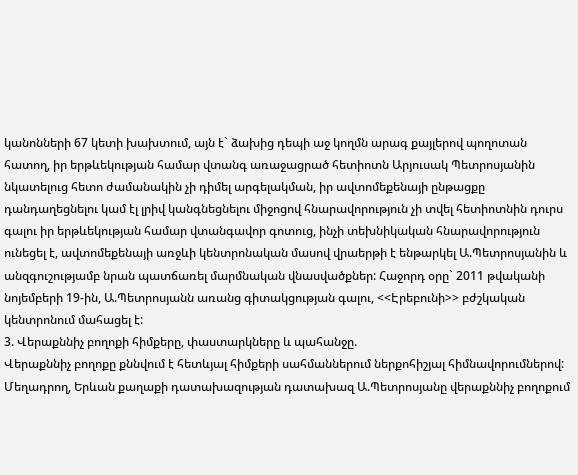կանոնների 67 կետի խախտում, այն է` ձախից դեպի աջ կողմն արագ քայլերով պողոտան հատող, իր երթևեկության համար վտանգ առաջացրած հետիոտն Արյուսակ Պետրոսյանին նկատելուց հետո ժամանակին չի դիմել արգելակման, իր ավտոմեքենայի ընթացքը դանդաղեցնելու կամ էլ լրիվ կանգնեցնելու միջոցով հնարավորություն չի տվել հետիոտնին դուրս գալու իր երթևեկության համար վտանգավոր գոտուց, ինչի տեխնիկական հնարավորություն ունեցել է, ավտոմեքենայի առջևի կենտրոնական մասով վրաերթի է ենթարկել Ա.Պետրոսյանին և անզգուշությամբ նրան պատճառել մարմնական վնասվածքներ: Հաջորդ օրը` 2011 թվականի նոյեմբերի 19-ին, Ա.Պետրոսյանն առանց գիտակցության գալու, <<Էրեբունի>> բժշկական կենտրոնում մահացել է:
3. Վերաքննիչ բողոքի հիմքերը, փաստարկները և պահանջը.
Վերաքննիչ բողոքը քննվում է հետևյալ հիմքերի սահմաններում ներքոհիշյալ հիմնավորումներով:
Մեղադրող, Երևան քաղաքի դատախազության դատախազ Ա.Պետրոսյանը վերաքննիչ բողոքում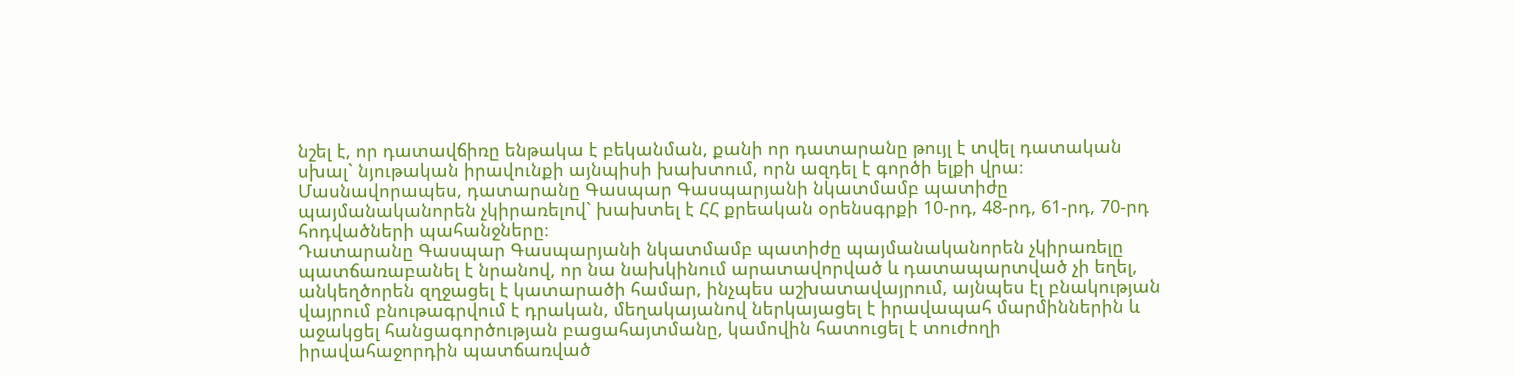նշել է, որ դատավճիռը ենթակա է բեկանման, քանի որ դատարանը թույլ է տվել դատական սխալ` նյութական իրավունքի այնպիսի խախտում, որն ազդել է գործի ելքի վրա։ Մասնավորապես, դատարանը Գասպար Գասպարյանի նկատմամբ պատիժը պայմանականորեն չկիրառելով` խախտել է ՀՀ քրեական օրենսգրքի 10-րդ, 48-րդ, 61-րդ, 70-րդ հոդվածների պահանջները։
Դատարանը Գասպար Գասպարյանի նկատմամբ պատիժը պայմանականորեն չկիրառելը պատճառաբանել է նրանով, որ նա նախկինում արատավորված և դատապարտված չի եղել, անկեղծորեն զղջացել է կատարածի համար, ինչպես աշխատավայրում, այնպես էլ բնակության վայրում բնութագրվում է դրական, մեղակայանով ներկայացել է իրավապահ մարմիններին և աջակցել հանցագործության բացահայտմանը, կամովին հատուցել է տուժողի իրավահաջորդին պատճառված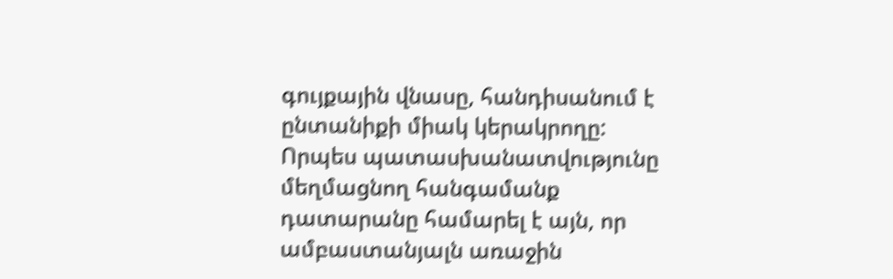գույքային վնասը, հանդիսանում է ընտանիքի միակ կերակրողը:
Որպես պատասխանատվությունը մեղմացնող հանգամանք դատարանը համարել է այն, որ ամբաստանյալն առաջին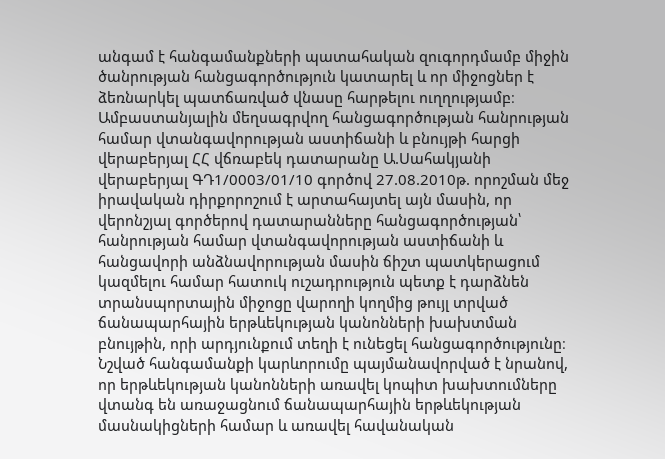անգամ է հանգամանքների պատահական զուգորդմամբ միջին ծանրության հանցագործություն կատարել և որ միջոցներ է ձեռնարկել պատճառված վնասը հարթելու ուղղությամբ։
Ամբաստանյալին մեղսագրվող հանցագործության հանրության համար վտանգավորության աստիճանի և բնույթի հարցի վերաբերյալ ՀՀ վճռաբեկ դատարանը Ա.Սահակյանի վերաբերյալ ԳԴ1/0003/01/10 գործով 27.08.2010թ. որոշման մեջ իրավական դիրքորոշում է արտահայտել այն մասին, որ վերոնշյալ գործերով դատարանները հանցագործության՝ հանրության համար վտանգավորության աստիճանի և հանցավորի անձնավորության մասին ճիշտ պատկերացում կազմելու համար հատուկ ուշադրություն պետք է դարձնեն տրանսպորտային միջոցը վարողի կողմից թույլ տրված ճանապարհային երթևեկության կանոնների խախտման բնույթին, որի արդյունքում տեղի է ունեցել հանցագործությունը։ Նշված հանգամանքի կարևորումը պայմանավորված է նրանով, որ երթևեկության կանոնների առավել կոպիտ խախտումները վտանգ են առաջացնում ճանապարհային երթևեկության մասնակիցների համար և առավել հավանական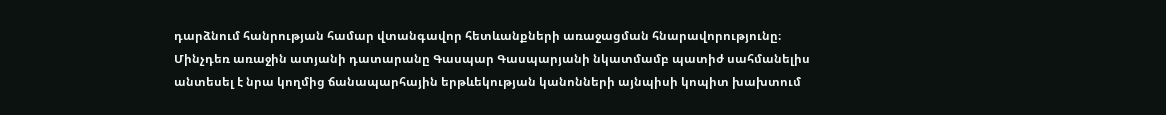դարձնում հանրության համար վտանգավոր հետևանքների առաջացման հնարավորությունը։
Մինչդեռ առաջին ատյանի դատարանը Գասպար Գասպարյանի նկատմամբ պատիժ սահմանելիս անտեսել է նրա կողմից ճանապարհային երթևեկության կանոնների այնպիսի կոպիտ խախտում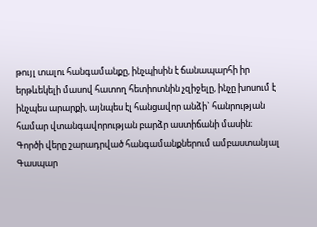թույլ տալու հանգամանքը, ինչպիսին է ճանապարհի իր երթևեկելի մասով հատող հետիոտնին չզիջելը, ինչը խոսում է ինչպես արարքի, այնպես էլ հանցավոր անձի` հանրության համար վտանգավորության բարձր աստիճանի մասին։
Գործի վերը շարադրված հանգամանքներում ամբաստանյալ Գասպար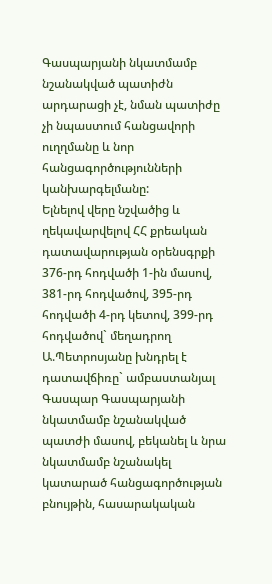Գասպարյանի նկատմամբ նշանակված պատիժն արդարացի չէ, նման պատիժը չի նպաստում հանցավորի ուղղմանը և նոր հանցագործությունների կանխարգելմանը:
Ելնելով վերը նշվածից և ղեկավարվելով ՀՀ քրեական դատավարության օրենսգրքի 376-րդ հոդվածի 1-ին մասով, 381-րդ հոդվածով, 395-րդ հոդվածի 4-րդ կետով, 399-րդ հոդվածով` մեղադրող Ա.Պետրոսյանը խնդրել է դատավճիռը` ամբաստանյալ Գասպար Գասպարյանի նկատմամբ նշանակված պատժի մասով, բեկանել և նրա նկատմամբ նշանակել կատարած հանցագործության բնույթին, հասարակական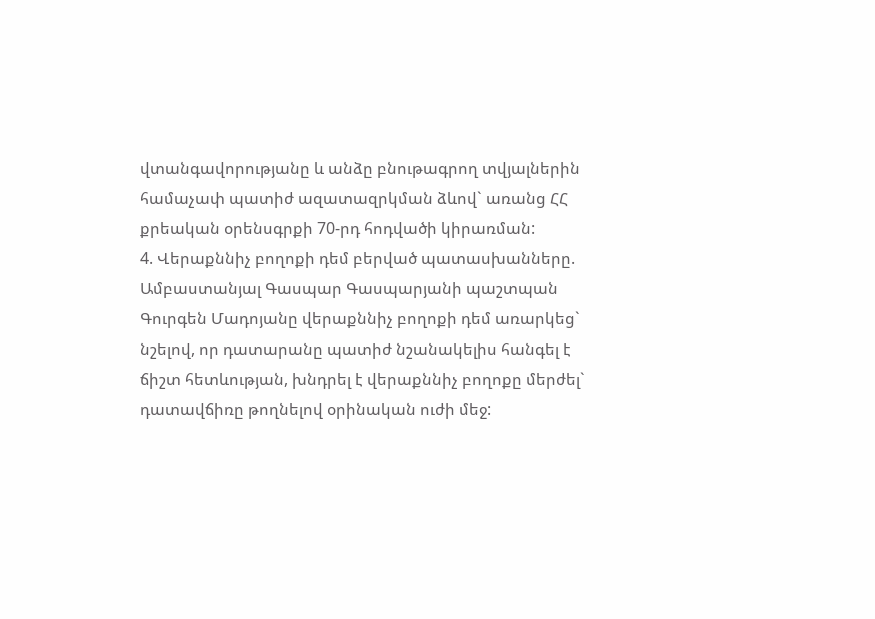վտանգավորությանը և անձը բնութագրող տվյալներին համաչափ պատիժ ազատազրկման ձևով` առանց ՀՀ քրեական օրենսգրքի 70-րդ հոդվածի կիրառման:
4. Վերաքննիչ բողոքի դեմ բերված պատասխանները.
Ամբաստանյալ Գասպար Գասպարյանի պաշտպան Գուրգեն Մադոյանը վերաքննիչ բողոքի դեմ առարկեց` նշելով, որ դատարանը պատիժ նշանակելիս հանգել է ճիշտ հետևության, խնդրել է վերաքննիչ բողոքը մերժել` դատավճիռը թողնելով օրինական ուժի մեջ: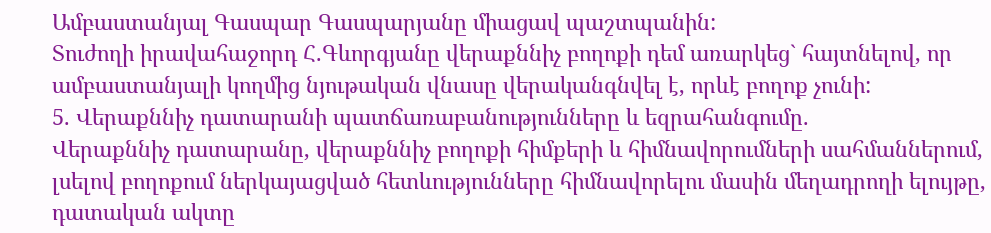Ամբաստանյալ Գասպար Գասպարյանը միացավ պաշտպանին:
Տուժողի իրավահաջորդ Հ.Գևորգյանը վերաքննիչ բողոքի դեմ առարկեց` հայտնելով, որ ամբաստանյալի կողմից նյութական վնասը վերականգնվել է, որևէ բողոք չունի:
5. Վերաքննիչ դատարանի պատճառաբանությունները և եզրահանգումը.
Վերաքննիչ դատարանը, վերաքննիչ բողոքի հիմքերի և հիմնավորումների սահմաններում, լսելով բողոքում ներկայացված հետևությունները հիմնավորելու մասին մեղադրողի ելույթը, դատական ակտը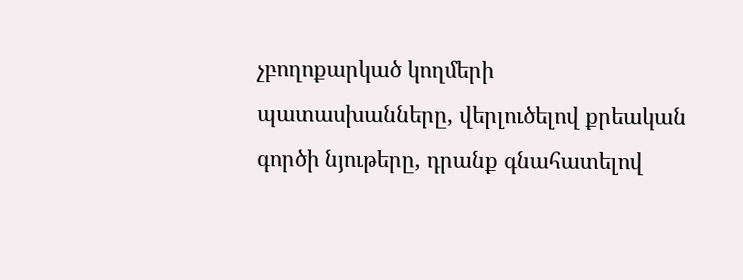չբողոքարկած կողմերի պատասխանները, վերլուծելով քրեական գործի նյութերը, դրանք գնահատելով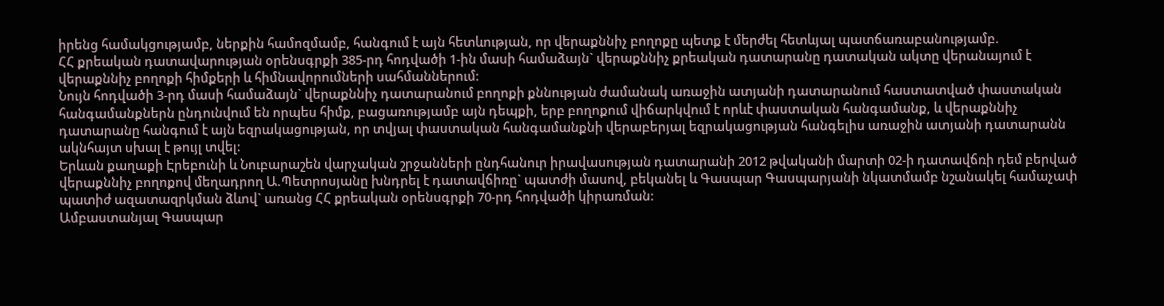իրենց համակցությամբ, ներքին համոզմամբ, հանգում է այն հետևության, որ վերաքննիչ բողոքը պետք է մերժել հետևյալ պատճառաբանությամբ.
ՀՀ քրեական դատավարության օրենսգրքի 385-րդ հոդվածի 1-ին մասի համաձայն` վերաքննիչ քրեական դատարանը դատական ակտը վերանայում է վերաքննիչ բողոքի հիմքերի և հիմնավորումների սահմաններում:
Նույն հոդվածի 3-րդ մասի համաձայն` վերաքննիչ դատարանում բողոքի քննության ժամանակ առաջին ատյանի դատարանում հաստատված փաստական հանգամանքներն ընդունվում են որպես հիմք, բացառությամբ այն դեպքի, երբ բողոքում վիճարկվում է որևէ փաստական հանգամանք, և վերաքննիչ դատարանը հանգում է այն եզրակացության, որ տվյալ փաստական հանգամանքնի վերաբերյալ եզրակացության հանգելիս առաջին ատյանի դատարանն ակնհայտ սխալ է թույլ տվել:
Երևան քաղաքի Էրեբունի և Նուբարաշեն վարչական շրջանների ընդհանուր իրավասության դատարանի 2012 թվականի մարտի 02-ի դատավճռի դեմ բերված վերաքննիչ բողոքով մեղադրող Ա.Պետրոսյանը խնդրել է դատավճիռը` պատժի մասով, բեկանել և Գասպար Գասպարյանի նկատմամբ նշանակել համաչափ պատիժ ազատազրկման ձևով` առանց ՀՀ քրեական օրենսգրքի 70-րդ հոդվածի կիրառման:
Ամբաստանյալ Գասպար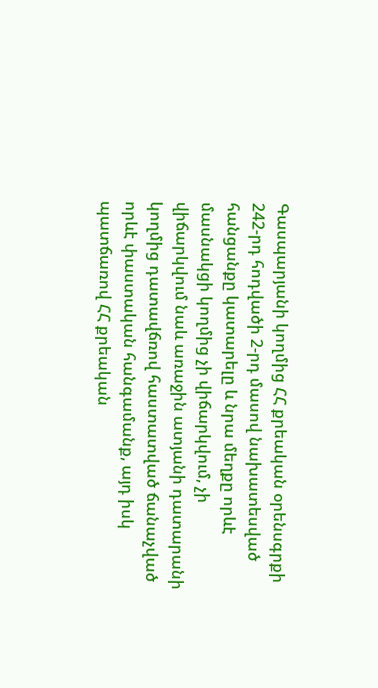Գասպարյանի կողմից ՀՀ քրեական օրենսգրքի 242-րդ հոդվածի 2-րդ մասով նախատեսված հանցանքը կատարելը և նրա մեղքը որևէ մասնակցի կողմից չի վիճարկվում, չի վիճարկվում նաև առաջին ատյանի դատարանի կողմից դատավճռով հաստատված ճանաչված որևէ փաստական հանգամանք, այդ իսկ պատճառով ՀՀ քրեական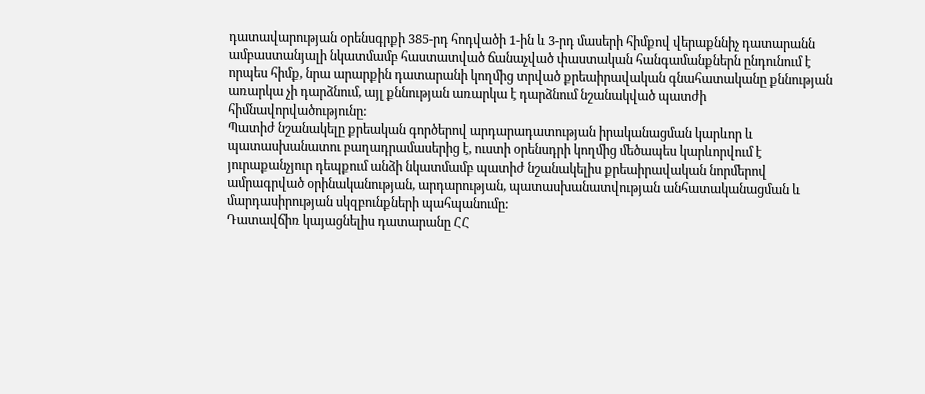դատավարության օրենսգրքի 385-րդ հոդվածի 1-ին և 3-րդ մասերի հիմքով վերաքննիչ դատարանն ամբաստանյալի նկատմամբ հաստատված ճանաչված փաստական հանգամանքներն ընդունում է որպես հիմք, նրա արարքին դատարանի կողմից տրված քրեաիրավական գնահատականը քննության առարկա չի դարձնում, այլ քննության առարկա է դարձնում նշանակված պատժի հիմնավորվածությունը:
Պատիժ նշանակելը քրեական գործերով արդարադատության իրականացման կարևոր և պատասխանատու բաղադրամասերից է, ուստի օրենսդրի կողմից մեծապես կարևորվում է յուրաքանչյուր դեպքում անձի նկատմամբ պատիժ նշանակելիս քրեաիրավական նորմերով ամրագրված օրինականության, արդարության, պատասխանատվության անհատականացման և մարդասիրության սկզբունքների պահպանումը:
Դատավճիռ կայացնելիս դատարանը ՀՀ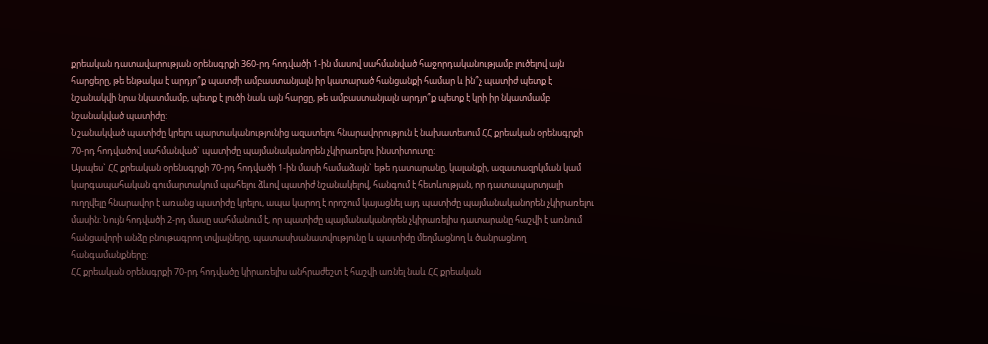քրեական դատավարության օրենսգրքի 360-րդ հոդվածի 1-ին մասով սահմանված հաջորդականությամբ լուծելով այն հարցերը, թե ենթակա է արդյո՞ք պատժի ամբաստանյալն իր կատարած հանցանքի համար և ին՞չ պատիժ պետք է նշանակվի նրա նկատմամբ, պետք է լուծի նաև այն հարցը, թե ամբաստանյալն արդյո՞ք պետք է կրի իր նկատմամբ նշանակված պատիժը:
Նշանակված պատիժը կրելու պարտականությունից ազատելու հնարավորություն է նախատեսում ՀՀ քրեական օրենսգրքի 70-րդ հոդվածով սահմանված` պատիժը պայմանականորեն չկիրառելու ինստիտուտը:
Այսպես` ՀՀ քրեական օրենսգրքի 70-րդ հոդվածի 1-ին մասի համաձայն` եթե դատարանը, կալանքի, ազատազրկման կամ կարգապահական գումարտակում պահելու ձևով պատիժ նշանակելով, հանգում է հետևության, որ դատապարտյալի ուղղվելը հնարավոր է առանց պատիժը կրելու, ապա կարող է որոշում կայացնել այդ պատիժը պայմանականորեն չկիրառելու մասին: Նույն հոդվածի 2-րդ մասը սահմանում է, որ պատիժը պայմանականորեն չկիրառելիս դատարանը հաշվի է առնում հանցավորի անձը բնութագրող տվյալները, պատասխանատվությունը և պատիժը մեղմացնող և ծանրացնող հանգամանքները:
ՀՀ քրեական օրենսգրքի 70-րդ հոդվածը կիրառելիս անհրաժեշտ է հաշվի առնել նաև ՀՀ քրեական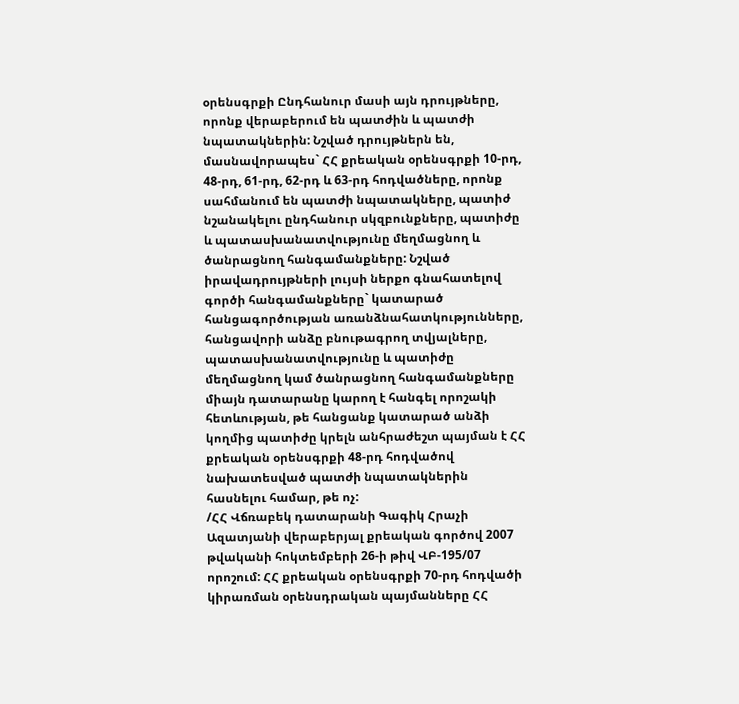օրենսգրքի Ընդհանուր մասի այն դրույթները, որոնք վերաբերում են պատժին և պատժի նպատակներին: Նշված դրույթներն են, մասնավորապես` ՀՀ քրեական օրենսգրքի 10-րդ, 48-րդ, 61-րդ, 62-րդ և 63-րդ հոդվածները, որոնք սահմանում են պատժի նպատակները, պատիժ նշանակելու ընդհանուր սկզբունքները, պատիժը և պատասխանատվությունը մեղմացնող և ծանրացնող հանգամանքները: Նշված իրավադրույթների լույսի ներքո գնահատելով գործի հանգամանքները` կատարած հանցագործության առանձնահատկությունները, հանցավորի անձը բնութագրող տվյալները, պատասխանատվությունը և պատիժը մեղմացնող կամ ծանրացնող հանգամանքները միայն դատարանը կարող է հանգել որոշակի հետևության, թե հանցանք կատարած անձի կողմից պատիժը կրելն անհրաժեշտ պայման է ՀՀ քրեական օրենսգրքի 48-րդ հոդվածով նախատեսված պատժի նպատակներին հասնելու համար, թե ոչ:
/ՀՀ Վճռաբեկ դատարանի Գագիկ Հրաչի Ազատյանի վերաբերյալ քրեական գործով 2007 թվականի հոկտեմբերի 26-ի թիվ ՎԲ-195/07 որոշում: ՀՀ քրեական օրենսգրքի 70-րդ հոդվածի կիրառման օրենսդրական պայմանները ՀՀ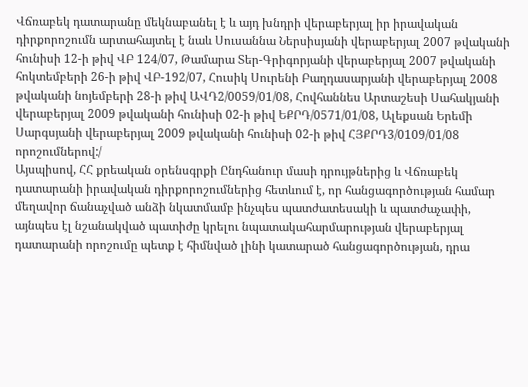Վճռաբեկ դատարանը մեկնաբանել է և այդ խնդրի վերաբերյալ իր իրավական դիրքորոշումն արտահայտել է նաև Սուսաննա Ներսիսյանի վերաբերյալ 2007 թվականի հունիսի 12-ի թիվ ՎԲ 124/07, Թամարա Տեր-Գրիգորյանի վերաբերյալ 2007 թվականի հոկտեմբերի 26-ի թիվ ՎԲ-192/07, Հուսիկ Սուրենի Բաղդասարյանի վերաբերյալ 2008 թվականի նոյեմբերի 28-ի թիվ ԱՎԴ2/0059/01/08, Հովհաննես Արտաշեսի Սահակյանի վերաբերյալ 2009 թվականի հունիսի 02-ի թիվ ԵՔՐԴ/0571/01/08, Ալեքսան Երեմի Սարգսյանի վերաբերյալ 2009 թվականի հունիսի 02-ի թիվ ՀՅՔՐԴ3/0109/01/08 որոշումներով:/
Այսպիսով, ՀՀ քրեական օրենսգրքի Ընդհանուր մասի դրույթներից և Վճռաբեկ դատարանի իրավական դիրքորոշումներից հետևում է, որ հանցագործության համար մեղավոր ճանաչված անձի նկատմամբ ինչպես պատժատեսակի և պատժաչափի, այնպես էլ նշանակված պատիժը կրելու նպատակահարմարության վերաբերյալ դատարանի որոշումը պետք է հիմնված լինի կատարած հանցագործության, դրա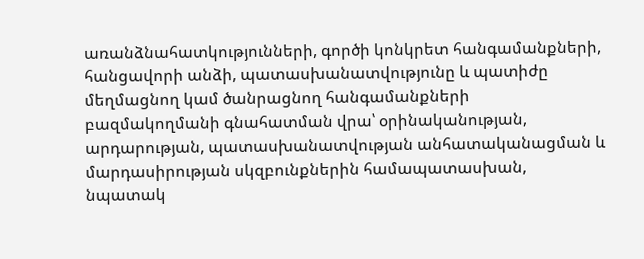առանձնահատկությունների, գործի կոնկրետ հանգամանքների, հանցավորի անձի, պատասխանատվությունը և պատիժը մեղմացնող կամ ծանրացնող հանգամանքների բազմակողմանի գնահատման վրա՝ օրինականության, արդարության, պատասխանատվության անհատականացման և մարդասիրության սկզբունքներին համապատասխան, նպատակ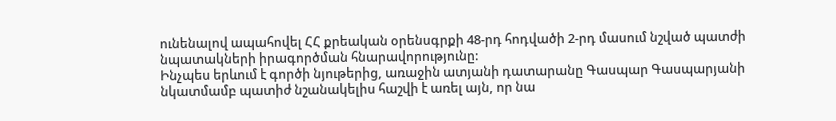ունենալով ապահովել ՀՀ քրեական օրենսգրքի 48-րդ հոդվածի 2-րդ մասում նշված պատժի նպատակների իրագործման հնարավորությունը:
Ինչպես երևում է գործի նյութերից, առաջին ատյանի դատարանը Գասպար Գասպարյանի նկատմամբ պատիժ նշանակելիս հաշվի է առել այն, որ նա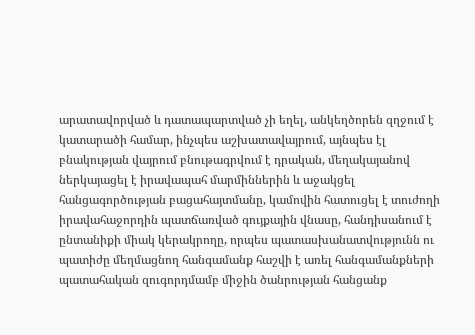արատավորված և դատապարտված չի եղել, անկեղծորեն զղջում է կատարածի համար, ինչպես աշխատավայրում, այնպես էլ բնակության վայրում բնութագրվում է դրական, մեղակայանով ներկայացել է իրավապահ մարմիններին և աջակցել հանցագործության բացահայտմանը, կամովին հատուցել է տուժողի իրավահաջորդին պատճառված գույքային վնասը, հանդիսանում է ընտանիքի միակ կերակրողը, որպես պատասխանատվությունն ու պատիժը մեղմացնող հանգամանք հաշվի է առել հանգամանքների պատահական զուգորդմամբ միջին ծանրության հանցանք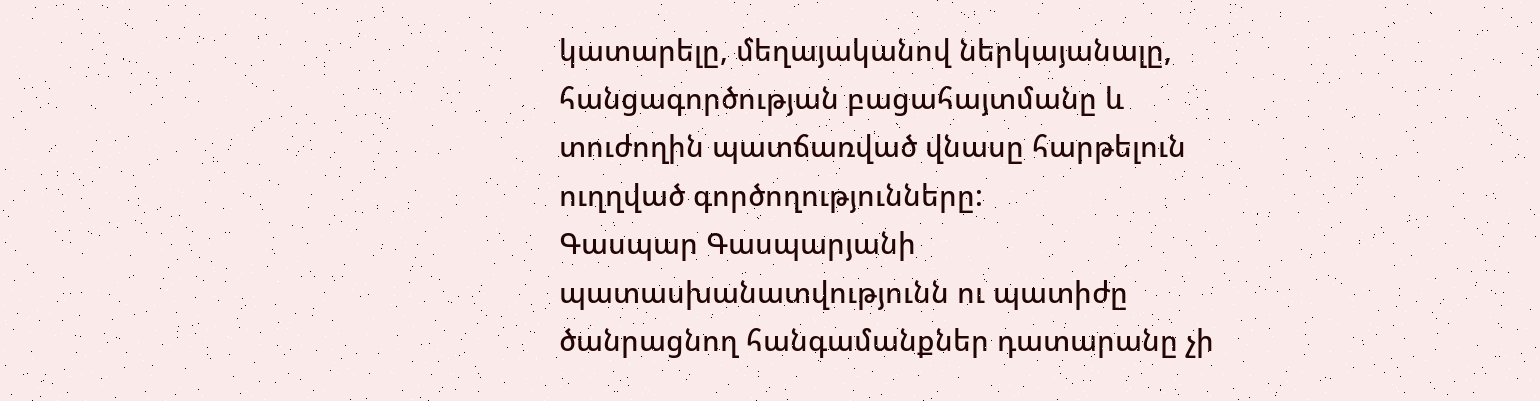կատարելը, մեղայականով ներկայանալը, հանցագործության բացահայտմանը և տուժողին պատճառված վնասը հարթելուն ուղղված գործողությունները:
Գասպար Գասպարյանի պատասխանատվությունն ու պատիժը ծանրացնող հանգամանքներ դատարանը չի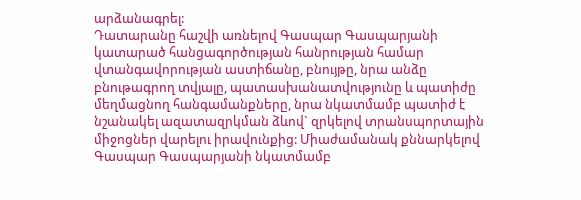արձանագրել:
Դատարանը հաշվի առնելով Գասպար Գասպարյանի կատարած հանցագործության հանրության համար վտանգավորության աստիճանը, բնույթը, նրա անձը բնութագրող տվյալը, պատասխանատվությունը և պատիժը մեղմացնող հանգամանքները, նրա նկատմամբ պատիժ է նշանակել ազատազրկման ձևով` զրկելով տրանսպորտային միջոցներ վարելու իրավունքից: Միաժամանակ քննարկելով Գասպար Գասպարյանի նկատմամբ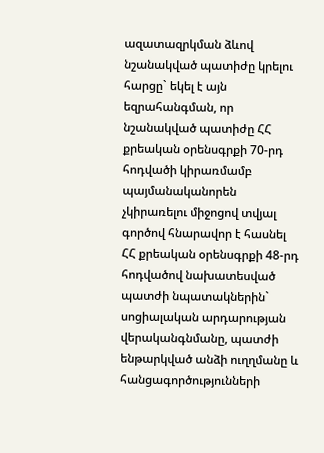ազատազրկման ձևով նշանակված պատիժը կրելու հարցը` եկել է այն եզրահանգման, որ նշանակված պատիժը ՀՀ քրեական օրենսգրքի 70-րդ հոդվածի կիրառմամբ պայմանականորեն չկիրառելու միջոցով տվյալ գործով հնարավոր է հասնել ՀՀ քրեական օրենսգրքի 48-րդ հոդվածով նախատեսված պատժի նպատակներին` սոցիալական արդարության վերականգնմանը, պատժի ենթարկված անձի ուղղմանը և հանցագործությունների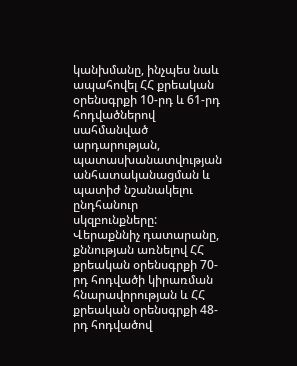կանխմանը, ինչպես նաև ապահովել ՀՀ քրեական օրենսգրքի 10-րդ և 61-րդ հոդվածներով սահմանված արդարության, պատասխանատվության անհատականացման և պատիժ նշանակելու ընդհանուր սկզբունքները:
Վերաքննիչ դատարանը, քննության առնելով ՀՀ քրեական օրենսգրքի 70-րդ հոդվածի կիրառման հնարավորության և ՀՀ քրեական օրենսգրքի 48-րդ հոդվածով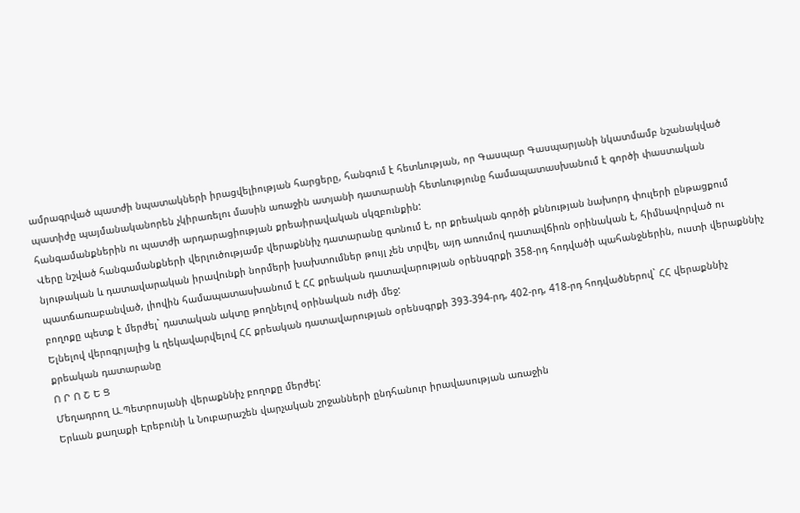ամրագրված պատժի նպատակների իրացվելիության հարցերը, հանգում է հետևության, որ Գասպար Գասպարյանի նկատմամբ նշանակված պատիժը պայմանականորեն չկիրառելու մասին առաջին ատյանի դատարանի հետևությունը համապատասխանում է գործի փաստական հանգամանքներին ու պատժի արդարացիության քրեաիրավական սկզբունքին:
Վերը նշված հանգամանքների վերլուծությամբ վերաքննիչ դատարանը գտնում է, որ քրեական գործի քննության նախորդ փուլերի ընթացքում նյութական և դատավարական իրավունքի նորմերի խախտումներ թույլ չեն տրվել, այդ առումով դատավճիռն օրինական է, հիմնավորված ու պատճառաբանված, լիովին համապատասխանում է ՀՀ քրեական դատավարության օրենսգրքի 358-րդ հոդվածի պահանջներին, ուստի վերաքննիչ բողոքը պետք է մերժել` դատական ակտը թողնելով օրինական ուժի մեջ:
Ելնելով վերոգրյալից և ղեկավարվելով ՀՀ քրեական դատավարության օրենսգրքի 393-394-րդ, 402-րդ, 418-րդ հոդվածներով` ՀՀ վերաքննիչ քրեական դատարանը
Ո Ր Ո Շ Ե Ց
Մեղադրող Ա.Պետրոսյանի վերաքննիչ բողոքը մերժել:
Երևան քաղաքի Էրեբունի և Նուբարաշեն վարչական շրջանների ընդհանուր իրավասության առաջին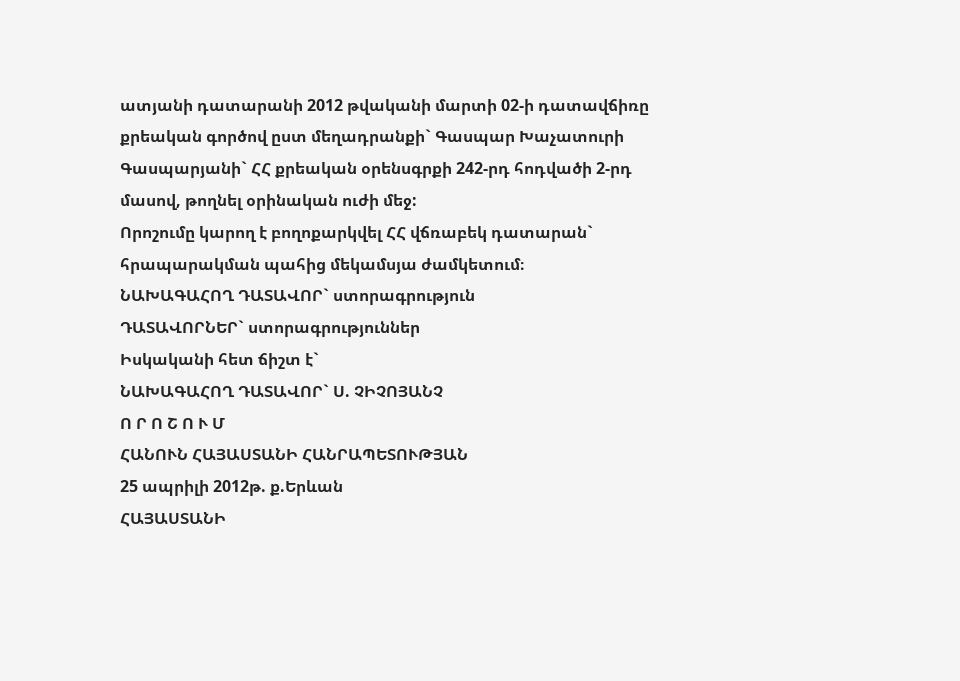ատյանի դատարանի 2012 թվականի մարտի 02-ի դատավճիռը քրեական գործով ըստ մեղադրանքի` Գասպար Խաչատուրի Գասպարյանի` ՀՀ քրեական օրենսգրքի 242-րդ հոդվածի 2-րդ մասով, թողնել օրինական ուժի մեջ:
Որոշումը կարող է բողոքարկվել ՀՀ վճռաբեկ դատարան` հրապարակման պահից մեկամսյա ժամկետում։
ՆԱԽԱԳԱՀՈՂ ԴԱՏԱՎՈՐ` ստորագրություն
ԴԱՏԱՎՈՐՆԵՐ` ստորագրություններ
Իսկականի հետ ճիշտ է`
ՆԱԽԱԳԱՀՈՂ ԴԱՏԱՎՈՐ` Ս. ՉԻՉՈՅԱՆՉ
Ո Ր Ո Շ Ո Ւ Մ
ՀԱՆՈՒՆ ՀԱՅԱՍՏԱՆԻ ՀԱՆՐԱՊԵՏՈՒԹՅԱՆ
25 ապրիլի 2012թ. ք.Երևան
ՀԱՅԱՍՏԱՆԻ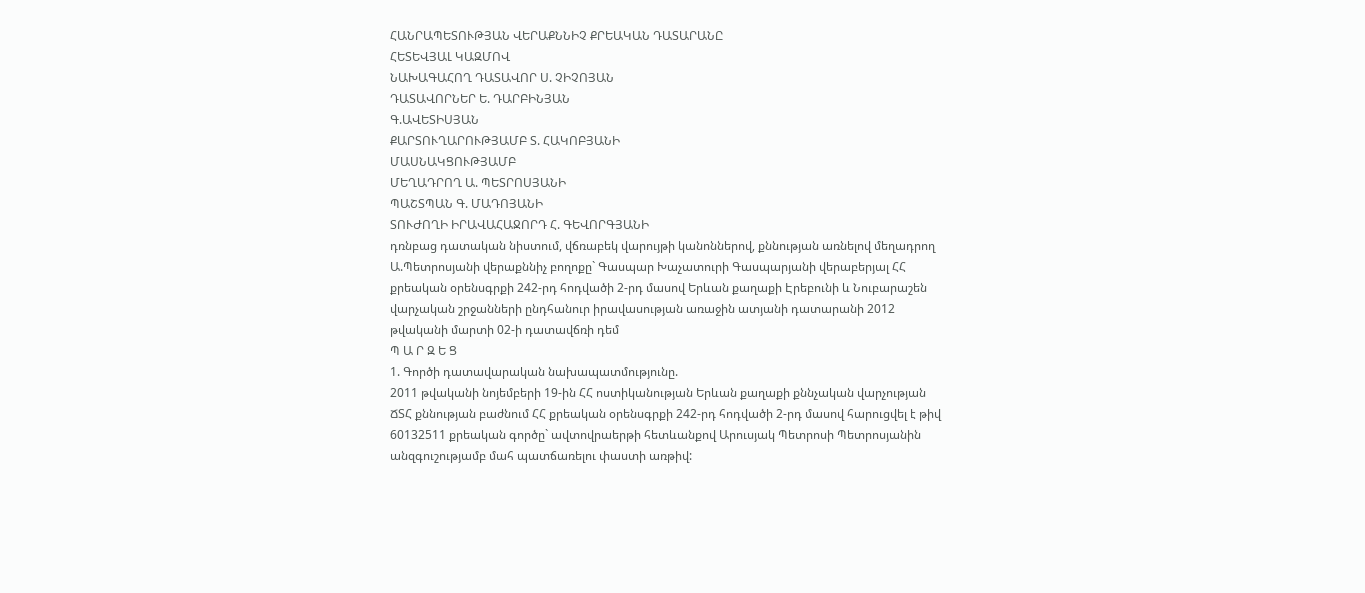ՀԱՆՐԱՊԵՏՈՒԹՅԱՆ ՎԵՐԱՔՆՆԻՉ ՔՐԵԱԿԱՆ ԴԱՏԱՐԱՆԸ
ՀԵՏԵՎՅԱԼ ԿԱԶՄՈՎ
ՆԱԽԱԳԱՀՈՂ ԴԱՏԱՎՈՐ Ս. ՉԻՉՈՅԱՆ
ԴԱՏԱՎՈՐՆԵՐ Ե. ԴԱՐԲԻՆՅԱՆ
Գ.ԱՎԵՏԻՍՅԱՆ
ՔԱՐՏՈՒՂԱՐՈՒԹՅԱՄԲ Տ. ՀԱԿՈԲՅԱՆԻ
ՄԱՍՆԱԿՑՈՒԹՅԱՄԲ
ՄԵՂԱԴՐՈՂ Ա. ՊԵՏՐՈՍՅԱՆԻ
ՊԱՇՏՊԱՆ Գ. ՄԱԴՈՅԱՆԻ
ՏՈՒԺՈՂԻ ԻՐԱՎԱՀԱՋՈՐԴ Հ. ԳԵՎՈՐԳՅԱՆԻ
դռնբաց դատական նիստում, վճռաբեկ վարույթի կանոններով, քննության առնելով մեղադրող Ա.Պետրոսյանի վերաքննիչ բողոքը` Գասպար Խաչատուրի Գասպարյանի վերաբերյալ ՀՀ քրեական օրենսգրքի 242-րդ հոդվածի 2-րդ մասով Երևան քաղաքի Էրեբունի և Նուբարաշեն վարչական շրջանների ընդհանուր իրավասության առաջին ատյանի դատարանի 2012 թվականի մարտի 02-ի դատավճռի դեմ
Պ Ա Ր Զ Ե Ց
1. Գործի դատավարական նախապատմությունը.
2011 թվականի նոյեմբերի 19-ին ՀՀ ոստիկանության Երևան քաղաքի քննչական վարչության ՃՏՀ քննության բաժնում ՀՀ քրեական օրենսգրքի 242-րդ հոդվածի 2-րդ մասով հարուցվել է թիվ 60132511 քրեական գործը` ավտովրաերթի հետևանքով Արուսյակ Պետրոսի Պետրոսյանին անզգուշությամբ մահ պատճառելու փաստի առթիվ: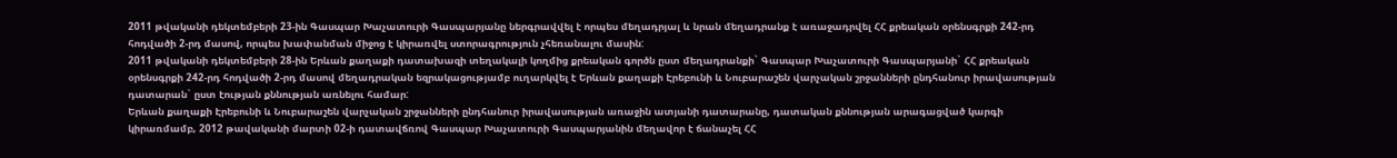2011 թվականի դեկտեմբերի 23-ին Գասպար Խաչատուրի Գասպարյանը ներգրավվել է որպես մեղադրյալ և նրան մեղադրանք է առաջադրվել ՀՀ քրեական օրենսգրքի 242-րդ հոդվածի 2-րդ մասով, որպես խափանման միջոց է կիրառվել ստորագրություն չհեռանալու մասին:
2011 թվականի դեկտեմբերի 28-ին Երևան քաղաքի դատախազի տեղակալի կողմից քրեական գործն ըստ մեղադրանքի` Գասպար Խաչատուրի Գասպարյանի` ՀՀ քրեական օրենսգրքի 242-րդ հոդվածի 2-րդ մասով մեղադրական եզրակացությամբ ուղարկվել է Երևան քաղաքի Էրեբունի և Նուբարաշեն վարչական շրջանների ընդհանուր իրավասության դատարան` ըստ էության քննության առնելու համար:
Երևան քաղաքի Էրեբունի և Նուբարաշեն վարչական շրջանների ընդհանուր իրավասության առաջին ատյանի դատարանը, դատական քննության արագացված կարգի կիրառմամբ, 2012 թավականի մարտի 02-ի դատավճռով Գասպար Խաչատուրի Գասպարյանին մեղավոր է ճանաչել ՀՀ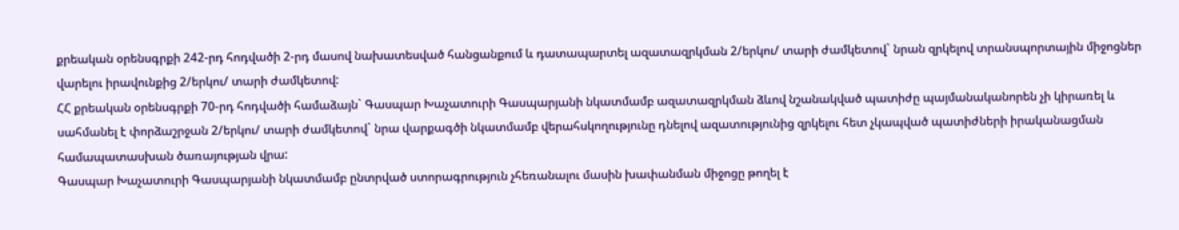քրեական օրենսգրքի 242-րդ հոդվածի 2-րդ մասով նախատեսված հանցանքում և դատապարտել ազատազրկման 2/երկու/ տարի ժամկետով` նրան զրկելով տրանսպորտային միջոցներ վարելու իրավունքից 2/երկու/ տարի ժամկետով:
ՀՀ քրեական օրենսգրքի 70-րդ հոդվածի համաձայն` Գասպար Խաչատուրի Գասպարյանի նկատմամբ ազատազրկման ձևով նշանակված պատիժը պայմանականորեն չի կիրառել և սահմանել է փորձաշրջան 2/երկու/ տարի ժամկետով` նրա վարքագծի նկատմամբ վերահսկողությունը դնելով ազատությունից զրկելու հետ չկապված պատիժների իրականացման համապատասխան ծառայության վրա:
Գասպար Խաչատուրի Գասպարյանի նկատմամբ ընտրված ստորագրություն չհեռանալու մասին խափանման միջոցը թողել է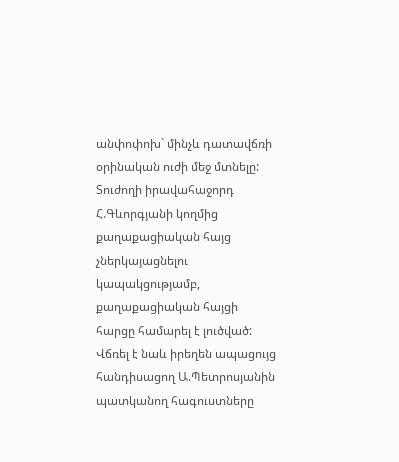անփոփոխ` մինչև դատավճռի օրինական ուժի մեջ մտնելը:
Տուժողի իրավահաջորդ Հ.Գևորգյանի կողմից քաղաքացիական հայց չներկայացնելու կապակցությամբ, քաղաքացիական հայցի հարցը համարել է լուծված:
Վճռել է նաև իրեղեն ապացույց հանդիսացող Ա.Պետրոսյանին պատկանող հագուստները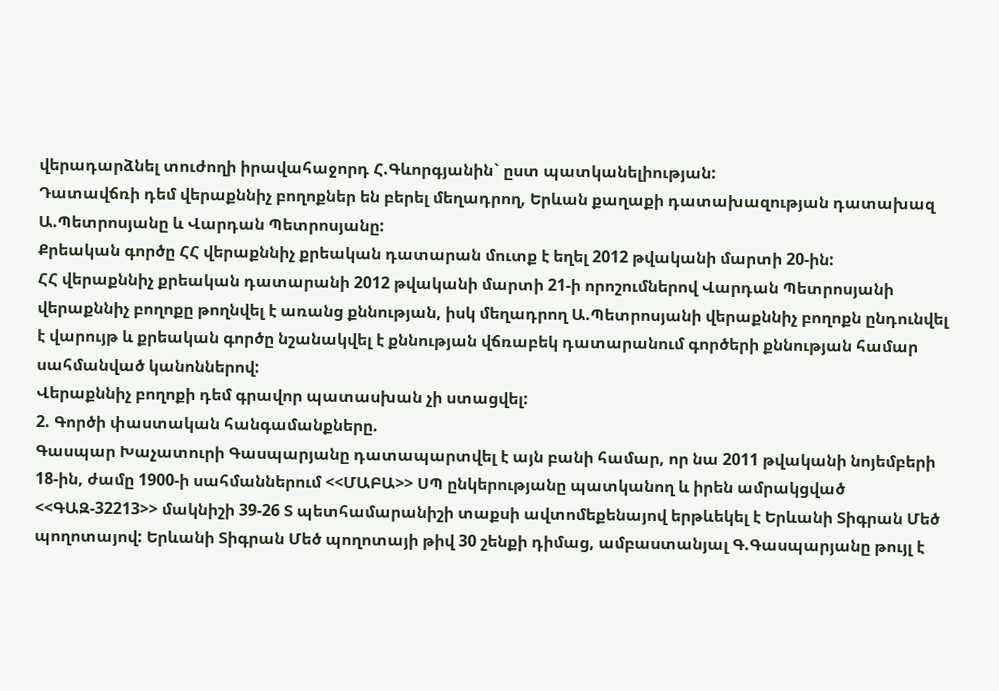վերադարձնել տուժողի իրավահաջորդ Հ.Գևորգյանին` ըստ պատկանելիության:
Դատավճռի դեմ վերաքննիչ բողոքներ են բերել մեղադրող, Երևան քաղաքի դատախազության դատախազ Ա.Պետրոսյանը և Վարդան Պետրոսյանը:
Քրեական գործը ՀՀ վերաքննիչ քրեական դատարան մուտք է եղել 2012 թվականի մարտի 20-ին:
ՀՀ վերաքննիչ քրեական դատարանի 2012 թվականի մարտի 21-ի որոշումներով Վարդան Պետրոսյանի վերաքննիչ բողոքը թողնվել է առանց քննության, իսկ մեղադրող Ա.Պետրոսյանի վերաքննիչ բողոքն ընդունվել է վարույթ և քրեական գործը նշանակվել է քննության վճռաբեկ դատարանում գործերի քննության համար սահմանված կանոններով:
Վերաքննիչ բողոքի դեմ գրավոր պատասխան չի ստացվել:
2. Գործի փաստական հանգամանքները.
Գասպար Խաչատուրի Գասպարյանը դատապարտվել է այն բանի համար, որ նա 2011 թվականի նոյեմբերի 18-ին, ժամը 1900-ի սահմաններում <<ՄԱԲԱ>> ՍՊ ընկերությանը պատկանող և իրեն ամրակցված <<ԳԱԶ-32213>> մակնիշի 39-26 Տ պետհամարանիշի տաքսի ավտոմեքենայով երթևեկել է Երևանի Տիգրան Մեծ պողոտայով: Երևանի Տիգրան Մեծ պողոտայի թիվ 30 շենքի դիմաց, ամբաստանյալ Գ.Գասպարյանը թույլ է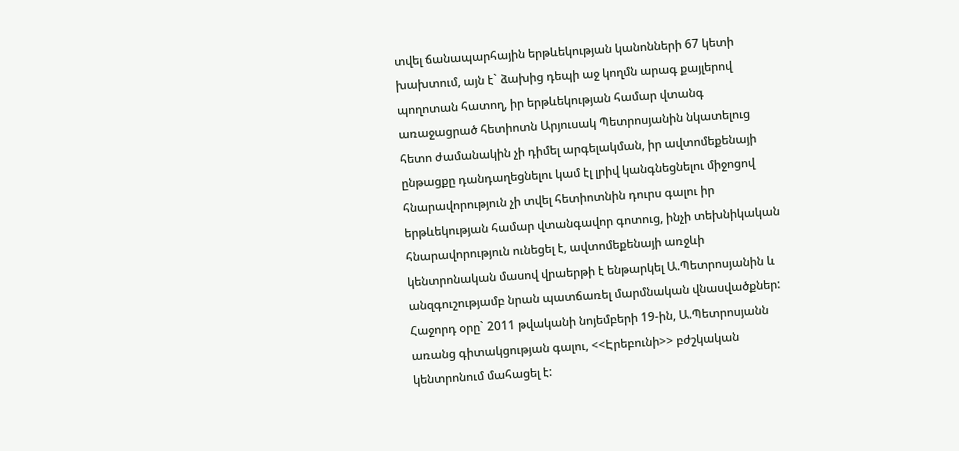տվել ճանապարհային երթևեկության կանոնների 67 կետի խախտում, այն է` ձախից դեպի աջ կողմն արագ քայլերով պողոտան հատող, իր երթևեկության համար վտանգ առաջացրած հետիոտն Արյուսակ Պետրոսյանին նկատելուց հետո ժամանակին չի դիմել արգելակման, իր ավտոմեքենայի ընթացքը դանդաղեցնելու կամ էլ լրիվ կանգնեցնելու միջոցով հնարավորություն չի տվել հետիոտնին դուրս գալու իր երթևեկության համար վտանգավոր գոտուց, ինչի տեխնիկական հնարավորություն ունեցել է, ավտոմեքենայի առջևի կենտրոնական մասով վրաերթի է ենթարկել Ա.Պետրոսյանին և անզգուշությամբ նրան պատճառել մարմնական վնասվածքներ: Հաջորդ օրը` 2011 թվականի նոյեմբերի 19-ին, Ա.Պետրոսյանն առանց գիտակցության գալու, <<Էրեբունի>> բժշկական կենտրոնում մահացել է: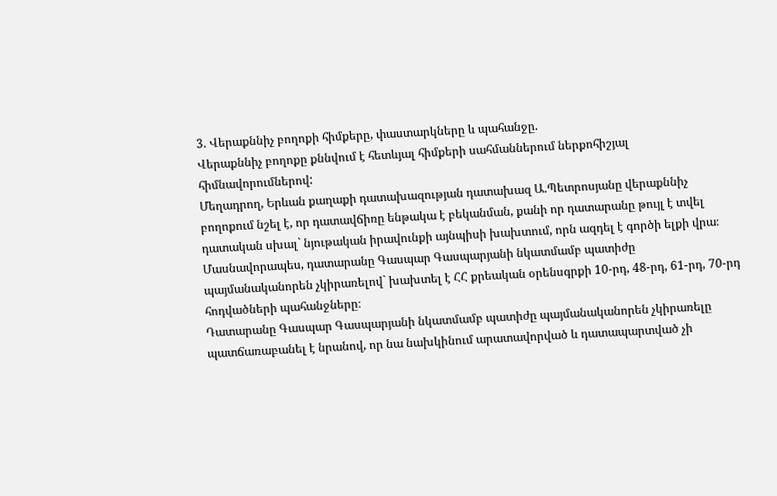3. Վերաքննիչ բողոքի հիմքերը, փաստարկները և պահանջը.
Վերաքննիչ բողոքը քննվում է հետևյալ հիմքերի սահմաններում ներքոհիշյալ հիմնավորումներով:
Մեղադրող, Երևան քաղաքի դատախազության դատախազ Ա.Պետրոսյանը վերաքննիչ բողոքում նշել է, որ դատավճիռը ենթակա է բեկանման, քանի որ դատարանը թույլ է տվել դատական սխալ` նյութական իրավունքի այնպիսի խախտում, որն ազդել է գործի ելքի վրա։ Մասնավորապես, դատարանը Գասպար Գասպարյանի նկատմամբ պատիժը պայմանականորեն չկիրառելով` խախտել է ՀՀ քրեական օրենսգրքի 10-րդ, 48-րդ, 61-րդ, 70-րդ հոդվածների պահանջները։
Դատարանը Գասպար Գասպարյանի նկատմամբ պատիժը պայմանականորեն չկիրառելը պատճառաբանել է նրանով, որ նա նախկինում արատավորված և դատապարտված չի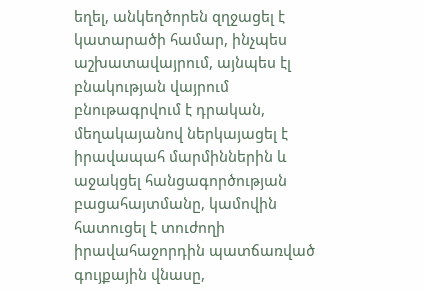եղել, անկեղծորեն զղջացել է կատարածի համար, ինչպես աշխատավայրում, այնպես էլ բնակության վայրում բնութագրվում է դրական, մեղակայանով ներկայացել է իրավապահ մարմիններին և աջակցել հանցագործության բացահայտմանը, կամովին հատուցել է տուժողի իրավահաջորդին պատճառված գույքային վնասը,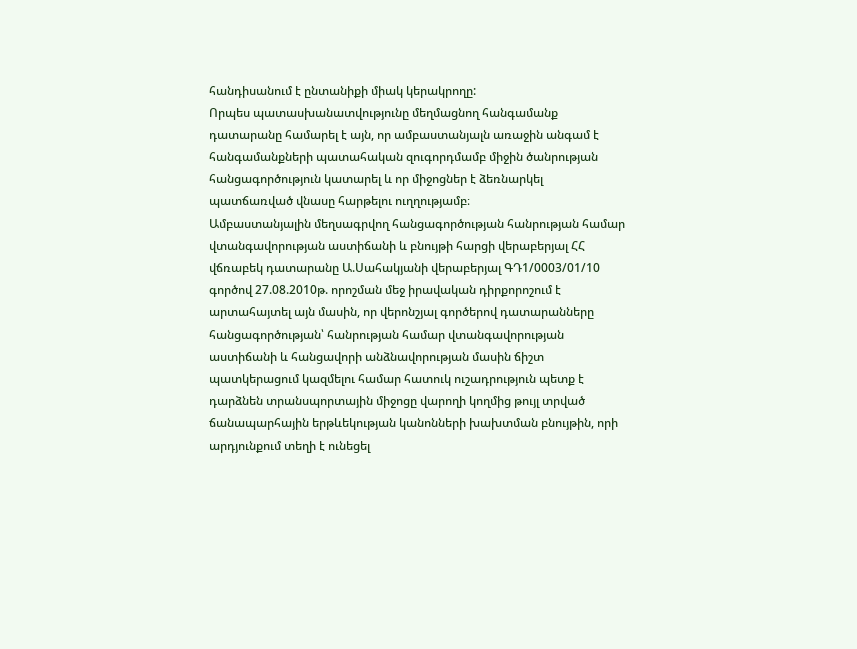հանդիսանում է ընտանիքի միակ կերակրողը:
Որպես պատասխանատվությունը մեղմացնող հանգամանք դատարանը համարել է այն, որ ամբաստանյալն առաջին անգամ է հանգամանքների պատահական զուգորդմամբ միջին ծանրության հանցագործություն կատարել և որ միջոցներ է ձեռնարկել պատճառված վնասը հարթելու ուղղությամբ։
Ամբաստանյալին մեղսագրվող հանցագործության հանրության համար վտանգավորության աստիճանի և բնույթի հարցի վերաբերյալ ՀՀ վճռաբեկ դատարանը Ա.Սահակյանի վերաբերյալ ԳԴ1/0003/01/10 գործով 27.08.2010թ. որոշման մեջ իրավական դիրքորոշում է արտահայտել այն մասին, որ վերոնշյալ գործերով դատարանները հանցագործության՝ հանրության համար վտանգավորության աստիճանի և հանցավորի անձնավորության մասին ճիշտ պատկերացում կազմելու համար հատուկ ուշադրություն պետք է դարձնեն տրանսպորտային միջոցը վարողի կողմից թույլ տրված ճանապարհային երթևեկության կանոնների խախտման բնույթին, որի արդյունքում տեղի է ունեցել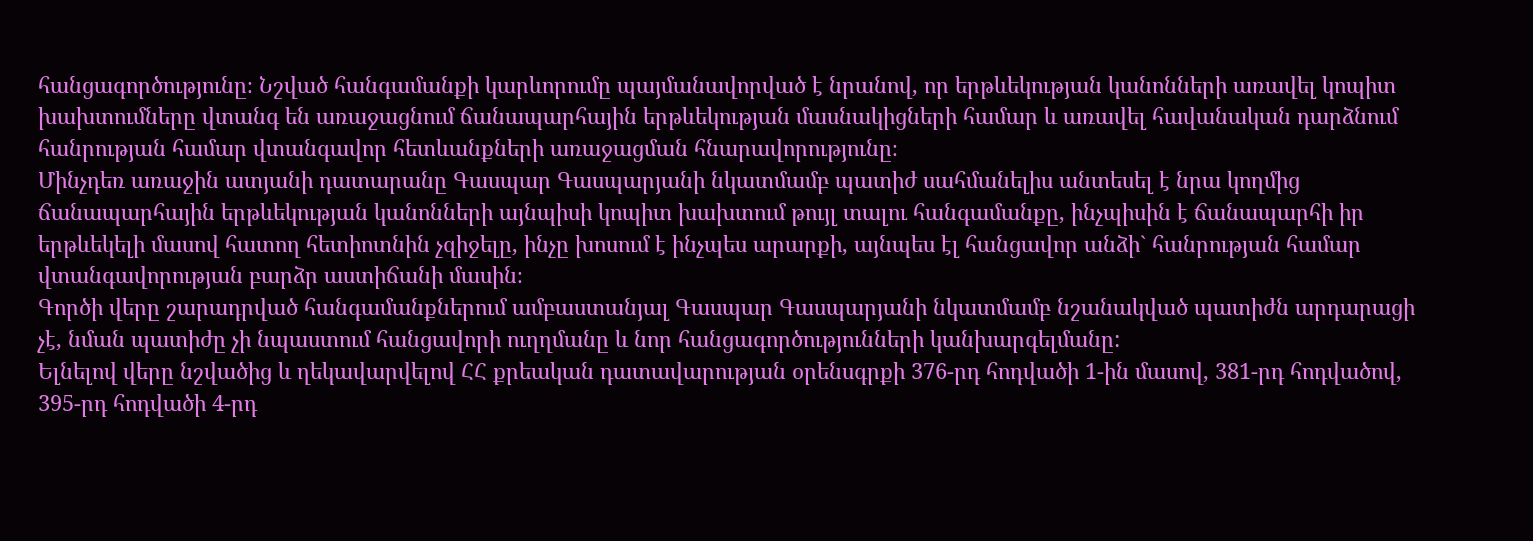հանցագործությունը։ Նշված հանգամանքի կարևորումը պայմանավորված է նրանով, որ երթևեկության կանոնների առավել կոպիտ խախտումները վտանգ են առաջացնում ճանապարհային երթևեկության մասնակիցների համար և առավել հավանական դարձնում հանրության համար վտանգավոր հետևանքների առաջացման հնարավորությունը։
Մինչդեռ առաջին ատյանի դատարանը Գասպար Գասպարյանի նկատմամբ պատիժ սահմանելիս անտեսել է նրա կողմից ճանապարհային երթևեկության կանոնների այնպիսի կոպիտ խախտում թույլ տալու հանգամանքը, ինչպիսին է ճանապարհի իր երթևեկելի մասով հատող հետիոտնին չզիջելը, ինչը խոսում է ինչպես արարքի, այնպես էլ հանցավոր անձի` հանրության համար վտանգավորության բարձր աստիճանի մասին։
Գործի վերը շարադրված հանգամանքներում ամբաստանյալ Գասպար Գասպարյանի նկատմամբ նշանակված պատիժն արդարացի չէ, նման պատիժը չի նպաստում հանցավորի ուղղմանը և նոր հանցագործությունների կանխարգելմանը:
Ելնելով վերը նշվածից և ղեկավարվելով ՀՀ քրեական դատավարության օրենսգրքի 376-րդ հոդվածի 1-ին մասով, 381-րդ հոդվածով, 395-րդ հոդվածի 4-րդ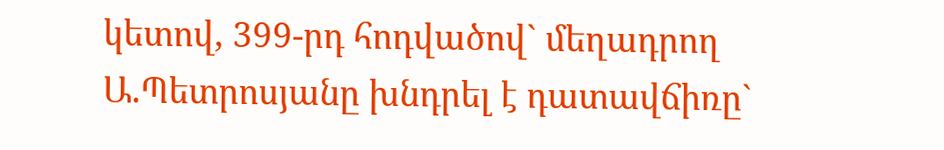կետով, 399-րդ հոդվածով` մեղադրող Ա.Պետրոսյանը խնդրել է դատավճիռը`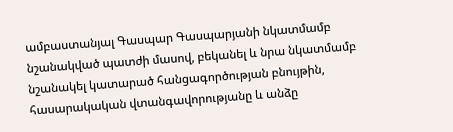ամբաստանյալ Գասպար Գասպարյանի նկատմամբ նշանակված պատժի մասով, բեկանել և նրա նկատմամբ նշանակել կատարած հանցագործության բնույթին, հասարակական վտանգավորությանը և անձը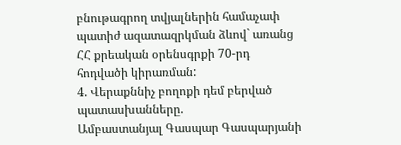բնութագրող տվյալներին համաչափ պատիժ ազատազրկման ձևով` առանց ՀՀ քրեական օրենսգրքի 70-րդ հոդվածի կիրառման:
4. Վերաքննիչ բողոքի դեմ բերված պատասխանները.
Ամբաստանյալ Գասպար Գասպարյանի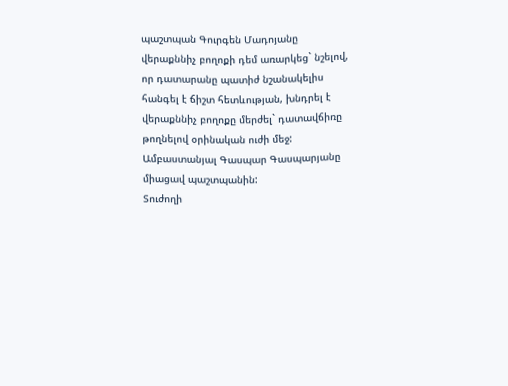պաշտպան Գուրգեն Մադոյանը վերաքննիչ բողոքի դեմ առարկեց` նշելով, որ դատարանը պատիժ նշանակելիս հանգել է ճիշտ հետևության, խնդրել է վերաքննիչ բողոքը մերժել` դատավճիռը թողնելով օրինական ուժի մեջ: Ամբաստանյալ Գասպար Գասպարյանը միացավ պաշտպանին:
Տուժողի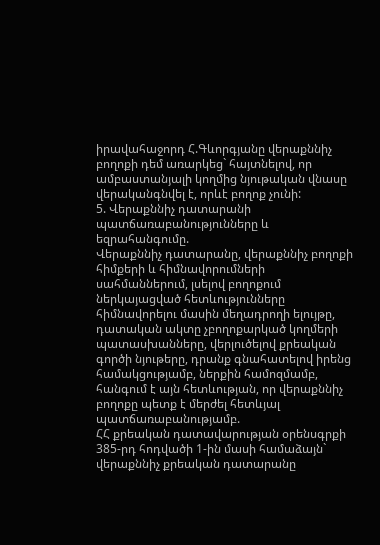իրավահաջորդ Հ.Գևորգյանը վերաքննիչ բողոքի դեմ առարկեց` հայտնելով, որ ամբաստանյալի կողմից նյութական վնասը վերականգնվել է, որևէ բողոք չունի:
5. Վերաքննիչ դատարանի պատճառաբանությունները և եզրահանգումը.
Վերաքննիչ դատարանը, վերաքննիչ բողոքի հիմքերի և հիմնավորումների սահմաններում, լսելով բողոքում ներկայացված հետևությունները հիմնավորելու մասին մեղադրողի ելույթը, դատական ակտը չբողոքարկած կողմերի պատասխանները, վերլուծելով քրեական գործի նյութերը, դրանք գնահատելով իրենց համակցությամբ, ներքին համոզմամբ, հանգում է այն հետևության, որ վերաքննիչ բողոքը պետք է մերժել հետևյալ պատճառաբանությամբ.
ՀՀ քրեական դատավարության օրենսգրքի 385-րդ հոդվածի 1-ին մասի համաձայն` վերաքննիչ քրեական դատարանը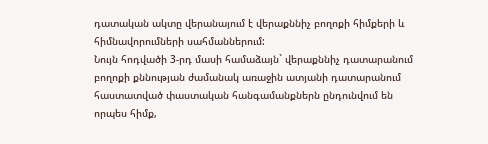դատական ակտը վերանայում է վերաքննիչ բողոքի հիմքերի և հիմնավորումների սահմաններում:
Նույն հոդվածի 3-րդ մասի համաձայն` վերաքննիչ դատարանում բողոքի քննության ժամանակ առաջին ատյանի դատարանում հաստատված փաստական հանգամանքներն ընդունվում են որպես հիմք,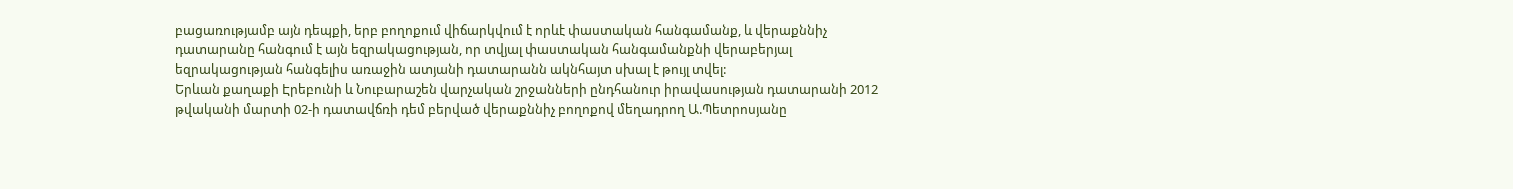բացառությամբ այն դեպքի, երբ բողոքում վիճարկվում է որևէ փաստական հանգամանք, և վերաքննիչ դատարանը հանգում է այն եզրակացության, որ տվյալ փաստական հանգամանքնի վերաբերյալ եզրակացության հանգելիս առաջին ատյանի դատարանն ակնհայտ սխալ է թույլ տվել:
Երևան քաղաքի Էրեբունի և Նուբարաշեն վարչական շրջանների ընդհանուր իրավասության դատարանի 2012 թվականի մարտի 02-ի դատավճռի դեմ բերված վերաքննիչ բողոքով մեղադրող Ա.Պետրոսյանը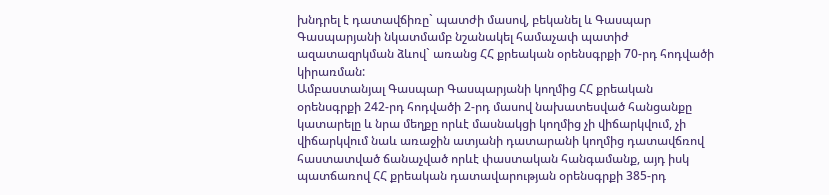խնդրել է դատավճիռը` պատժի մասով, բեկանել և Գասպար Գասպարյանի նկատմամբ նշանակել համաչափ պատիժ ազատազրկման ձևով` առանց ՀՀ քրեական օրենսգրքի 70-րդ հոդվածի կիրառման:
Ամբաստանյալ Գասպար Գասպարյանի կողմից ՀՀ քրեական օրենսգրքի 242-րդ հոդվածի 2-րդ մասով նախատեսված հանցանքը կատարելը և նրա մեղքը որևէ մասնակցի կողմից չի վիճարկվում, չի վիճարկվում նաև առաջին ատյանի դատարանի կողմից դատավճռով հաստատված ճանաչված որևէ փաստական հանգամանք, այդ իսկ պատճառով ՀՀ քրեական դատավարության օրենսգրքի 385-րդ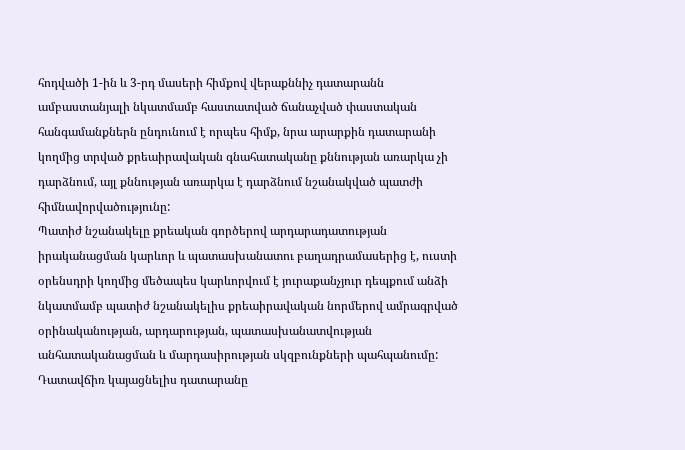հոդվածի 1-ին և 3-րդ մասերի հիմքով վերաքննիչ դատարանն ամբաստանյալի նկատմամբ հաստատված ճանաչված փաստական հանգամանքներն ընդունում է որպես հիմք, նրա արարքին դատարանի կողմից տրված քրեաիրավական գնահատականը քննության առարկա չի դարձնում, այլ քննության առարկա է դարձնում նշանակված պատժի հիմնավորվածությունը:
Պատիժ նշանակելը քրեական գործերով արդարադատության իրականացման կարևոր և պատասխանատու բաղադրամասերից է, ուստի օրենսդրի կողմից մեծապես կարևորվում է յուրաքանչյուր դեպքում անձի նկատմամբ պատիժ նշանակելիս քրեաիրավական նորմերով ամրագրված օրինականության, արդարության, պատասխանատվության անհատականացման և մարդասիրության սկզբունքների պահպանումը:
Դատավճիռ կայացնելիս դատարանը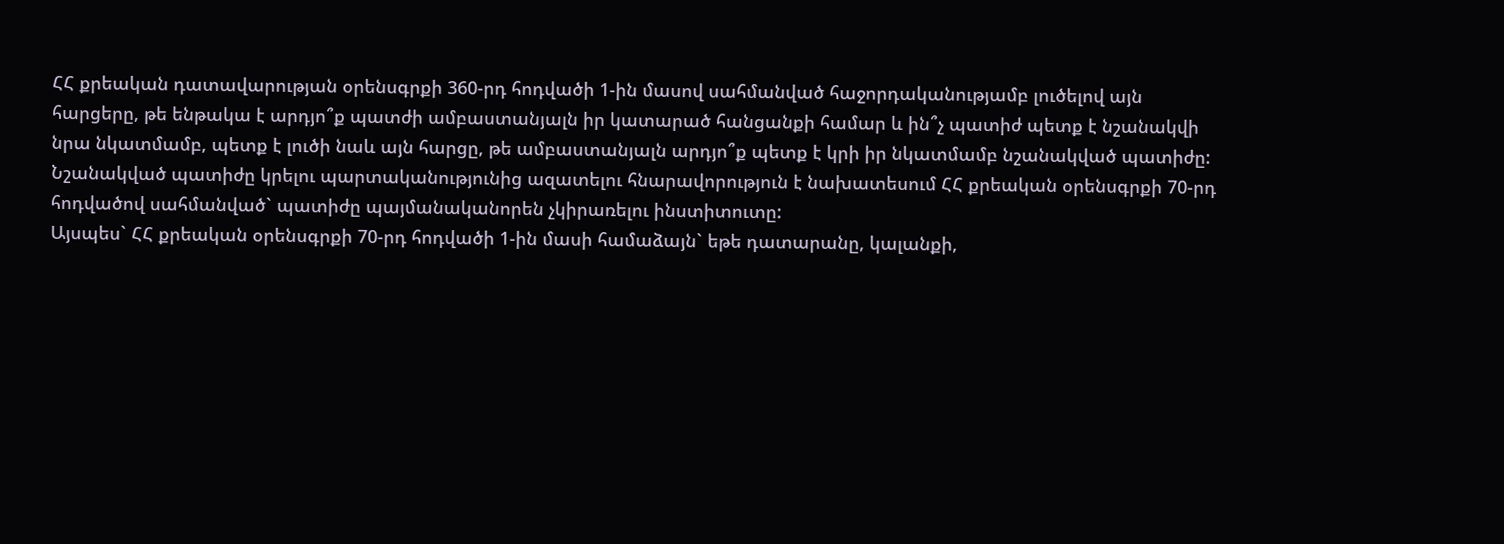ՀՀ քրեական դատավարության օրենսգրքի 360-րդ հոդվածի 1-ին մասով սահմանված հաջորդականությամբ լուծելով այն հարցերը, թե ենթակա է արդյո՞ք պատժի ամբաստանյալն իր կատարած հանցանքի համար և ին՞չ պատիժ պետք է նշանակվի նրա նկատմամբ, պետք է լուծի նաև այն հարցը, թե ամբաստանյալն արդյո՞ք պետք է կրի իր նկատմամբ նշանակված պատիժը:
Նշանակված պատիժը կրելու պարտականությունից ազատելու հնարավորություն է նախատեսում ՀՀ քրեական օրենսգրքի 70-րդ հոդվածով սահմանված` պատիժը պայմանականորեն չկիրառելու ինստիտուտը:
Այսպես` ՀՀ քրեական օրենսգրքի 70-րդ հոդվածի 1-ին մասի համաձայն` եթե դատարանը, կալանքի,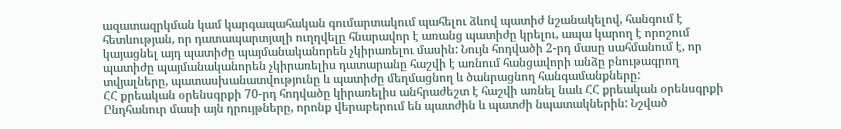ազատազրկման կամ կարգապահական գումարտակում պահելու ձևով պատիժ նշանակելով, հանգում է հետևության, որ դատապարտյալի ուղղվելը հնարավոր է առանց պատիժը կրելու, ապա կարող է որոշում կայացնել այդ պատիժը պայմանականորեն չկիրառելու մասին: Նույն հոդվածի 2-րդ մասը սահմանում է, որ պատիժը պայմանականորեն չկիրառելիս դատարանը հաշվի է առնում հանցավորի անձը բնութագրող տվյալները, պատասխանատվությունը և պատիժը մեղմացնող և ծանրացնող հանգամանքները:
ՀՀ քրեական օրենսգրքի 70-րդ հոդվածը կիրառելիս անհրաժեշտ է հաշվի առնել նաև ՀՀ քրեական օրենսգրքի Ընդհանուր մասի այն դրույթները, որոնք վերաբերում են պատժին և պատժի նպատակներին: Նշված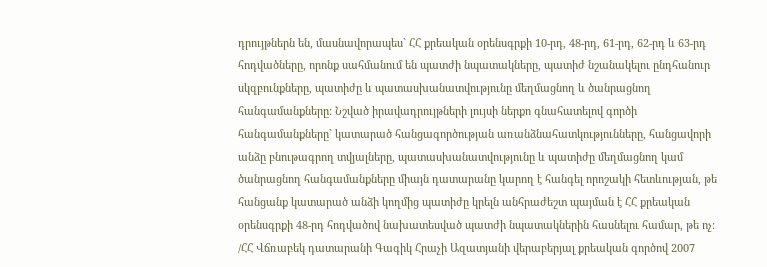դրույթներն են, մասնավորապես` ՀՀ քրեական օրենսգրքի 10-րդ, 48-րդ, 61-րդ, 62-րդ և 63-րդ հոդվածները, որոնք սահմանում են պատժի նպատակները, պատիժ նշանակելու ընդհանուր սկզբունքները, պատիժը և պատասխանատվությունը մեղմացնող և ծանրացնող հանգամանքները: Նշված իրավադրույթների լույսի ներքո գնահատելով գործի հանգամանքները` կատարած հանցագործության առանձնահատկությունները, հանցավորի անձը բնութագրող տվյալները, պատասխանատվությունը և պատիժը մեղմացնող կամ ծանրացնող հանգամանքները միայն դատարանը կարող է հանգել որոշակի հետևության, թե հանցանք կատարած անձի կողմից պատիժը կրելն անհրաժեշտ պայման է ՀՀ քրեական օրենսգրքի 48-րդ հոդվածով նախատեսված պատժի նպատակներին հասնելու համար, թե ոչ:
/ՀՀ Վճռաբեկ դատարանի Գագիկ Հրաչի Ազատյանի վերաբերյալ քրեական գործով 2007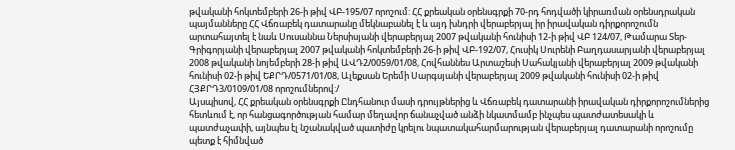թվականի հոկտեմբերի 26-ի թիվ ՎԲ-195/07 որոշում: ՀՀ քրեական օրենսգրքի 70-րդ հոդվածի կիրառման օրենսդրական պայմանները ՀՀ Վճռաբեկ դատարանը մեկնաբանել է և այդ խնդրի վերաբերյալ իր իրավական դիրքորոշումն արտահայտել է նաև Սուսաննա Ներսիսյանի վերաբերյալ 2007 թվականի հունիսի 12-ի թիվ ՎԲ 124/07, Թամարա Տեր-Գրիգորյանի վերաբերյալ 2007 թվականի հոկտեմբերի 26-ի թիվ ՎԲ-192/07, Հուսիկ Սուրենի Բաղդասարյանի վերաբերյալ 2008 թվականի նոյեմբերի 28-ի թիվ ԱՎԴ2/0059/01/08, Հովհաննես Արտաշեսի Սահակյանի վերաբերյալ 2009 թվականի հունիսի 02-ի թիվ ԵՔՐԴ/0571/01/08, Ալեքսան Երեմի Սարգսյանի վերաբերյալ 2009 թվականի հունիսի 02-ի թիվ ՀՅՔՐԴ3/0109/01/08 որոշումներով:/
Այսպիսով, ՀՀ քրեական օրենսգրքի Ընդհանուր մասի դրույթներից և Վճռաբեկ դատարանի իրավական դիրքորոշումներից հետևում է, որ հանցագործության համար մեղավոր ճանաչված անձի նկատմամբ ինչպես պատժատեսակի և պատժաչափի, այնպես էլ նշանակված պատիժը կրելու նպատակահարմարության վերաբերյալ դատարանի որոշումը պետք է հիմնված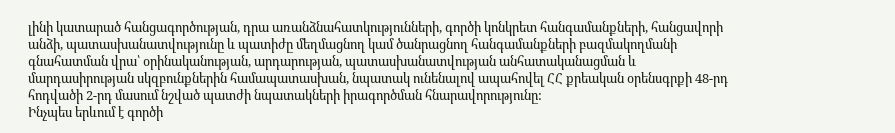լինի կատարած հանցագործության, դրա առանձնահատկությունների, գործի կոնկրետ հանգամանքների, հանցավորի անձի, պատասխանատվությունը և պատիժը մեղմացնող կամ ծանրացնող հանգամանքների բազմակողմանի գնահատման վրա՝ օրինականության, արդարության, պատասխանատվության անհատականացման և մարդասիրության սկզբունքներին համապատասխան, նպատակ ունենալով ապահովել ՀՀ քրեական օրենսգրքի 48-րդ հոդվածի 2-րդ մասում նշված պատժի նպատակների իրագործման հնարավորությունը:
Ինչպես երևում է գործի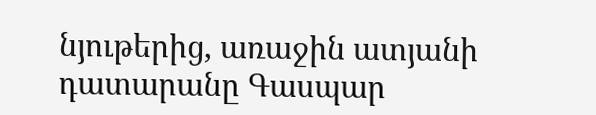նյութերից, առաջին ատյանի դատարանը Գասպար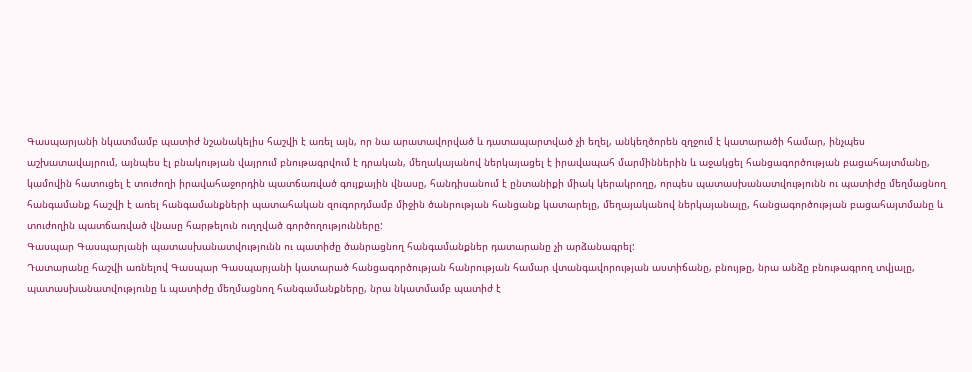Գասպարյանի նկատմամբ պատիժ նշանակելիս հաշվի է առել այն, որ նա արատավորված և դատապարտված չի եղել, անկեղծորեն զղջում է կատարածի համար, ինչպես աշխատավայրում, այնպես էլ բնակության վայրում բնութագրվում է դրական, մեղակայանով ներկայացել է իրավապահ մարմիններին և աջակցել հանցագործության բացահայտմանը, կամովին հատուցել է տուժողի իրավահաջորդին պատճառված գույքային վնասը, հանդիսանում է ընտանիքի միակ կերակրողը, որպես պատասխանատվությունն ու պատիժը մեղմացնող հանգամանք հաշվի է առել հանգամանքների պատահական զուգորդմամբ միջին ծանրության հանցանք կատարելը, մեղայականով ներկայանալը, հանցագործության բացահայտմանը և տուժողին պատճառված վնասը հարթելուն ուղղված գործողությունները:
Գասպար Գասպարյանի պատասխանատվությունն ու պատիժը ծանրացնող հանգամանքներ դատարանը չի արձանագրել:
Դատարանը հաշվի առնելով Գասպար Գասպարյանի կատարած հանցագործության հանրության համար վտանգավորության աստիճանը, բնույթը, նրա անձը բնութագրող տվյալը, պատասխանատվությունը և պատիժը մեղմացնող հանգամանքները, նրա նկատմամբ պատիժ է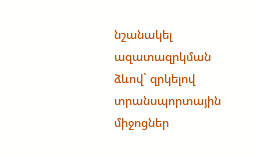նշանակել ազատազրկման ձևով` զրկելով տրանսպորտային միջոցներ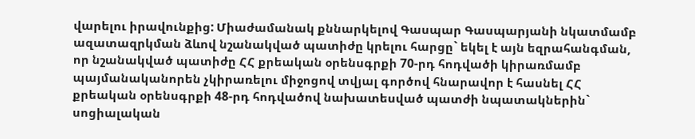վարելու իրավունքից: Միաժամանակ քննարկելով Գասպար Գասպարյանի նկատմամբ ազատազրկման ձևով նշանակված պատիժը կրելու հարցը` եկել է այն եզրահանգման, որ նշանակված պատիժը ՀՀ քրեական օրենսգրքի 70-րդ հոդվածի կիրառմամբ պայմանականորեն չկիրառելու միջոցով տվյալ գործով հնարավոր է հասնել ՀՀ քրեական օրենսգրքի 48-րդ հոդվածով նախատեսված պատժի նպատակներին` սոցիալական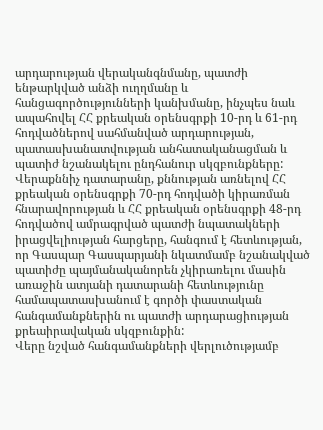արդարության վերականգնմանը, պատժի ենթարկված անձի ուղղմանը և հանցագործությունների կանխմանը, ինչպես նաև ապահովել ՀՀ քրեական օրենսգրքի 10-րդ և 61-րդ հոդվածներով սահմանված արդարության, պատասխանատվության անհատականացման և պատիժ նշանակելու ընդհանուր սկզբունքները:
Վերաքննիչ դատարանը, քննության առնելով ՀՀ քրեական օրենսգրքի 70-րդ հոդվածի կիրառման հնարավորության և ՀՀ քրեական օրենսգրքի 48-րդ հոդվածով ամրագրված պատժի նպատակների իրացվելիության հարցերը, հանգում է հետևության, որ Գասպար Գասպարյանի նկատմամբ նշանակված պատիժը պայմանականորեն չկիրառելու մասին առաջին ատյանի դատարանի հետևությունը համապատասխանում է գործի փաստական հանգամանքներին ու պատժի արդարացիության քրեաիրավական սկզբունքին:
Վերը նշված հանգամանքների վերլուծությամբ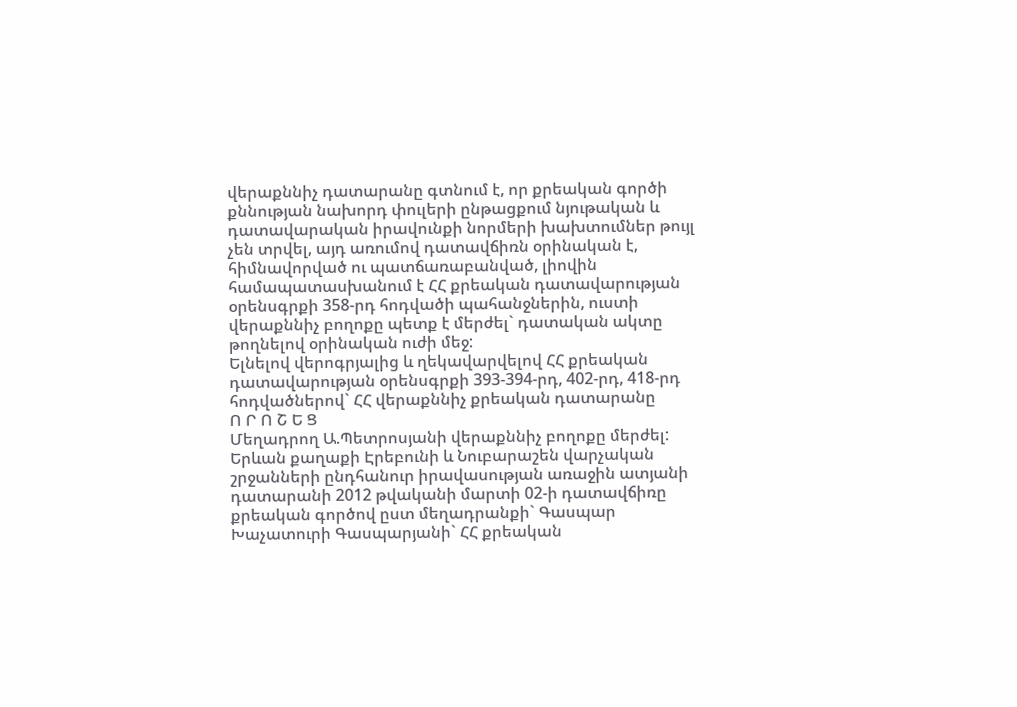վերաքննիչ դատարանը գտնում է, որ քրեական գործի քննության նախորդ փուլերի ընթացքում նյութական և դատավարական իրավունքի նորմերի խախտումներ թույլ չեն տրվել, այդ առումով դատավճիռն օրինական է, հիմնավորված ու պատճառաբանված, լիովին համապատասխանում է ՀՀ քրեական դատավարության օրենսգրքի 358-րդ հոդվածի պահանջներին, ուստի վերաքննիչ բողոքը պետք է մերժել` դատական ակտը թողնելով օրինական ուժի մեջ:
Ելնելով վերոգրյալից և ղեկավարվելով ՀՀ քրեական դատավարության օրենսգրքի 393-394-րդ, 402-րդ, 418-րդ հոդվածներով` ՀՀ վերաքննիչ քրեական դատարանը
Ո Ր Ո Շ Ե Ց
Մեղադրող Ա.Պետրոսյանի վերաքննիչ բողոքը մերժել:
Երևան քաղաքի Էրեբունի և Նուբարաշեն վարչական շրջանների ընդհանուր իրավասության առաջին ատյանի դատարանի 2012 թվականի մարտի 02-ի դատավճիռը քրեական գործով ըստ մեղադրանքի` Գասպար Խաչատուրի Գասպարյանի` ՀՀ քրեական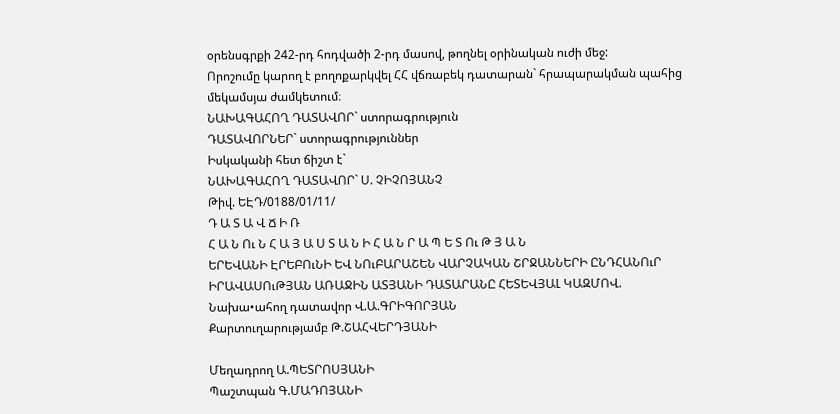օրենսգրքի 242-րդ հոդվածի 2-րդ մասով, թողնել օրինական ուժի մեջ:
Որոշումը կարող է բողոքարկվել ՀՀ վճռաբեկ դատարան` հրապարակման պահից մեկամսյա ժամկետում։
ՆԱԽԱԳԱՀՈՂ ԴԱՏԱՎՈՐ` ստորագրություն
ԴԱՏԱՎՈՐՆԵՐ` ստորագրություններ
Իսկականի հետ ճիշտ է`
ՆԱԽԱԳԱՀՈՂ ԴԱՏԱՎՈՐ` Ս. ՉԻՉՈՅԱՆՉ
Թիվ. ԵԷԴ/0188/01/11/
Դ Ա Տ Ա Վ Ճ Ի Ռ
Հ Ա Ն Ու Ն Հ Ա Յ Ա Ս Տ Ա Ն Ի Հ Ա Ն Ր Ա Պ Ե Տ Ու Թ Յ Ա Ն
ԵՐԵՎԱՆԻ ԷՐԵԲՈւՆԻ ԵՎ ՆՈւԲԱՐԱՇԵՆ ՎԱՐՉԱԿԱՆ ՇՐՋԱՆՆԵՐԻ ԸՆԴՀԱՆՈւՐ ԻՐԱՎԱՍՈւԹՅԱՆ ԱՌԱՋԻՆ ԱՏՅԱՆԻ ԴԱՏԱՐԱՆԸ ՀԵՏԵՎՅԱԼ ԿԱԶՄՈՎ.
Նախա•ահող դատավոր Վ.Ա.ԳՐԻԳՈՐՅԱՆ
Քարտուղարությամբ Թ.ՇԱՀՎԵՐԴՅԱՆԻ

Մեղադրող Ա.ՊԵՏՐՈՍՅԱՆԻ
Պաշտպան Գ.ՄԱԴՈՅԱՆԻ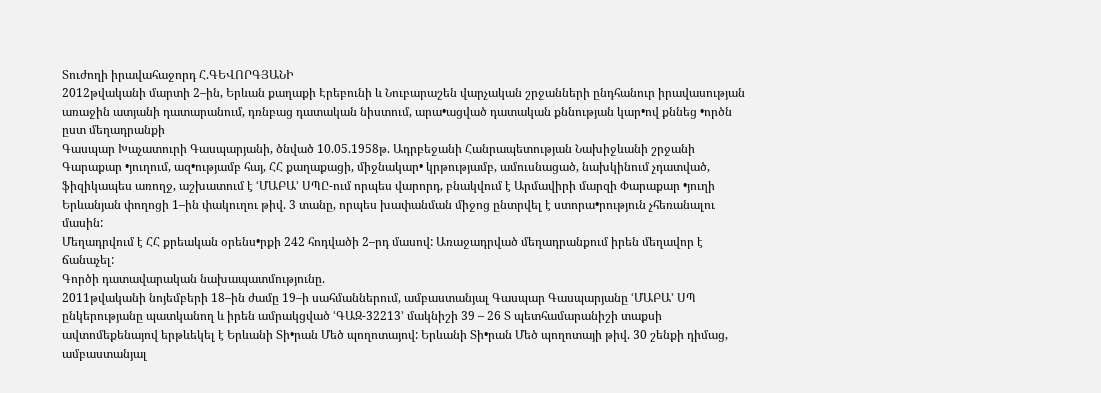Տուժողի իրավահաջորդ Հ.ԳԵՎՈՐԳՅԱՆԻ
2012թվականի մարտի 2–ին, Երևան քաղաքի Էրեբունի և Նուբարաշեն վարչական շրջանների ընդհանուր իրավասության առաջին ատյանի դատարանում, դռնբաց դատական նիստում, արա•ացված դատական քննության կար•ով քննեց •ործն ըստ մեղադրանքի
Գասպար Խաչատուրի Գասպարյանի, ծնված 10.05.1958թ. Ադրբեջանի Հանրապետության Նախիջևանի շրջանի Գարաքար •յուղում, ազ•ությամբ հայ, ՀՀ քաղաքացի, միջնակար• կրթությամբ, ամուսնացած, նախկինում չդատված, ֆիզիկապես առողջ, աշխատում է ՙՄԱԲԱ՚ ՍՊԸ-ում որպես վարորդ, բնակվում է Արմավիրի մարզի Փարաքար •յուղի Երևանյան փողոցի 1–ին փակուղու թիվ. 3 տանը, որպես խափանման միջոց ընտրվել է ստորա•րություն չհեռանալու մասին:
Մեղադրվում է ՀՀ քրեական օրենս•րքի 242 հոդվածի 2–րդ մասով: Առաջադրված մեղադրանքում իրեն մեղավոր է ճանաչել:
Գործի դատավարական նախապատմությունը.
2011թվականի նոյեմբերի 18–ին ժամը 19–ի սահմաններում, ամբաստանյալ Գասպար Գասպարյանը ՙՄԱԲԱ՚ ՍՊ ընկերությանը պատկանող և իրեն ամրակցված ՙԳԱԶ-32213՚ մակնիշի 39 – 26 Տ պետհամարանիշի տաքսի ավտոմեքենայով երթևեկել է Երևանի Տի•րան Մեծ պողոտայով: Երևանի Տի•րան Մեծ պողոտայի թիվ. 30 շենքի դիմաց, ամբաստանյալ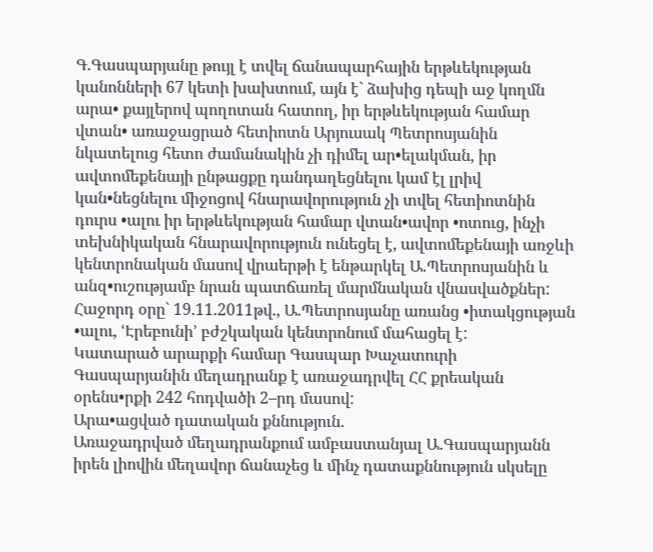Գ.Գասպարյանը թույլ է տվել ճանապարհային երթևեկության կանոնների 67 կետի խախտում, այն է` ձախից դեպի աջ կողմն արա• քայլերով պողոտան հատող, իր երթևեկության համար վտան• առաջացրած հետիոտն Արյուսակ Պետրոսյանին նկատելուց հետո ժամանակին չի դիմել ար•ելակման, իր ավտոմեքենայի ընթացքը դանդաղեցնելու կամ էլ լրիվ կան•նեցնելու միջոցով հնարավորություն չի տվել հետիոտնին դուրս •ալու իր երթևեկության համար վտան•ավոր •ոտուց, ինչի տեխնիկական հնարավորություն ունեցել է, ավտոմեքենայի առջևի կենտրոնական մասով վրաերթի է ենթարկել Ա.Պետրոսյանին և անզ•ուշությամբ նրան պատճառել մարմնական վնասվածքներ: Հաջորդ օրը` 19.11.2011թվ., Ա.Պետրոսյանը առանց •իտակցության •ալու, ՙԷրեբունի՚ բժշկական կենտրոնում մահացել է:
Կատարած արարքի համար Գասպար Խաչատուրի Գասպարյանին մեղադրանք է առաջադրվել ՀՀ քրեական օրենս•րքի 242 հոդվածի 2–րդ մասով:
Արա•ացված դատական քննություն.
Առաջադրված մեղադրանքում ամբաստանյալ Ա.Գասպարյանն իրեն լիովին մեղավոր ճանաչեց և մինչ դատաքննություն սկսելը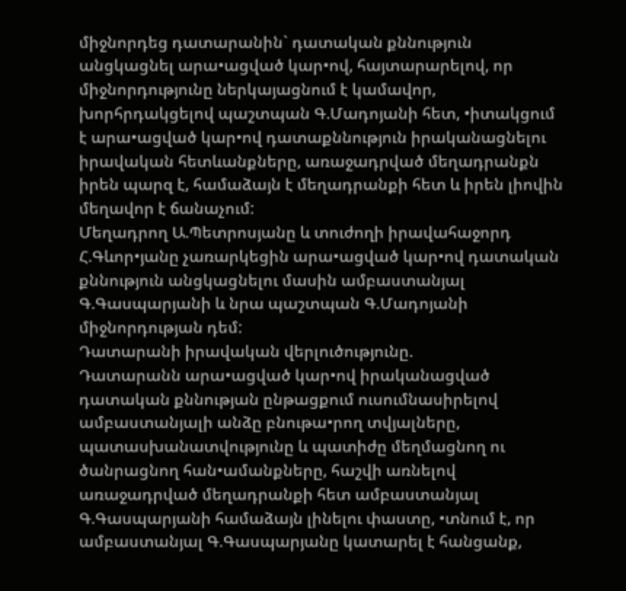միջնորդեց դատարանին` դատական քննություն անցկացնել արա•ացված կար•ով, հայտարարելով, որ միջնորդությունը ներկայացնում է կամավոր, խորհրդակցելով պաշտպան Գ.Մադոյանի հետ, •իտակցում է արա•ացված կար•ով դատաքննություն իրականացնելու իրավական հետևանքները, առաջադրված մեղադրանքն իրեն պարզ է, համաձայն է մեղադրանքի հետ և իրեն լիովին մեղավոր է ճանաչում:
Մեղադրող Ա.Պետրոսյանը և տուժողի իրավահաջորդ Հ.Գևոր•յանը չառարկեցին արա•ացված կար•ով դատական քննություն անցկացնելու մասին ամբաստանյալ Գ.Գասպարյանի և նրա պաշտպան Գ.Մադոյանի միջնորդության դեմ:
Դատարանի իրավական վերլուծությունը.
Դատարանն արա•ացված կար•ով իրականացված դատական քննության ընթացքում ուսումնասիրելով ամբաստանյալի անձը բնութա•րող տվյալները, պատասխանատվությունը և պատիժը մեղմացնող ու ծանրացնող հան•ամանքները, հաշվի առնելով առաջադրված մեղադրանքի հետ ամբաստանյալ Գ.Գասպարյանի համաձայն լինելու փաստը, •տնում է, որ ամբաստանյալ Գ.Գասպարյանը կատարել է հանցանք,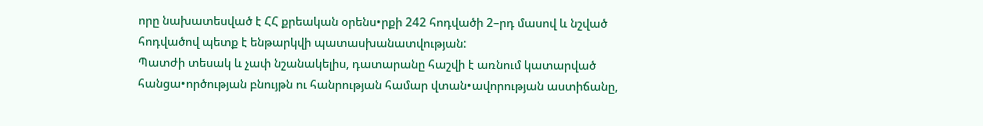որը նախատեսված է ՀՀ քրեական օրենս•րքի 242 հոդվածի 2–րդ մասով և նշված հոդվածով պետք է ենթարկվի պատասխանատվության:
Պատժի տեսակ և չափ նշանակելիս, դատարանը հաշվի է առնում կատարված հանցա•ործության բնույթն ու հանրության համար վտան•ավորության աստիճանը,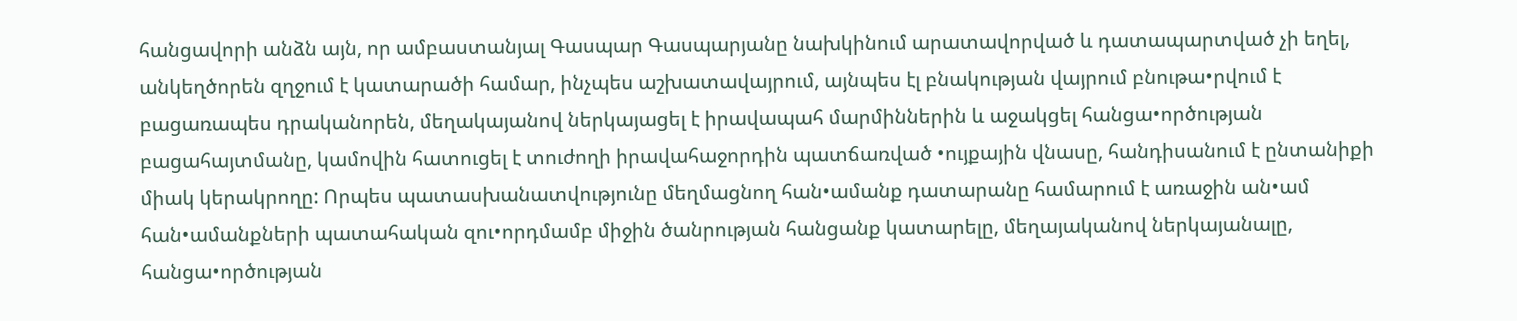հանցավորի անձն այն, որ ամբաստանյալ Գասպար Գասպարյանը նախկինում արատավորված և դատապարտված չի եղել, անկեղծորեն զղջում է կատարածի համար, ինչպես աշխատավայրում, այնպես էլ բնակության վայրում բնութա•րվում է բացառապես դրականորեն, մեղակայանով ներկայացել է իրավապահ մարմիններին և աջակցել հանցա•ործության բացահայտմանը, կամովին հատուցել է տուժողի իրավահաջորդին պատճառված •ույքային վնասը, հանդիսանում է ընտանիքի միակ կերակրողը: Որպես պատասխանատվությունը մեղմացնող հան•ամանք դատարանը համարում է առաջին ան•ամ հան•ամանքների պատահական զու•որդմամբ միջին ծանրության հանցանք կատարելը, մեղայականով ներկայանալը, հանցա•ործության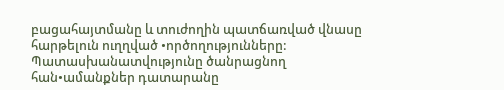բացահայտմանը և տուժողին պատճառված վնասը հարթելուն ուղղված •ործողությունները: Պատասխանատվությունը ծանրացնող հան•ամանքներ դատարանը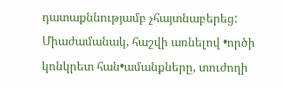դատաքննությամբ չհայտնաբերեց:
Միաժամանակ, հաշվի առնելով •ործի կոնկրետ հան•ամանքները, տուժողի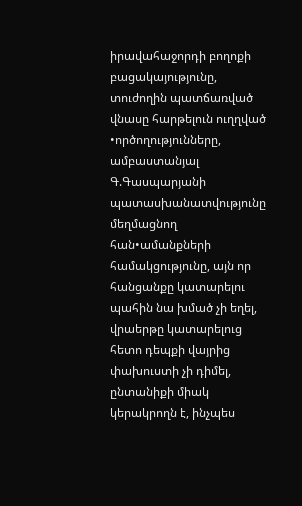իրավահաջորդի բողոքի բացակայությունը, տուժողին պատճառված վնասը հարթելուն ուղղված •ործողությունները, ամբաստանյալ Գ.Գասպարյանի պատասխանատվությունը մեղմացնող հան•ամանքների համակցությունը, այն որ հանցանքը կատարելու պահին նա խմած չի եղել, վրաերթը կատարելուց հետո դեպքի վայրից փախուստի չի դիմել, ընտանիքի միակ կերակրողն է, ինչպես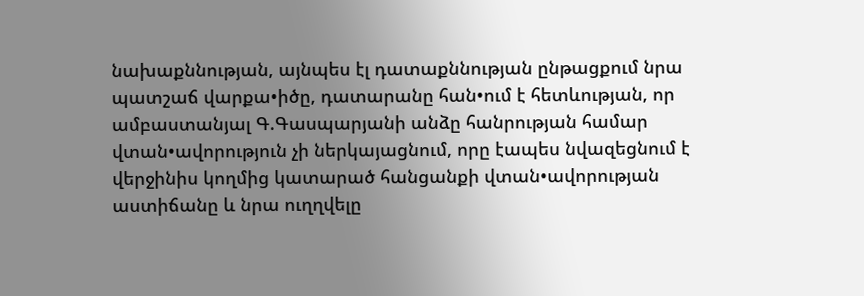նախաքննության, այնպես էլ դատաքննության ընթացքում նրա պատշաճ վարքա•իծը, դատարանը հան•ում է հետևության, որ ամբաստանյալ Գ.Գասպարյանի անձը հանրության համար վտան•ավորություն չի ներկայացնում, որը էապես նվազեցնում է վերջինիս կողմից կատարած հանցանքի վտան•ավորության աստիճանը և նրա ուղղվելը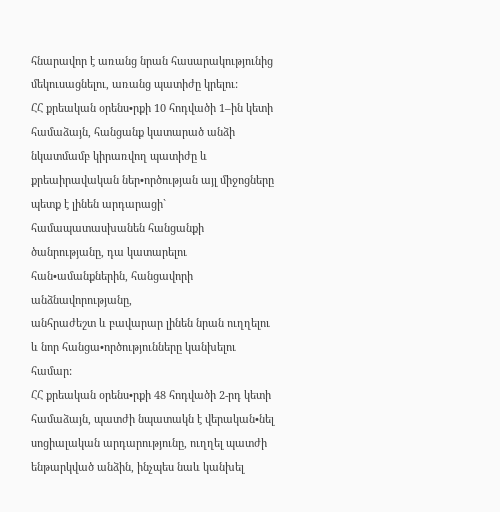հնարավոր է առանց նրան հասարակությունից մեկուսացնելու, առանց պատիժը կրելու:
ՀՀ քրեական օրենս•րքի 10 հոդվածի 1–ին կետի համաձայն, հանցանք կատարած անձի նկատմամբ կիրառվող պատիժը և քրեաիրավական ներ•ործության այլ միջոցները պետք է լինեն արդարացի` համապատասխանեն հանցանքի ծանրությանը, դա կատարելու հան•ամանքներին, հանցավորի անձնավորությանը,
անհրաժեշտ և բավարար լինեն նրան ուղղելու և նոր հանցա•ործությունները կանխելու համար:
ՀՀ քրեական օրենս•րքի 48 հոդվածի 2-րդ կետի համաձայն, պատժի նպատակն է վերական•նել սոցիալական արդարությունը, ուղղել պատժի ենթարկված անձին, ինչպես նաև կանխել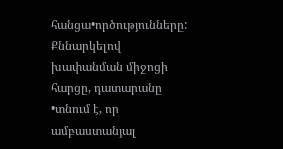հանցա•ործությունները:
Քննարկելով խափանման միջոցի հարցը, դատարանը •տնում է, որ ամբաստանյալ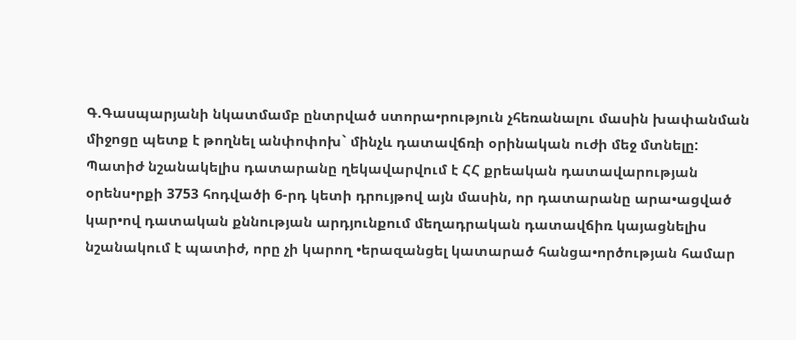Գ.Գասպարյանի նկատմամբ ընտրված ստորա•րություն չհեռանալու մասին խափանման միջոցը պետք է թողնել անփոփոխ` մինչև դատավճռի օրինական ուժի մեջ մտնելը:
Պատիժ նշանակելիս դատարանը ղեկավարվում է ՀՀ քրեական դատավարության օրենս•րքի 3753 հոդվածի 6-րդ կետի դրույթով այն մասին, որ դատարանը արա•ացված կար•ով դատական քննության արդյունքում մեղադրական դատավճիռ կայացնելիս նշանակում է պատիժ, որը չի կարող •երազանցել կատարած հանցա•ործության համար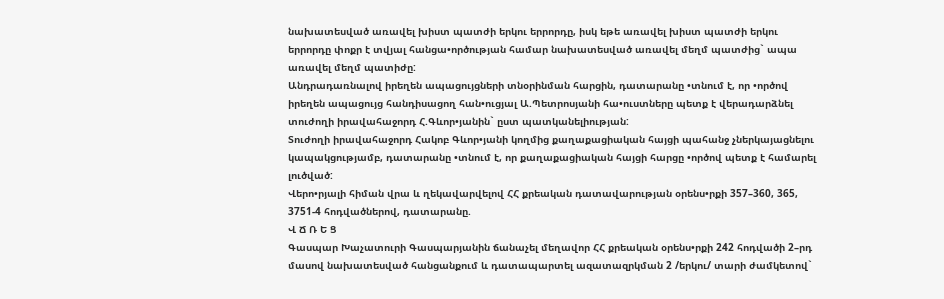նախատեսված առավել խիստ պատժի երկու երրորդը, իսկ եթե առավել խիստ պատժի երկու երրորդը փոքր է տվյալ հանցա•ործության համար նախատեսված առավել մեղմ պատժից` ապա առավել մեղմ պատիժը:
Անդրադառնալով իրեղեն ապացույցների տնօրինման հարցին, դատարանը •տնում է, որ •ործով իրեղեն ապացույց հանդիսացող հան•ուցյալ Ա.Պետրոսյանի հա•ուստները պետք է վերադարձնել տուժողի իրավահաջորդ Հ.Գևոր•յանին` ըստ պատկանելիության:
Տուժողի իրավահաջորդ Հակոբ Գևոր•յանի կողմից քաղաքացիական հայցի պահանջ չներկայացնելու կապակցությամբ, դատարանը •տնում է, որ քաղաքացիական հայցի հարցը •ործով պետք է համարել լուծված:
Վերո•րյալի հիման վրա և ղեկավարվելով ՀՀ քրեական դատավարության օրենս•րքի 357–360, 365, 3751-4 հոդվածներով, դատարանը.
Վ Ճ Ռ Ե Ց
Գասպար Խաչատուրի Գասպարյանին ճանաչել մեղավոր ՀՀ քրեական օրենս•րքի 242 հոդվածի 2–րդ մասով նախատեսված հանցանքում և դատապարտել ազատազրկման 2 /երկու/ տարի ժամկետով`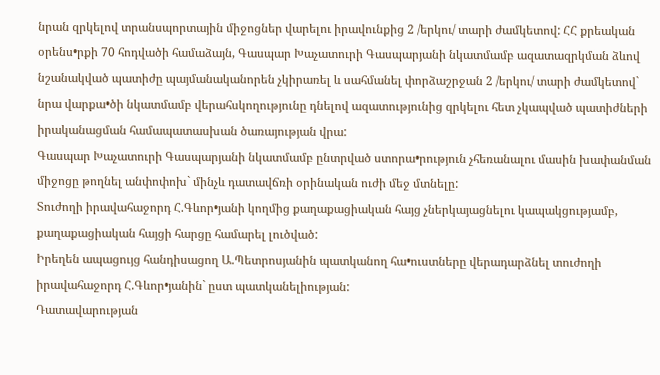նրան զրկելով տրանսպորտային միջոցներ վարելու իրավունքից 2 /երկու/ տարի ժամկետով: ՀՀ քրեական օրենս•րքի 70 հոդվածի համաձայն, Գասպար Խաչատուրի Գասպարյանի նկատմամբ ազատազրկման ձևով նշանակված պատիժը պայմանականորեն չկիրառել և սահմանել փորձաշրջան 2 /երկու/ տարի ժամկետով` նրա վարքա•ծի նկատմամբ վերահսկողությունը դնելով ազատությունից զրկելու հետ չկապված պատիժների իրականացման համապատասխան ծառայության վրա:
Գասպար Խաչատուրի Գասպարյանի նկատմամբ ընտրված ստորա•րություն չհեռանալու մասին խափանման միջոցը թողնել անփոփոխ` մինչև դատավճռի օրինական ուժի մեջ մտնելը:
Տուժողի իրավահաջորդ Հ.Գևոր•յանի կողմից քաղաքացիական հայց չներկայացնելու կապակցությամբ, քաղաքացիական հայցի հարցը համարել լուծված:
Իրեղեն ապացույց հանդիսացող Ա.Պետրոսյանին պատկանող հա•ուստները վերադարձնել տուժողի իրավահաջորդ Հ.Գևոր•յանին` ըստ պատկանելիության:
Դատավարության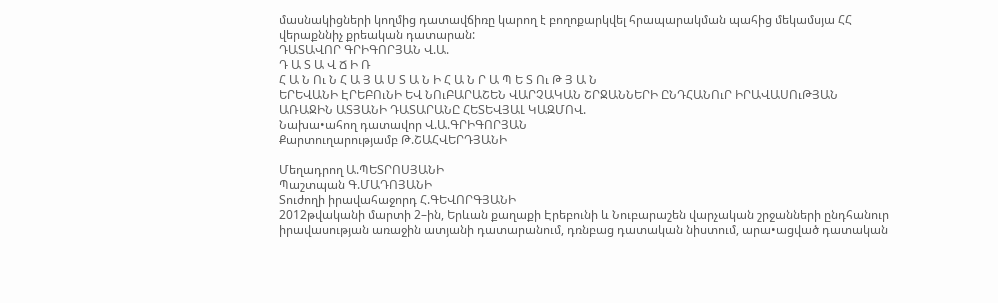մասնակիցների կողմից դատավճիռը կարող է բողոքարկվել հրապարակման պահից մեկամսյա ՀՀ վերաքննիչ քրեական դատարան:
ԴԱՏԱՎՈՐ ԳՐԻԳՈՐՅԱՆ Վ.Ա.
Դ Ա Տ Ա Վ Ճ Ի Ռ
Հ Ա Ն Ու Ն Հ Ա Յ Ա Ս Տ Ա Ն Ի Հ Ա Ն Ր Ա Պ Ե Տ Ու Թ Յ Ա Ն
ԵՐԵՎԱՆԻ ԷՐԵԲՈւՆԻ ԵՎ ՆՈւԲԱՐԱՇԵՆ ՎԱՐՉԱԿԱՆ ՇՐՋԱՆՆԵՐԻ ԸՆԴՀԱՆՈւՐ ԻՐԱՎԱՍՈւԹՅԱՆ ԱՌԱՋԻՆ ԱՏՅԱՆԻ ԴԱՏԱՐԱՆԸ ՀԵՏԵՎՅԱԼ ԿԱԶՄՈՎ.
Նախա•ահող դատավոր Վ.Ա.ԳՐԻԳՈՐՅԱՆ
Քարտուղարությամբ Թ.ՇԱՀՎԵՐԴՅԱՆԻ

Մեղադրող Ա.ՊԵՏՐՈՍՅԱՆԻ
Պաշտպան Գ.ՄԱԴՈՅԱՆԻ
Տուժողի իրավահաջորդ Հ.ԳԵՎՈՐԳՅԱՆԻ
2012թվականի մարտի 2–ին, Երևան քաղաքի Էրեբունի և Նուբարաշեն վարչական շրջանների ընդհանուր իրավասության առաջին ատյանի դատարանում, դռնբաց դատական նիստում, արա•ացված դատական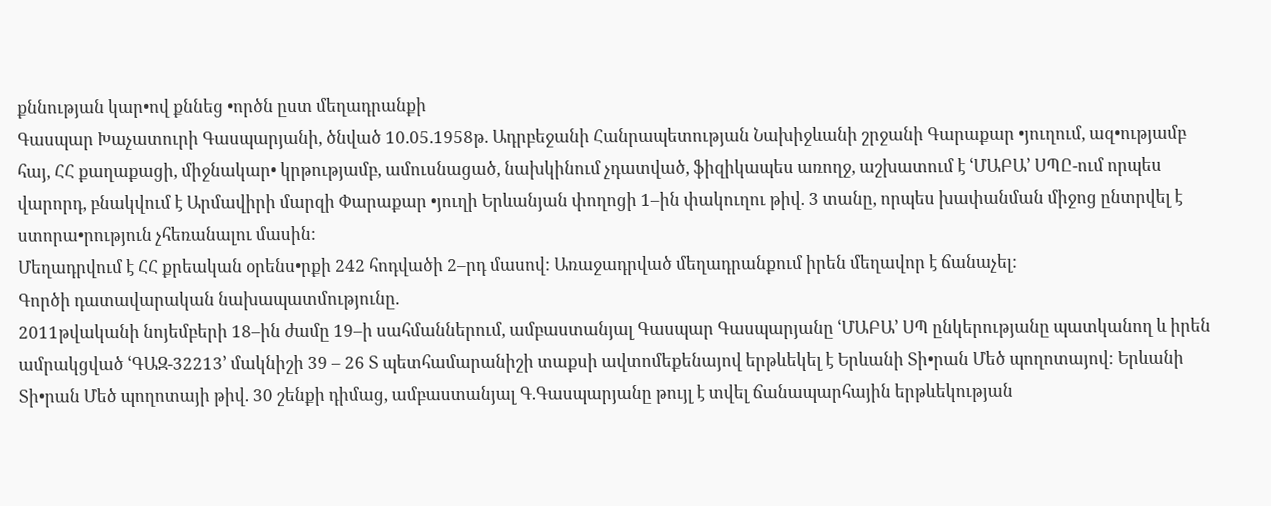քննության կար•ով քննեց •ործն ըստ մեղադրանքի
Գասպար Խաչատուրի Գասպարյանի, ծնված 10.05.1958թ. Ադրբեջանի Հանրապետության Նախիջևանի շրջանի Գարաքար •յուղում, ազ•ությամբ հայ, ՀՀ քաղաքացի, միջնակար• կրթությամբ, ամուսնացած, նախկինում չդատված, ֆիզիկապես առողջ, աշխատում է ՙՄԱԲԱ՚ ՍՊԸ-ում որպես վարորդ, բնակվում է Արմավիրի մարզի Փարաքար •յուղի Երևանյան փողոցի 1–ին փակուղու թիվ. 3 տանը, որպես խափանման միջոց ընտրվել է ստորա•րություն չհեռանալու մասին:
Մեղադրվում է ՀՀ քրեական օրենս•րքի 242 հոդվածի 2–րդ մասով: Առաջադրված մեղադրանքում իրեն մեղավոր է ճանաչել:
Գործի դատավարական նախապատմությունը.
2011թվականի նոյեմբերի 18–ին ժամը 19–ի սահմաններում, ամբաստանյալ Գասպար Գասպարյանը ՙՄԱԲԱ՚ ՍՊ ընկերությանը պատկանող և իրեն ամրակցված ՙԳԱԶ-32213՚ մակնիշի 39 – 26 Տ պետհամարանիշի տաքսի ավտոմեքենայով երթևեկել է Երևանի Տի•րան Մեծ պողոտայով: Երևանի Տի•րան Մեծ պողոտայի թիվ. 30 շենքի դիմաց, ամբաստանյալ Գ.Գասպարյանը թույլ է տվել ճանապարհային երթևեկության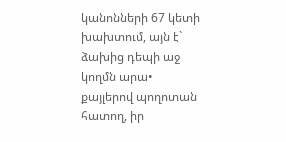կանոնների 67 կետի խախտում, այն է` ձախից դեպի աջ կողմն արա• քայլերով պողոտան հատող, իր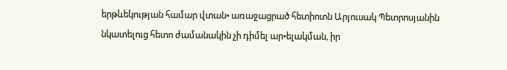երթևեկության համար վտան• առաջացրած հետիոտն Արյուսակ Պետրոսյանին նկատելուց հետո ժամանակին չի դիմել ար•ելակման, իր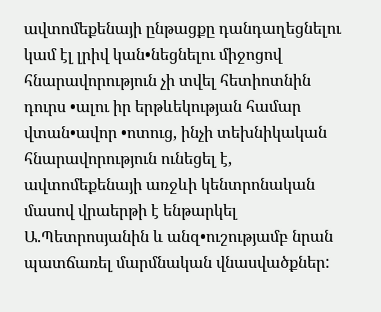ավտոմեքենայի ընթացքը դանդաղեցնելու կամ էլ լրիվ կան•նեցնելու միջոցով հնարավորություն չի տվել հետիոտնին դուրս •ալու իր երթևեկության համար վտան•ավոր •ոտուց, ինչի տեխնիկական հնարավորություն ունեցել է, ավտոմեքենայի առջևի կենտրոնական մասով վրաերթի է ենթարկել Ա.Պետրոսյանին և անզ•ուշությամբ նրան պատճառել մարմնական վնասվածքներ: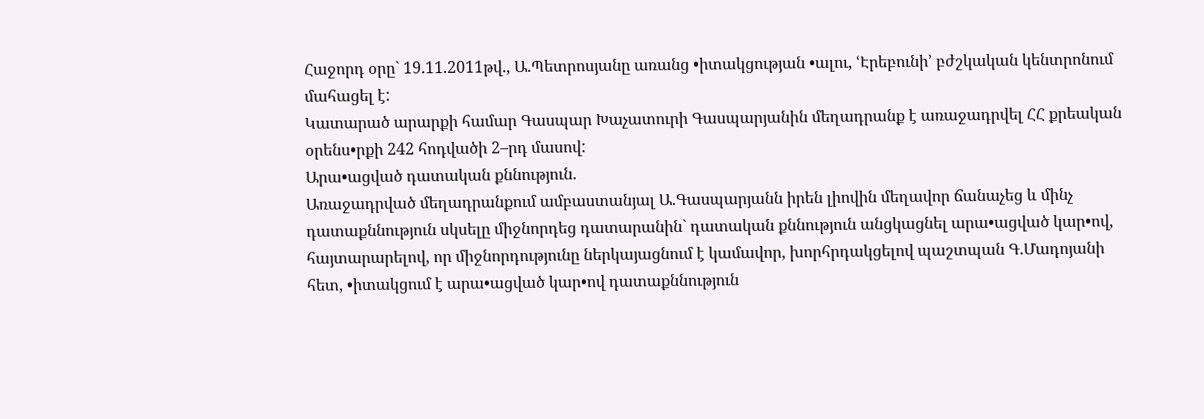Հաջորդ օրը` 19.11.2011թվ., Ա.Պետրոսյանը առանց •իտակցության •ալու, ՙԷրեբունի՚ բժշկական կենտրոնում մահացել է:
Կատարած արարքի համար Գասպար Խաչատուրի Գասպարյանին մեղադրանք է առաջադրվել ՀՀ քրեական օրենս•րքի 242 հոդվածի 2–րդ մասով:
Արա•ացված դատական քննություն.
Առաջադրված մեղադրանքում ամբաստանյալ Ա.Գասպարյանն իրեն լիովին մեղավոր ճանաչեց և մինչ դատաքննություն սկսելը միջնորդեց դատարանին` դատական քննություն անցկացնել արա•ացված կար•ով, հայտարարելով, որ միջնորդությունը ներկայացնում է կամավոր, խորհրդակցելով պաշտպան Գ.Մադոյանի հետ, •իտակցում է արա•ացված կար•ով դատաքննություն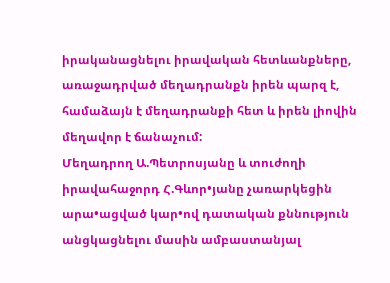իրականացնելու իրավական հետևանքները, առաջադրված մեղադրանքն իրեն պարզ է, համաձայն է մեղադրանքի հետ և իրեն լիովին մեղավոր է ճանաչում:
Մեղադրող Ա.Պետրոսյանը և տուժողի իրավահաջորդ Հ.Գևոր•յանը չառարկեցին արա•ացված կար•ով դատական քննություն անցկացնելու մասին ամբաստանյալ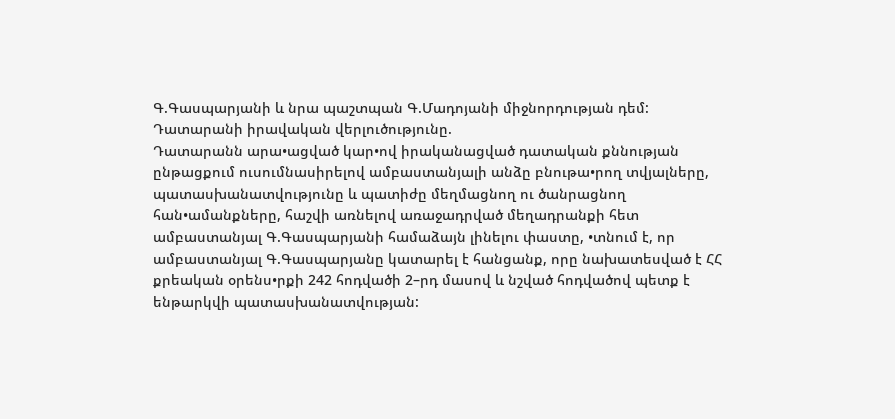Գ.Գասպարյանի և նրա պաշտպան Գ.Մադոյանի միջնորդության դեմ:
Դատարանի իրավական վերլուծությունը.
Դատարանն արա•ացված կար•ով իրականացված դատական քննության ընթացքում ուսումնասիրելով ամբաստանյալի անձը բնութա•րող տվյալները, պատասխանատվությունը և պատիժը մեղմացնող ու ծանրացնող հան•ամանքները, հաշվի առնելով առաջադրված մեղադրանքի հետ ամբաստանյալ Գ.Գասպարյանի համաձայն լինելու փաստը, •տնում է, որ ամբաստանյալ Գ.Գասպարյանը կատարել է հանցանք, որը նախատեսված է ՀՀ քրեական օրենս•րքի 242 հոդվածի 2–րդ մասով և նշված հոդվածով պետք է ենթարկվի պատասխանատվության: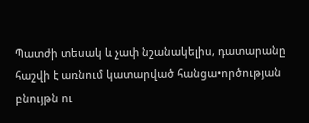Պատժի տեսակ և չափ նշանակելիս, դատարանը հաշվի է առնում կատարված հանցա•ործության բնույթն ու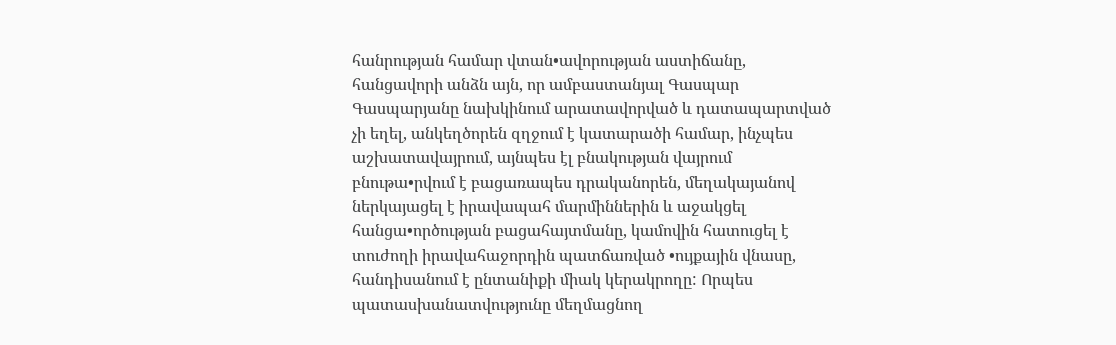հանրության համար վտան•ավորության աստիճանը, հանցավորի անձն այն, որ ամբաստանյալ Գասպար Գասպարյանը նախկինում արատավորված և դատապարտված չի եղել, անկեղծորեն զղջում է կատարածի համար, ինչպես աշխատավայրում, այնպես էլ բնակության վայրում բնութա•րվում է բացառապես դրականորեն, մեղակայանով ներկայացել է իրավապահ մարմիններին և աջակցել հանցա•ործության բացահայտմանը, կամովին հատուցել է տուժողի իրավահաջորդին պատճառված •ույքային վնասը, հանդիսանում է ընտանիքի միակ կերակրողը: Որպես պատասխանատվությունը մեղմացնող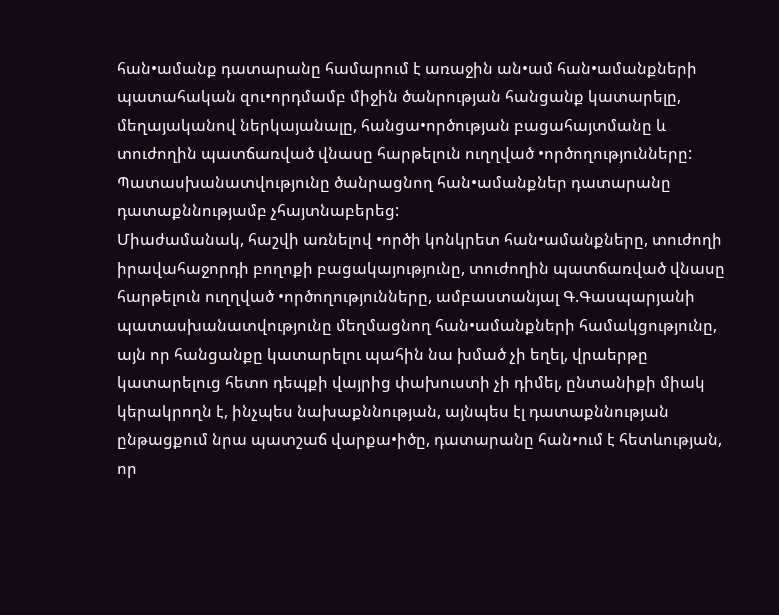հան•ամանք դատարանը համարում է առաջին ան•ամ հան•ամանքների պատահական զու•որդմամբ միջին ծանրության հանցանք կատարելը, մեղայականով ներկայանալը, հանցա•ործության բացահայտմանը և տուժողին պատճառված վնասը հարթելուն ուղղված •ործողությունները: Պատասխանատվությունը ծանրացնող հան•ամանքներ դատարանը դատաքննությամբ չհայտնաբերեց:
Միաժամանակ, հաշվի առնելով •ործի կոնկրետ հան•ամանքները, տուժողի իրավահաջորդի բողոքի բացակայությունը, տուժողին պատճառված վնասը հարթելուն ուղղված •ործողությունները, ամբաստանյալ Գ.Գասպարյանի պատասխանատվությունը մեղմացնող հան•ամանքների համակցությունը, այն որ հանցանքը կատարելու պահին նա խմած չի եղել, վրաերթը կատարելուց հետո դեպքի վայրից փախուստի չի դիմել, ընտանիքի միակ կերակրողն է, ինչպես նախաքննության, այնպես էլ դատաքննության ընթացքում նրա պատշաճ վարքա•իծը, դատարանը հան•ում է հետևության, որ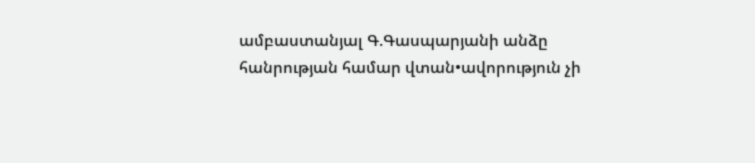ամբաստանյալ Գ.Գասպարյանի անձը հանրության համար վտան•ավորություն չի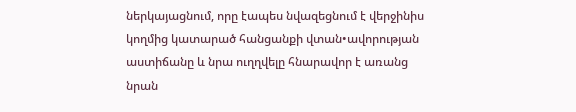ներկայացնում, որը էապես նվազեցնում է վերջինիս կողմից կատարած հանցանքի վտան•ավորության աստիճանը և նրա ուղղվելը հնարավոր է առանց նրան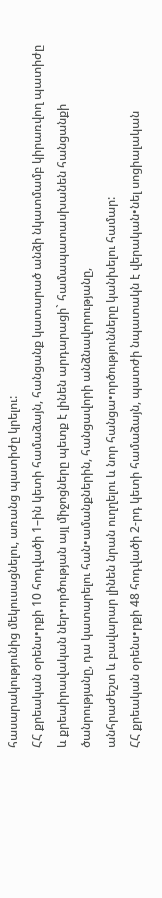հասարակությունից մեկուսացնելու, առանց պատիժը կրելու:
ՀՀ քրեական օրենս•րքի 10 հոդվածի 1–ին կետի համաձայն, հանցանք կատարած անձի նկատմամբ կիրառվող պատիժը և քրեաիրավական ներ•ործության այլ միջոցները պետք է լինեն արդարացի` համապատասխանեն հանցանքի ծանրությանը, դա կատարելու հան•ամանքներին, հանցավորի անձնավորությանը,
անհրաժեշտ և բավարար լինեն նրան ուղղելու և նոր հանցա•ործությունները կանխելու համար:
ՀՀ քրեական օրենս•րքի 48 հոդվածի 2-րդ կետի համաձայն, պատժի նպատակն է վերական•նել սոցիալական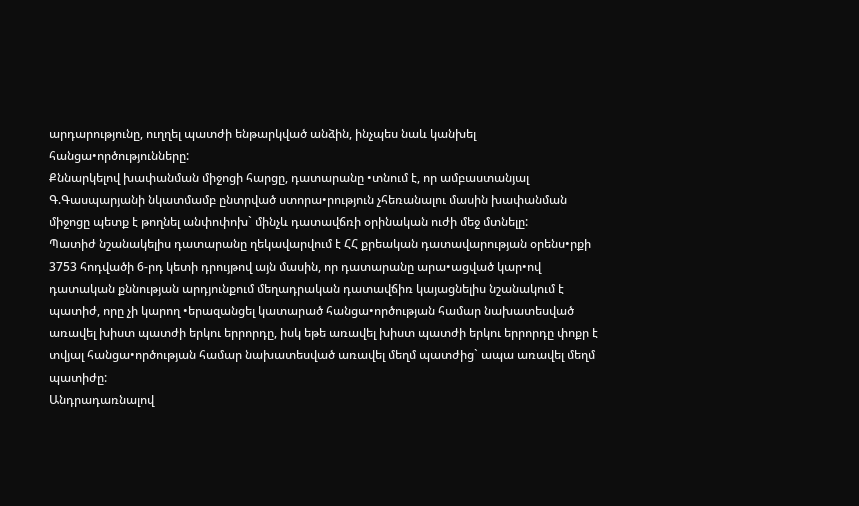արդարությունը, ուղղել պատժի ենթարկված անձին, ինչպես նաև կանխել հանցա•ործությունները:
Քննարկելով խափանման միջոցի հարցը, դատարանը •տնում է, որ ամբաստանյալ Գ.Գասպարյանի նկատմամբ ընտրված ստորա•րություն չհեռանալու մասին խափանման միջոցը պետք է թողնել անփոփոխ` մինչև դատավճռի օրինական ուժի մեջ մտնելը:
Պատիժ նշանակելիս դատարանը ղեկավարվում է ՀՀ քրեական դատավարության օրենս•րքի 3753 հոդվածի 6-րդ կետի դրույթով այն մասին, որ դատարանը արա•ացված կար•ով դատական քննության արդյունքում մեղադրական դատավճիռ կայացնելիս նշանակում է պատիժ, որը չի կարող •երազանցել կատարած հանցա•ործության համար նախատեսված առավել խիստ պատժի երկու երրորդը, իսկ եթե առավել խիստ պատժի երկու երրորդը փոքր է տվյալ հանցա•ործության համար նախատեսված առավել մեղմ պատժից` ապա առավել մեղմ պատիժը:
Անդրադառնալով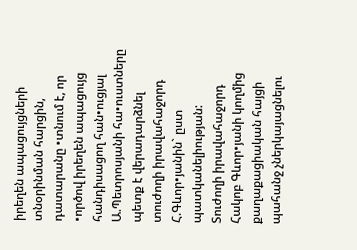իրեղեն ապացույցների տնօրինման հարցին, դատարանը •տնում է, որ •ործով իրեղեն ապացույց հանդիսացող հան•ուցյալ Ա.Պետրոսյանի հա•ուստները պետք է վերադարձնել տուժողի իրավահաջորդ Հ.Գևոր•յանին` ըստ պատկանելիության:
Տուժողի իրավահաջորդ Հակոբ Գևոր•յանի կողմից քաղաքացիական հայցի պահանջ չներկայացնելու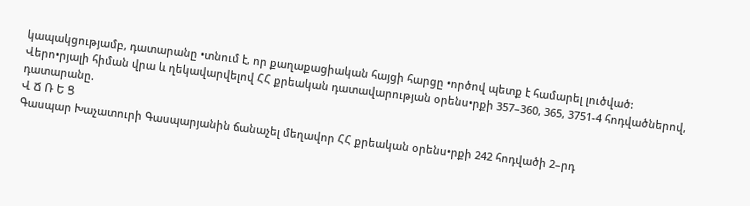կապակցությամբ, դատարանը •տնում է, որ քաղաքացիական հայցի հարցը •ործով պետք է համարել լուծված:
Վերո•րյալի հիման վրա և ղեկավարվելով ՀՀ քրեական դատավարության օրենս•րքի 357–360, 365, 3751-4 հոդվածներով, դատարանը.
Վ Ճ Ռ Ե Ց
Գասպար Խաչատուրի Գասպարյանին ճանաչել մեղավոր ՀՀ քրեական օրենս•րքի 242 հոդվածի 2–րդ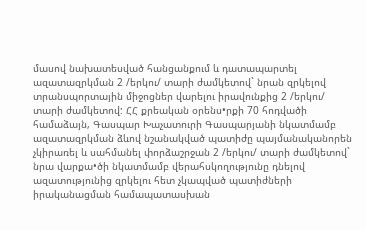մասով նախատեսված հանցանքում և դատապարտել ազատազրկման 2 /երկու/ տարի ժամկետով` նրան զրկելով տրանսպորտային միջոցներ վարելու իրավունքից 2 /երկու/ տարի ժամկետով: ՀՀ քրեական օրենս•րքի 70 հոդվածի համաձայն, Գասպար Խաչատուրի Գասպարյանի նկատմամբ ազատազրկման ձևով նշանակված պատիժը պայմանականորեն չկիրառել և սահմանել փորձաշրջան 2 /երկու/ տարի ժամկետով` նրա վարքա•ծի նկատմամբ վերահսկողությունը դնելով ազատությունից զրկելու հետ չկապված պատիժների իրականացման համապատասխան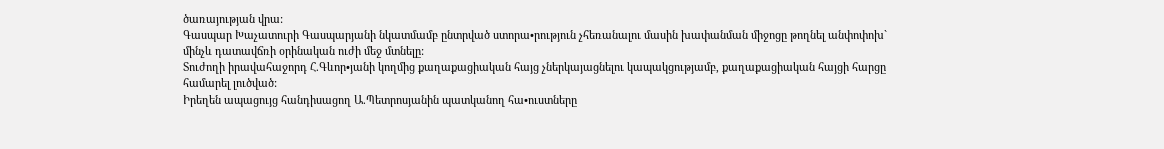ծառայության վրա:
Գասպար Խաչատուրի Գասպարյանի նկատմամբ ընտրված ստորա•րություն չհեռանալու մասին խափանման միջոցը թողնել անփոփոխ` մինչև դատավճռի օրինական ուժի մեջ մտնելը:
Տուժողի իրավահաջորդ Հ.Գևոր•յանի կողմից քաղաքացիական հայց չներկայացնելու կապակցությամբ, քաղաքացիական հայցի հարցը համարել լուծված:
Իրեղեն ապացույց հանդիսացող Ա.Պետրոսյանին պատկանող հա•ուստները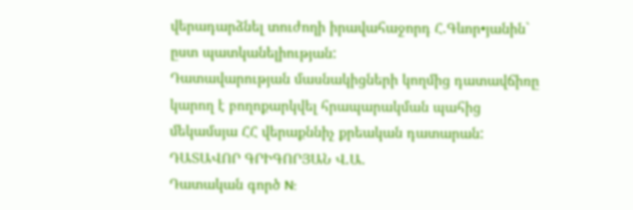վերադարձնել տուժողի իրավահաջորդ Հ.Գևոր•յանին` ըստ պատկանելիության:
Դատավարության մասնակիցների կողմից դատավճիռը կարող է բողոքարկվել հրապարակման պահից մեկամսյա ՀՀ վերաքննիչ քրեական դատարան:
ԴԱՏԱՎՈՐ ԳՐԻԳՈՐՅԱՆ Վ.Ա.
Դատական գործ N: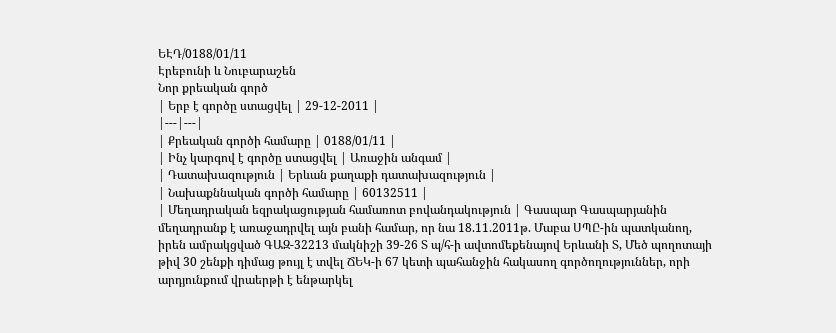ԵԷԴ/0188/01/11
Էրեբունի և Նուբարաշեն
Նոր քրեական գործ
| Երբ է գործը ստացվել | 29-12-2011 |
|---|---|
| Քրեական գործի համարը | 0188/01/11 |
| Ինչ կարգով է գործը ստացվել | Առաջին անգամ |
| Դատախազություն | Երևան քաղաքի դատախազություն |
| Նախաքննական գործի համարը | 60132511 |
| Մեղադրական եզրակացության համառոտ բովանդակություն | Գասպար Գասպարյանին մեղադրանք է առաջադրվել այն բանի համար, որ նա 18.11.2011թ. Մաբա ՍՊԸ-ին պատկանող, իրեն ամրակցված ԳԱԶ-32213 մակնիշի 39-26 Տ պ/հ-ի ավտոմեքենայով Երևանի Տ, Մեծ պողոտայի թիվ 30 շենքի դիմաց թույլ է տվել ՃԵԿ-ի 67 կետի պահանջին հակասող գործողություններ, որի արդյունքում վրաերթի է ենթարկել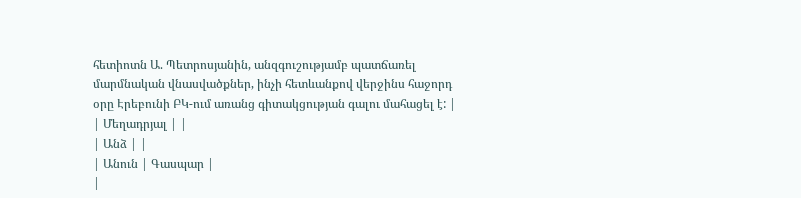հետիոտն Ա. Պետրոսյանին, անզգուշությամբ պատճառել մարմնական վնասվածքներ, ինչի հետևանքով վերջինս հաջորդ օրը Էրեբունի ԲԿ-ում առանց գիտակցության գալու մահացել է: |
| Մեղադրյալ | |
| Անձ | |
| Անուն | Գասպար |
|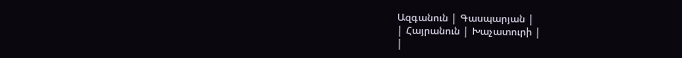Ազգանուն | Գասպարյան |
| Հայրանուն | Խաչատուրի |
|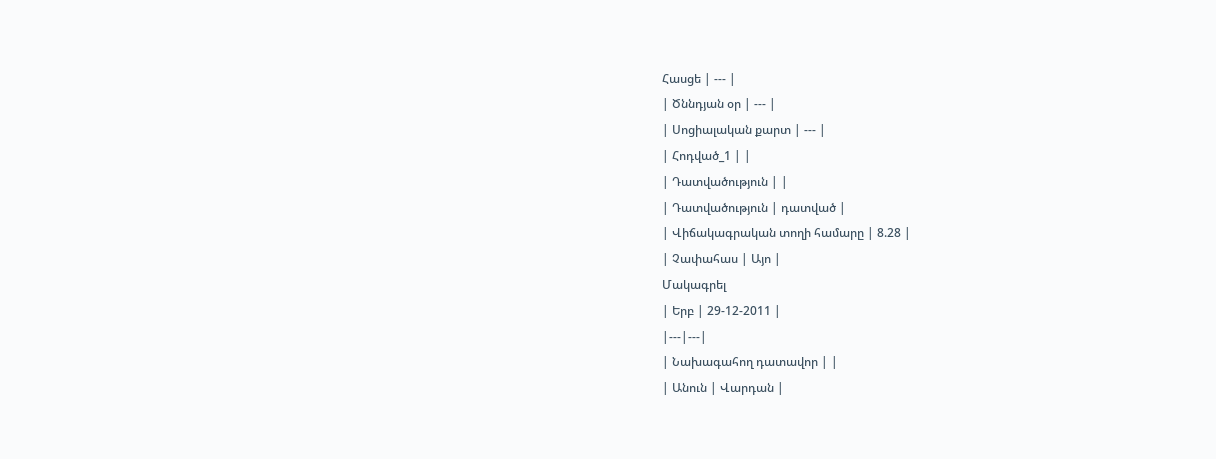Հասցե | --- |
| Ծննդյան օր | --- |
| Սոցիալական քարտ | --- |
| Հոդված_1 | |
| Դատվածություն | |
| Դատվածություն | դատված |
| Վիճակագրական տողի համարը | 8.28 |
| Չափահաս | Այո |
Մակագրել
| Երբ | 29-12-2011 |
|---|---|
| Նախագահող դատավոր | |
| Անուն | Վարդան |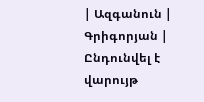| Ազգանուն | Գրիգորյան |
Ընդունվել է վարույթ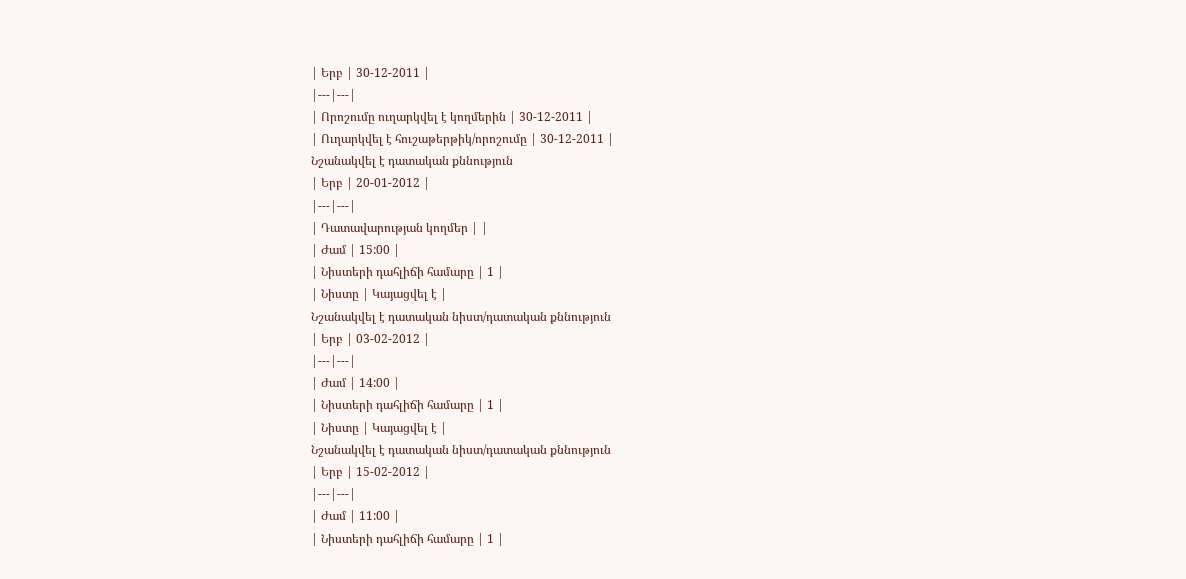| Երբ | 30-12-2011 |
|---|---|
| Որոշումը ուղարկվել է կողմերին | 30-12-2011 |
| Ուղարկվել է հուշաթերթիկ/որոշումը | 30-12-2011 |
Նշանակվել է դատական քննություն
| Երբ | 20-01-2012 |
|---|---|
| Դատավարության կողմեր | |
| Ժամ | 15:00 |
| Նիստերի դահլիճի համարը | 1 |
| Նիստը | Կայացվել է |
Նշանակվել է դատական նիստ/դատական քննություն
| Երբ | 03-02-2012 |
|---|---|
| Ժամ | 14:00 |
| Նիստերի դահլիճի համարը | 1 |
| Նիստը | Կայացվել է |
Նշանակվել է դատական նիստ/դատական քննություն
| Երբ | 15-02-2012 |
|---|---|
| Ժամ | 11:00 |
| Նիստերի դահլիճի համարը | 1 |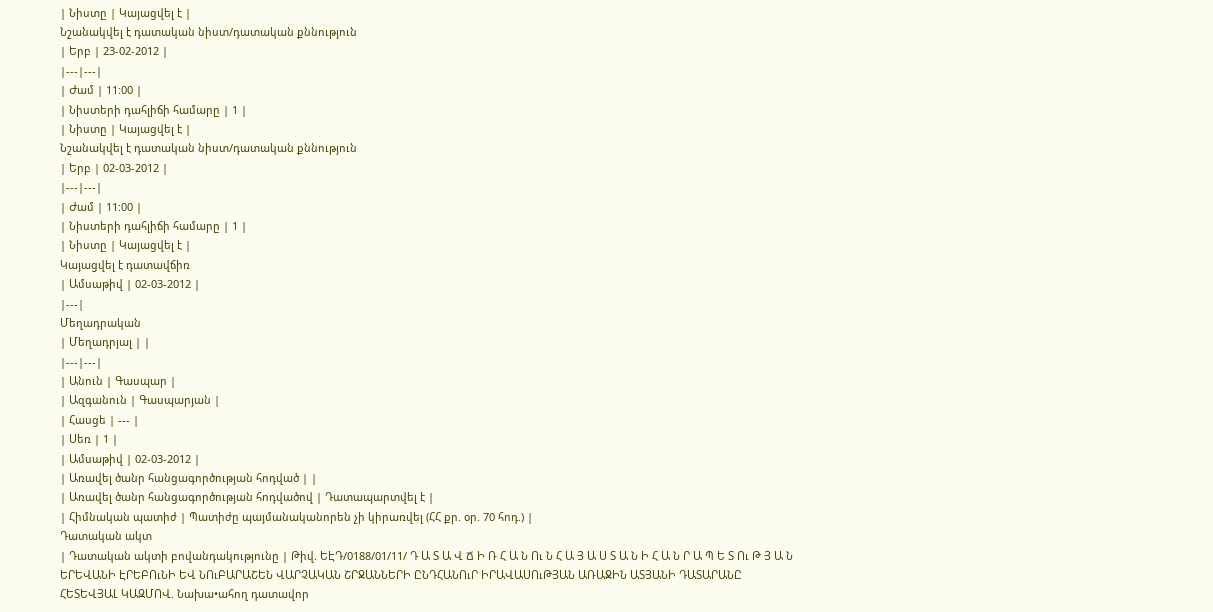| Նիստը | Կայացվել է |
Նշանակվել է դատական նիստ/դատական քննություն
| Երբ | 23-02-2012 |
|---|---|
| Ժամ | 11:00 |
| Նիստերի դահլիճի համարը | 1 |
| Նիստը | Կայացվել է |
Նշանակվել է դատական նիստ/դատական քննություն
| Երբ | 02-03-2012 |
|---|---|
| Ժամ | 11:00 |
| Նիստերի դահլիճի համարը | 1 |
| Նիստը | Կայացվել է |
Կայացվել է դատավճիռ
| Ամսաթիվ | 02-03-2012 |
|---|
Մեղադրական
| Մեղադրյալ | |
|---|---|
| Անուն | Գասպար |
| Ազգանուն | Գասպարյան |
| Հասցե | --- |
| Սեռ | 1 |
| Ամսաթիվ | 02-03-2012 |
| Առավել ծանր հանցագործության հոդված | |
| Առավել ծանր հանցագործության հոդվածով | Դատապարտվել է |
| Հիմնական պատիժ | Պատիժը պայմանականորեն չի կիրառվել (ՀՀ քր. օր. 70 հոդ.) |
Դատական ակտ
| Դատական ակտի բովանդակությունը | Թիվ. ԵԷԴ/0188/01/11/ Դ Ա Տ Ա Վ Ճ Ի Ռ Հ Ա Ն Ու Ն Հ Ա Յ Ա Ս Տ Ա Ն Ի Հ Ա Ն Ր Ա Պ Ե Տ Ու Թ Յ Ա Ն ԵՐԵՎԱՆԻ ԷՐԵԲՈւՆԻ ԵՎ ՆՈւԲԱՐԱՇԵՆ ՎԱՐՉԱԿԱՆ ՇՐՋԱՆՆԵՐԻ ԸՆԴՀԱՆՈւՐ ԻՐԱՎԱՍՈւԹՅԱՆ ԱՌԱՋԻՆ ԱՏՅԱՆԻ ԴԱՏԱՐԱՆԸ ՀԵՏԵՎՅԱԼ ԿԱԶՄՈՎ. Նախա•ահող դատավոր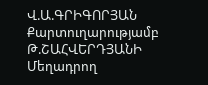Վ.Ա.ԳՐԻԳՈՐՅԱՆ Քարտուղարությամբ Թ.ՇԱՀՎԵՐԴՅԱՆԻ Մեղադրող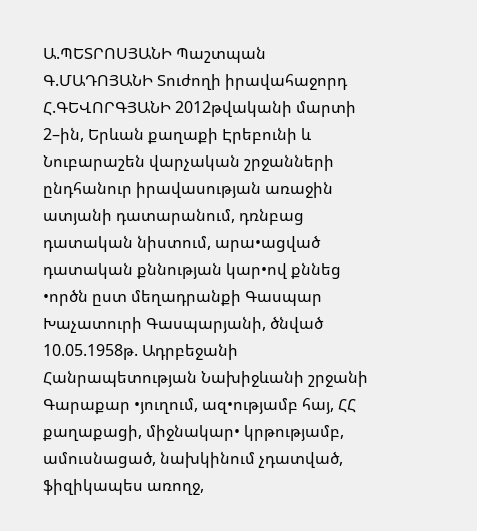Ա.ՊԵՏՐՈՍՅԱՆԻ Պաշտպան Գ.ՄԱԴՈՅԱՆԻ Տուժողի իրավահաջորդ Հ.ԳԵՎՈՐԳՅԱՆԻ 2012թվականի մարտի 2–ին, Երևան քաղաքի Էրեբունի և Նուբարաշեն վարչական շրջանների ընդհանուր իրավասության առաջին ատյանի դատարանում, դռնբաց դատական նիստում, արա•ացված դատական քննության կար•ով քննեց •ործն ըստ մեղադրանքի Գասպար Խաչատուրի Գասպարյանի, ծնված 10.05.1958թ. Ադրբեջանի Հանրապետության Նախիջևանի շրջանի Գարաքար •յուղում, ազ•ությամբ հայ, ՀՀ քաղաքացի, միջնակար• կրթությամբ, ամուսնացած, նախկինում չդատված, ֆիզիկապես առողջ,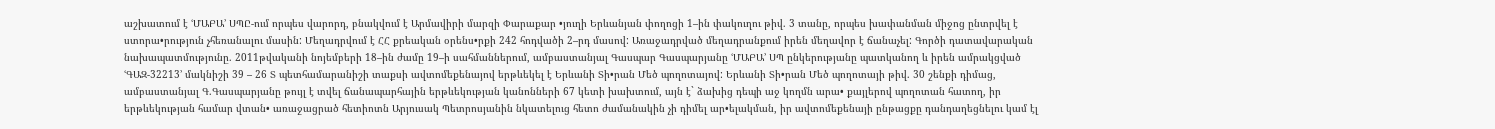աշխատում է ՙՄԱԲԱ՚ ՍՊԸ-ում որպես վարորդ, բնակվում է Արմավիրի մարզի Փարաքար •յուղի Երևանյան փողոցի 1–ին փակուղու թիվ. 3 տանը, որպես խափանման միջոց ընտրվել է ստորա•րություն չհեռանալու մասին: Մեղադրվում է ՀՀ քրեական օրենս•րքի 242 հոդվածի 2–րդ մասով: Առաջադրված մեղադրանքում իրեն մեղավոր է ճանաչել: Գործի դատավարական նախապատմությունը. 2011թվականի նոյեմբերի 18–ին ժամը 19–ի սահմաններում, ամբաստանյալ Գասպար Գասպարյանը ՙՄԱԲԱ՚ ՍՊ ընկերությանը պատկանող և իրեն ամրակցված ՙԳԱԶ-32213՚ մակնիշի 39 – 26 Տ պետհամարանիշի տաքսի ավտոմեքենայով երթևեկել է Երևանի Տի•րան Մեծ պողոտայով: Երևանի Տի•րան Մեծ պողոտայի թիվ. 30 շենքի դիմաց, ամբաստանյալ Գ.Գասպարյանը թույլ է տվել ճանապարհային երթևեկության կանոնների 67 կետի խախտում, այն է` ձախից դեպի աջ կողմն արա• քայլերով պողոտան հատող, իր երթևեկության համար վտան• առաջացրած հետիոտն Արյուսակ Պետրոսյանին նկատելուց հետո ժամանակին չի դիմել ար•ելակման, իր ավտոմեքենայի ընթացքը դանդաղեցնելու կամ էլ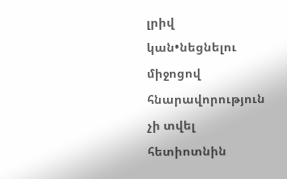լրիվ կան•նեցնելու միջոցով հնարավորություն չի տվել հետիոտնին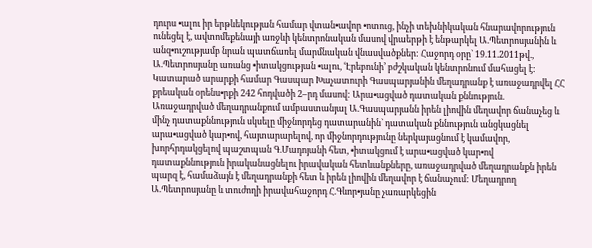դուրս •ալու իր երթևեկության համար վտան•ավոր •ոտուց, ինչի տեխնիկական հնարավորություն ունեցել է, ավտոմեքենայի առջևի կենտրոնական մասով վրաերթի է ենթարկել Ա.Պետրոսյանին և անզ•ուշությամբ նրան պատճառել մարմնական վնասվածքներ: Հաջորդ օրը` 19.11.2011թվ., Ա.Պետրոսյանը առանց •իտակցության •ալու, ՙԷրեբունի՚ բժշկական կենտրոնում մահացել է: Կատարած արարքի համար Գասպար Խաչատուրի Գասպարյանին մեղադրանք է առաջադրվել ՀՀ քրեական օրենս•րքի 242 հոդվածի 2–րդ մասով: Արա•ացված դատական քննություն. Առաջադրված մեղադրանքում ամբաստանյալ Ա.Գասպարյանն իրեն լիովին մեղավոր ճանաչեց և մինչ դատաքննություն սկսելը միջնորդեց դատարանին` դատական քննություն անցկացնել արա•ացված կար•ով, հայտարարելով, որ միջնորդությունը ներկայացնում է կամավոր, խորհրդակցելով պաշտպան Գ.Մադոյանի հետ, •իտակցում է արա•ացված կար•ով դատաքննություն իրականացնելու իրավական հետևանքները, առաջադրված մեղադրանքն իրեն պարզ է, համաձայն է մեղադրանքի հետ և իրեն լիովին մեղավոր է ճանաչում: Մեղադրող Ա.Պետրոսյանը և տուժողի իրավահաջորդ Հ.Գևոր•յանը չառարկեցին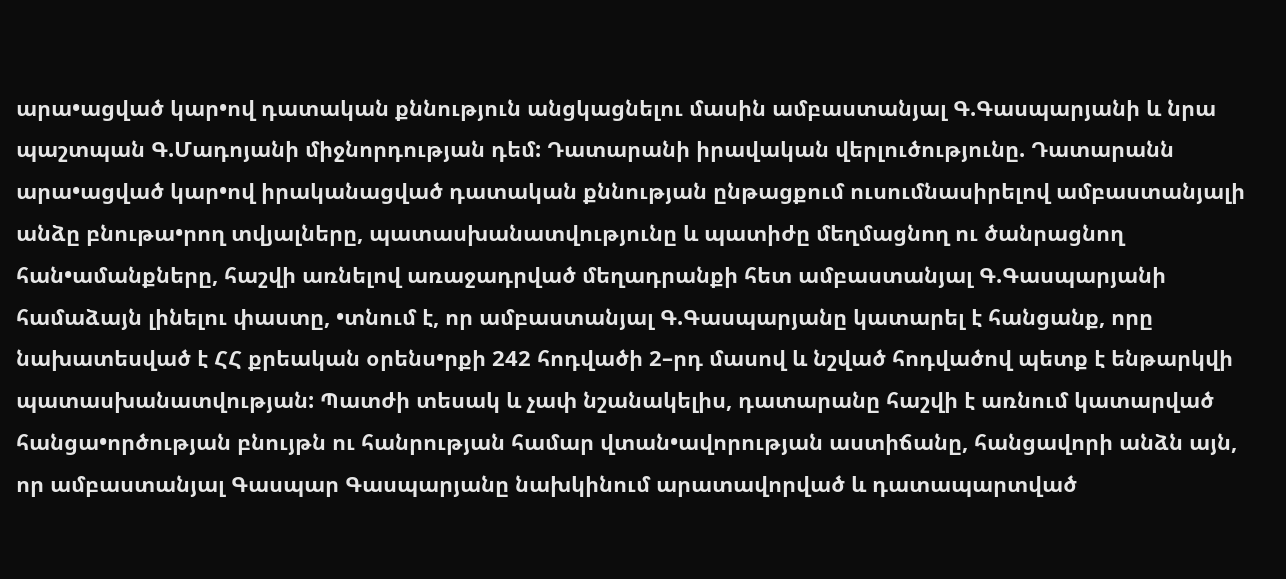արա•ացված կար•ով դատական քննություն անցկացնելու մասին ամբաստանյալ Գ.Գասպարյանի և նրա պաշտպան Գ.Մադոյանի միջնորդության դեմ: Դատարանի իրավական վերլուծությունը. Դատարանն արա•ացված կար•ով իրականացված դատական քննության ընթացքում ուսումնասիրելով ամբաստանյալի անձը բնութա•րող տվյալները, պատասխանատվությունը և պատիժը մեղմացնող ու ծանրացնող հան•ամանքները, հաշվի առնելով առաջադրված մեղադրանքի հետ ամբաստանյալ Գ.Գասպարյանի համաձայն լինելու փաստը, •տնում է, որ ամբաստանյալ Գ.Գասպարյանը կատարել է հանցանք, որը նախատեսված է ՀՀ քրեական օրենս•րքի 242 հոդվածի 2–րդ մասով և նշված հոդվածով պետք է ենթարկվի պատասխանատվության: Պատժի տեսակ և չափ նշանակելիս, դատարանը հաշվի է առնում կատարված հանցա•ործության բնույթն ու հանրության համար վտան•ավորության աստիճանը, հանցավորի անձն այն, որ ամբաստանյալ Գասպար Գասպարյանը նախկինում արատավորված և դատապարտված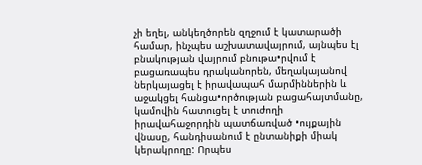չի եղել, անկեղծորեն զղջում է կատարածի համար, ինչպես աշխատավայրում, այնպես էլ բնակության վայրում բնութա•րվում է բացառապես դրականորեն, մեղակայանով ներկայացել է իրավապահ մարմիններին և աջակցել հանցա•ործության բացահայտմանը, կամովին հատուցել է տուժողի իրավահաջորդին պատճառված •ույքային վնասը, հանդիսանում է ընտանիքի միակ կերակրողը: Որպես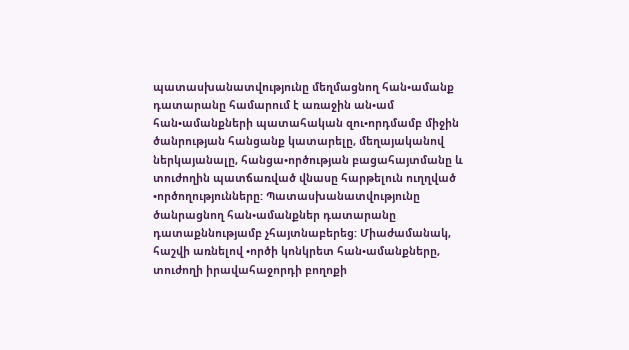պատասխանատվությունը մեղմացնող հան•ամանք դատարանը համարում է առաջին ան•ամ հան•ամանքների պատահական զու•որդմամբ միջին ծանրության հանցանք կատարելը, մեղայականով ներկայանալը, հանցա•ործության բացահայտմանը և տուժողին պատճառված վնասը հարթելուն ուղղված •ործողությունները: Պատասխանատվությունը ծանրացնող հան•ամանքներ դատարանը դատաքննությամբ չհայտնաբերեց: Միաժամանակ, հաշվի առնելով •ործի կոնկրետ հան•ամանքները, տուժողի իրավահաջորդի բողոքի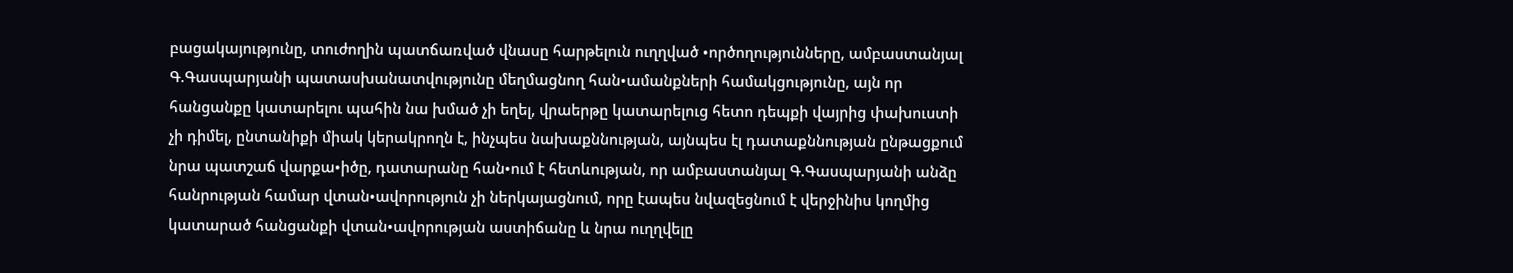բացակայությունը, տուժողին պատճառված վնասը հարթելուն ուղղված •ործողությունները, ամբաստանյալ Գ.Գասպարյանի պատասխանատվությունը մեղմացնող հան•ամանքների համակցությունը, այն որ հանցանքը կատարելու պահին նա խմած չի եղել, վրաերթը կատարելուց հետո դեպքի վայրից փախուստի չի դիմել, ընտանիքի միակ կերակրողն է, ինչպես նախաքննության, այնպես էլ դատաքննության ընթացքում նրա պատշաճ վարքա•իծը, դատարանը հան•ում է հետևության, որ ամբաստանյալ Գ.Գասպարյանի անձը հանրության համար վտան•ավորություն չի ներկայացնում, որը էապես նվազեցնում է վերջինիս կողմից կատարած հանցանքի վտան•ավորության աստիճանը և նրա ուղղվելը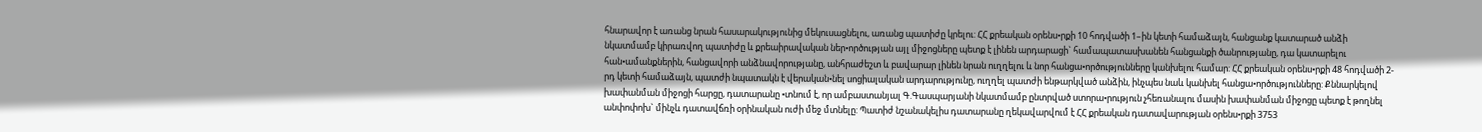հնարավոր է առանց նրան հասարակությունից մեկուսացնելու, առանց պատիժը կրելու: ՀՀ քրեական օրենս•րքի 10 հոդվածի 1–ին կետի համաձայն, հանցանք կատարած անձի նկատմամբ կիրառվող պատիժը և քրեաիրավական ներ•ործության այլ միջոցները պետք է լինեն արդարացի` համապատասխանեն հանցանքի ծանրությանը, դա կատարելու հան•ամանքներին, հանցավորի անձնավորությանը, անհրաժեշտ և բավարար լինեն նրան ուղղելու և նոր հանցա•ործությունները կանխելու համար: ՀՀ քրեական օրենս•րքի 48 հոդվածի 2-րդ կետի համաձայն, պատժի նպատակն է վերական•նել սոցիալական արդարությունը, ուղղել պատժի ենթարկված անձին, ինչպես նաև կանխել հանցա•ործությունները: Քննարկելով խափանման միջոցի հարցը, դատարանը •տնում է, որ ամբաստանյալ Գ.Գասպարյանի նկատմամբ ընտրված ստորա•րություն չհեռանալու մասին խափանման միջոցը պետք է թողնել անփոփոխ` մինչև դատավճռի օրինական ուժի մեջ մտնելը: Պատիժ նշանակելիս դատարանը ղեկավարվում է ՀՀ քրեական դատավարության օրենս•րքի 3753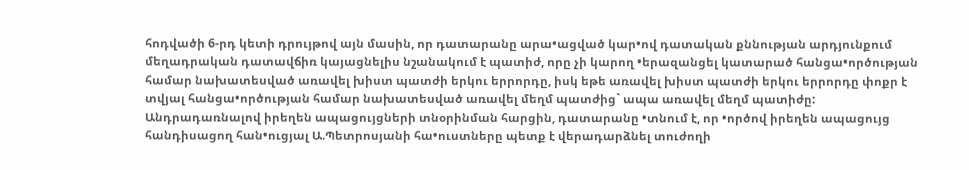հոդվածի 6-րդ կետի դրույթով այն մասին, որ դատարանը արա•ացված կար•ով դատական քննության արդյունքում մեղադրական դատավճիռ կայացնելիս նշանակում է պատիժ, որը չի կարող •երազանցել կատարած հանցա•ործության համար նախատեսված առավել խիստ պատժի երկու երրորդը, իսկ եթե առավել խիստ պատժի երկու երրորդը փոքր է տվյալ հանցա•ործության համար նախատեսված առավել մեղմ պատժից` ապա առավել մեղմ պատիժը: Անդրադառնալով իրեղեն ապացույցների տնօրինման հարցին, դատարանը •տնում է, որ •ործով իրեղեն ապացույց հանդիսացող հան•ուցյալ Ա.Պետրոսյանի հա•ուստները պետք է վերադարձնել տուժողի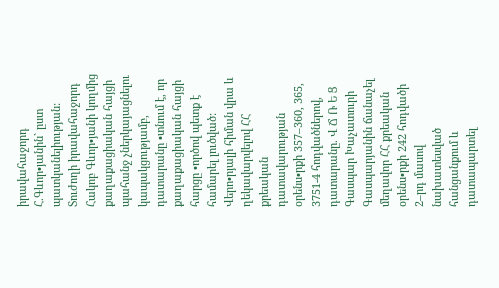իրավահաջորդ Հ.Գևոր•յանին` ըստ պատկանելիության: Տուժողի իրավահաջորդ Հակոբ Գևոր•յանի կողմից քաղաքացիական հայցի պահանջ չներկայացնելու կապակցությամբ, դատարանը •տնում է, որ քաղաքացիական հայցի հարցը •ործով պետք է համարել լուծված: Վերո•րյալի հիման վրա և ղեկավարվելով ՀՀ քրեական դատավարության օրենս•րքի 357–360, 365, 3751-4 հոդվածներով, դատարանը. Վ Ճ Ռ Ե Ց Գասպար Խաչատուրի Գասպարյանին ճանաչել մեղավոր ՀՀ քրեական օրենս•րքի 242 հոդվածի 2–րդ մասով նախատեսված հանցանքում և դատապարտել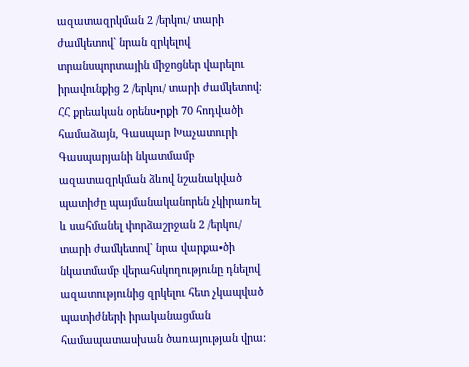ազատազրկման 2 /երկու/ տարի ժամկետով` նրան զրկելով տրանսպորտային միջոցներ վարելու իրավունքից 2 /երկու/ տարի ժամկետով: ՀՀ քրեական օրենս•րքի 70 հոդվածի համաձայն, Գասպար Խաչատուրի Գասպարյանի նկատմամբ ազատազրկման ձևով նշանակված պատիժը պայմանականորեն չկիրառել և սահմանել փորձաշրջան 2 /երկու/ տարի ժամկետով` նրա վարքա•ծի նկատմամբ վերահսկողությունը դնելով ազատությունից զրկելու հետ չկապված պատիժների իրականացման համապատասխան ծառայության վրա: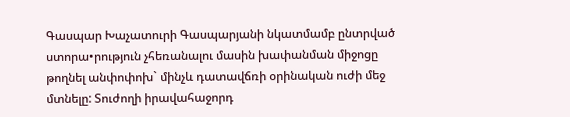Գասպար Խաչատուրի Գասպարյանի նկատմամբ ընտրված ստորա•րություն չհեռանալու մասին խափանման միջոցը թողնել անփոփոխ` մինչև դատավճռի օրինական ուժի մեջ մտնելը: Տուժողի իրավահաջորդ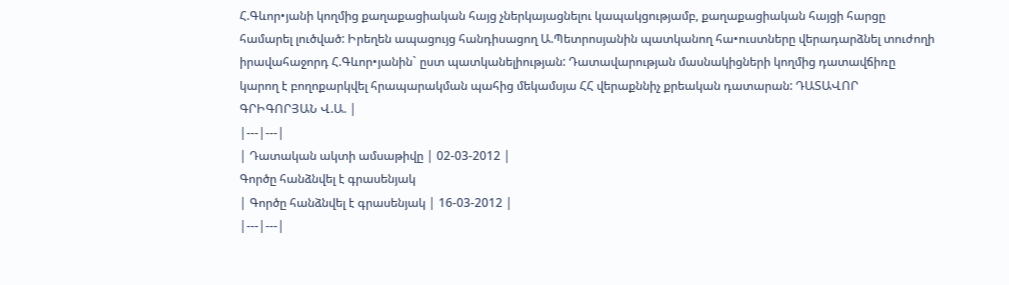Հ.Գևոր•յանի կողմից քաղաքացիական հայց չներկայացնելու կապակցությամբ, քաղաքացիական հայցի հարցը համարել լուծված: Իրեղեն ապացույց հանդիսացող Ա.Պետրոսյանին պատկանող հա•ուստները վերադարձնել տուժողի իրավահաջորդ Հ.Գևոր•յանին` ըստ պատկանելիության: Դատավարության մասնակիցների կողմից դատավճիռը կարող է բողոքարկվել հրապարակման պահից մեկամսյա ՀՀ վերաքննիչ քրեական դատարան: ԴԱՏԱՎՈՐ ԳՐԻԳՈՐՅԱՆ Վ.Ա. |
|---|---|
| Դատական ակտի ամսաթիվը | 02-03-2012 |
Գործը հանձնվել է գրասենյակ
| Գործը հանձնվել է գրասենյակ | 16-03-2012 |
|---|---|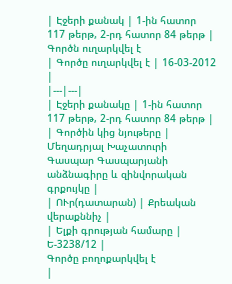| Էջերի քանակ | 1-ին հատոր 117 թերթ, 2-րդ հատոր 84 թերթ |
Գործն ուղարկվել է
| Գործը ուղարկվել է | 16-03-2012 |
|---|---|
| Էջերի քանակը | 1-ին հատոր 117 թերթ, 2-րդ հատոր 84 թերթ |
| Գործին կից նյութերը | Մեղադրյալ Խաչատուրի Գասպար Գասպարյանի անձնագիրը և զինվորական գրքույկը |
| ՈՒր(դատարան) | Քրեական վերաքննիչ |
| Ելքի գրության համարը | Ե-3238/12 |
Գործը բողոքարկվել է
|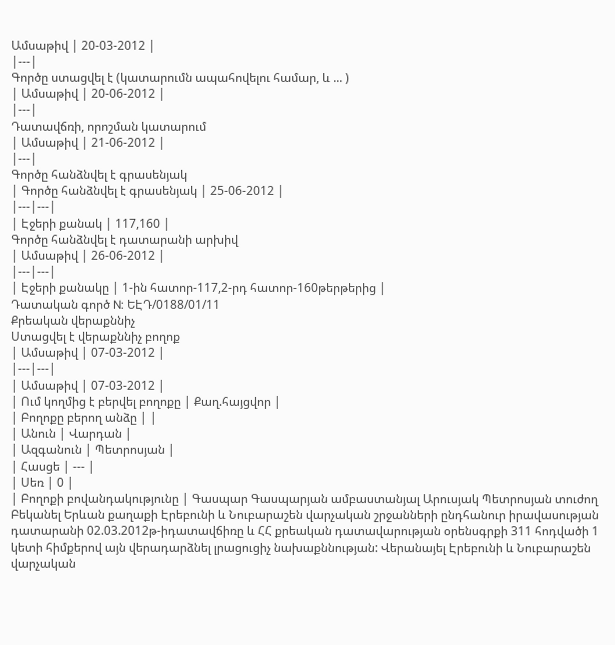Ամսաթիվ | 20-03-2012 |
|---|
Գործը ստացվել է (կատարումն ապահովելու համար, և ... )
| Ամսաթիվ | 20-06-2012 |
|---|
Դատավճռի, որոշման կատարում
| Ամսաթիվ | 21-06-2012 |
|---|
Գործը հանձնվել է գրասենյակ
| Գործը հանձնվել է գրասենյակ | 25-06-2012 |
|---|---|
| Էջերի քանակ | 117,160 |
Գործը հանձնվել է դատարանի արխիվ
| Ամսաթիվ | 26-06-2012 |
|---|---|
| Էջերի քանակը | 1-ին հատոր-117,2-րդ հատոր-160թերթերից |
Դատական գործ N: ԵԷԴ/0188/01/11
Քրեական վերաքննիչ
Ստացվել է վերաքննիչ բողոք
| Ամսաթիվ | 07-03-2012 |
|---|---|
| Ամսաթիվ | 07-03-2012 |
| Ում կողմից է բերվել բողոքը | Քաղ.հայցվոր |
| Բողոքը բերող անձը | |
| Անուն | Վարդան |
| Ազգանուն | Պետրոսյան |
| Հասցե | --- |
| Սեռ | 0 |
| Բողոքի բովանդակությունը | Գասպար Գասպարյան ամբաստանյալ Արուսյակ Պետրոսյան տուժող Բեկանել Երևան քաղաքի Էրեբունի և Նուբարաշեն վարչական շրջանների ընդհանուր իրավասության դատարանի 02.03.2012թ-իդատավճիռը և ՀՀ քրեական դատավարության օրենսգրքի 311 հոդվածի 1 կետի հիմքերով այն վերադարձնել լրացուցիչ նախաքննության: Վերանայել Էրեբունի և Նուբարաշեն վարչական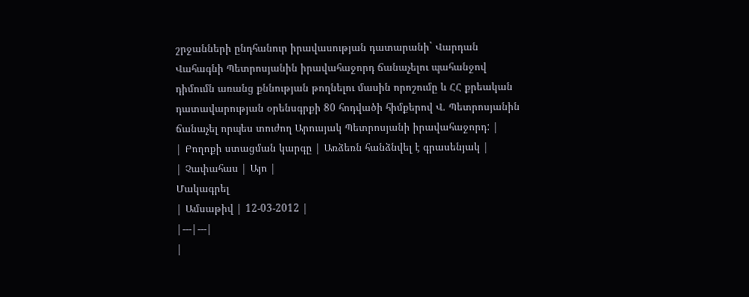շրջանների ընդհանուր իրավասության դատարանի` Վարդան Վահագնի Պետրոսյանին իրավահաջորդ ճանաչելու պահանջով դիմումն առանց քննության թողնելու մասին որոշումը և ՀՀ քրեական դատավարության օրենսգրքի 80 հոդվածի հիմքերով Վ. Պետրոսյանին ճանաչել որպես տուժող Արուսյակ Պետրոսյանի իրավահաջորդ: |
| Բողոքի ստացման կարգը | Առձեռն հանձնվել է գրասենյակ |
| Չափահաս | Այո |
Մակագրել
| Ամսաթիվ | 12-03-2012 |
|---|---|
|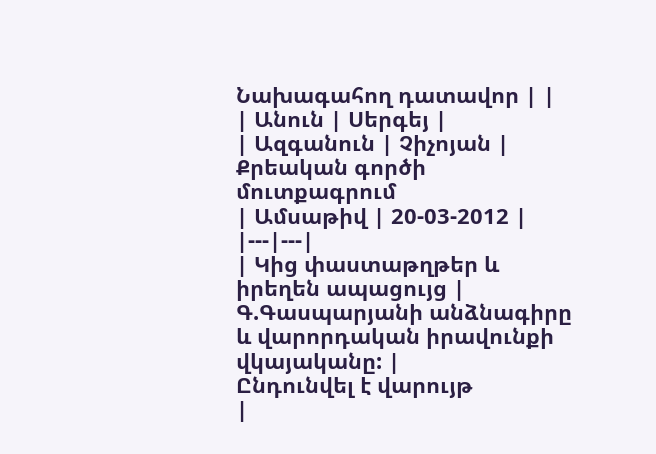Նախագահող դատավոր | |
| Անուն | Սերգեյ |
| Ազգանուն | Չիչոյան |
Քրեական գործի մուտքագրում
| Ամսաթիվ | 20-03-2012 |
|---|---|
| Կից փաստաթղթեր և իրեղեն ապացույց | Գ.Գասպարյանի անձնագիրը և վարորդական իրավունքի վկայականը: |
Ընդունվել է վարույթ
|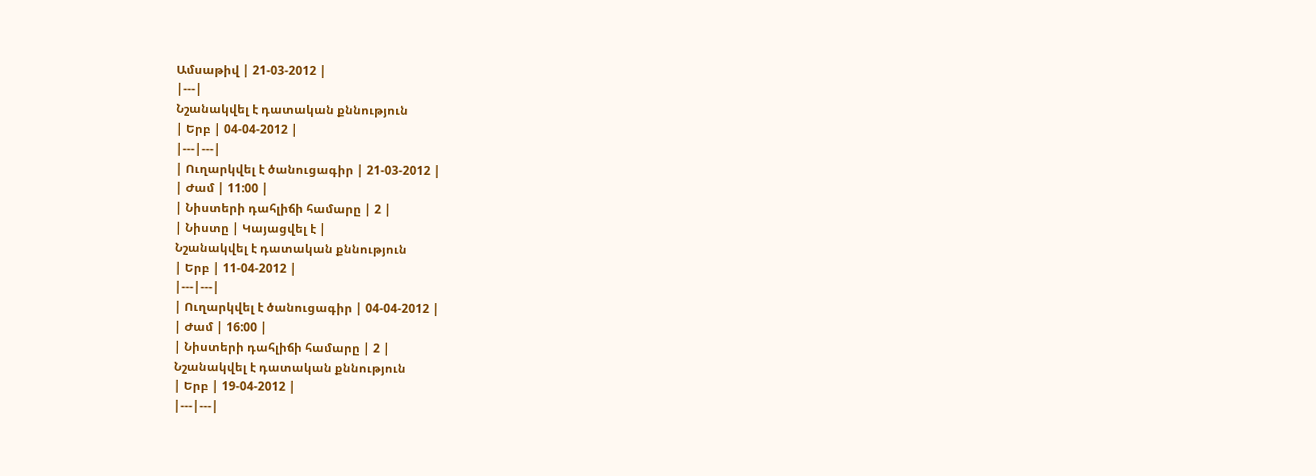Ամսաթիվ | 21-03-2012 |
|---|
Նշանակվել է դատական քննություն
| Երբ | 04-04-2012 |
|---|---|
| Ուղարկվել է ծանուցագիր | 21-03-2012 |
| Ժամ | 11:00 |
| Նիստերի դահլիճի համարը | 2 |
| Նիստը | Կայացվել է |
Նշանակվել է դատական քննություն
| Երբ | 11-04-2012 |
|---|---|
| Ուղարկվել է ծանուցագիր | 04-04-2012 |
| Ժամ | 16:00 |
| Նիստերի դահլիճի համարը | 2 |
Նշանակվել է դատական քննություն
| Երբ | 19-04-2012 |
|---|---|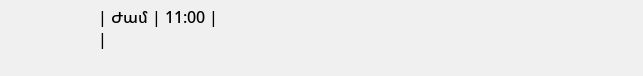| Ժամ | 11:00 |
|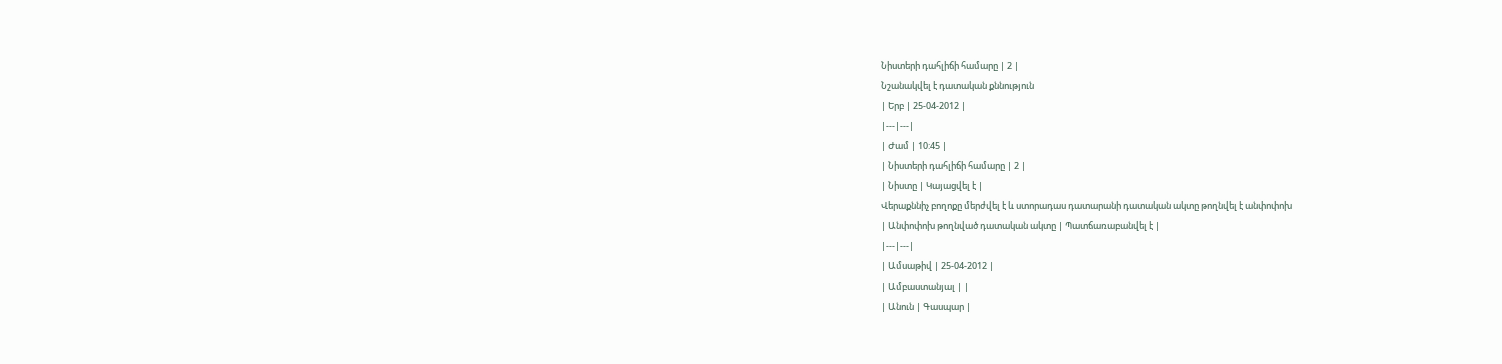Նիստերի դահլիճի համարը | 2 |
Նշանակվել է դատական քննություն
| Երբ | 25-04-2012 |
|---|---|
| Ժամ | 10:45 |
| Նիստերի դահլիճի համարը | 2 |
| Նիստը | Կայացվել է |
Վերաքննիչ բողոքը մերժվել է և ստորադաս դատարանի դատական ակտը թողնվել է անփոփոխ
| Անփոփոխ թողնված դատական ակտը | Պատճառաբանվել է |
|---|---|
| Ամսաթիվ | 25-04-2012 |
| Ամբաստանյալ | |
| Անուն | Գասպար |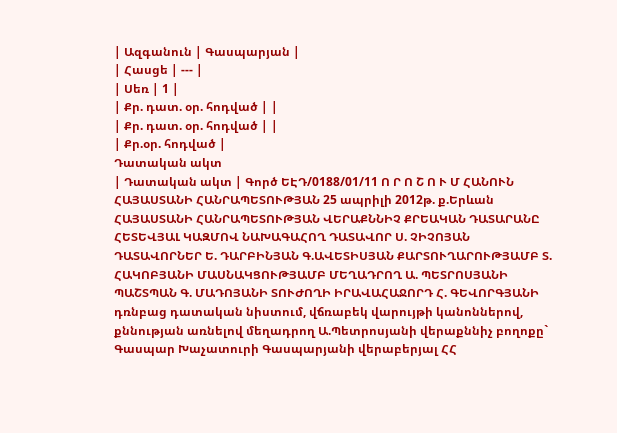| Ազգանուն | Գասպարյան |
| Հասցե | --- |
| Սեռ | 1 |
| Քր. դատ. օր. հոդված | |
| Քր. դատ. օր. հոդված | |
| Քր.օր. հոդված |
Դատական ակտ
| Դատական ակտ | Գործ ԵԷԴ/0188/01/11 Ո Ր Ո Շ Ո Ւ Մ ՀԱՆՈՒՆ ՀԱՅԱՍՏԱՆԻ ՀԱՆՐԱՊԵՏՈՒԹՅԱՆ 25 ապրիլի 2012թ. ք.Երևան ՀԱՅԱՍՏԱՆԻ ՀԱՆՐԱՊԵՏՈՒԹՅԱՆ ՎԵՐԱՔՆՆԻՉ ՔՐԵԱԿԱՆ ԴԱՏԱՐԱՆԸ ՀԵՏԵՎՅԱԼ ԿԱԶՄՈՎ ՆԱԽԱԳԱՀՈՂ ԴԱՏԱՎՈՐ Ս. ՉԻՉՈՅԱՆ ԴԱՏԱՎՈՐՆԵՐ Ե. ԴԱՐԲԻՆՅԱՆ Գ.ԱՎԵՏԻՍՅԱՆ ՔԱՐՏՈՒՂԱՐՈՒԹՅԱՄԲ Տ. ՀԱԿՈԲՅԱՆԻ ՄԱՍՆԱԿՑՈՒԹՅԱՄԲ ՄԵՂԱԴՐՈՂ Ա. ՊԵՏՐՈՍՅԱՆԻ ՊԱՇՏՊԱՆ Գ. ՄԱԴՈՅԱՆԻ ՏՈՒԺՈՂԻ ԻՐԱՎԱՀԱՋՈՐԴ Հ. ԳԵՎՈՐԳՅԱՆԻ դռնբաց դատական նիստում, վճռաբեկ վարույթի կանոններով, քննության առնելով մեղադրող Ա.Պետրոսյանի վերաքննիչ բողոքը` Գասպար Խաչատուրի Գասպարյանի վերաբերյալ ՀՀ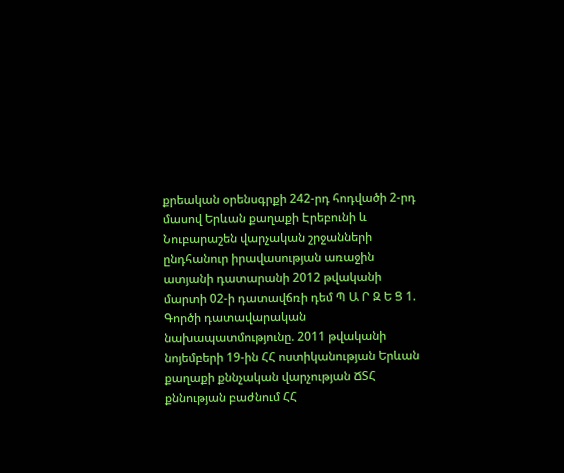քրեական օրենսգրքի 242-րդ հոդվածի 2-րդ մասով Երևան քաղաքի Էրեբունի և Նուբարաշեն վարչական շրջանների ընդհանուր իրավասության առաջին ատյանի դատարանի 2012 թվականի մարտի 02-ի դատավճռի դեմ Պ Ա Ր Զ Ե Ց 1. Գործի դատավարական նախապատմությունը. 2011 թվականի նոյեմբերի 19-ին ՀՀ ոստիկանության Երևան քաղաքի քննչական վարչության ՃՏՀ քննության բաժնում ՀՀ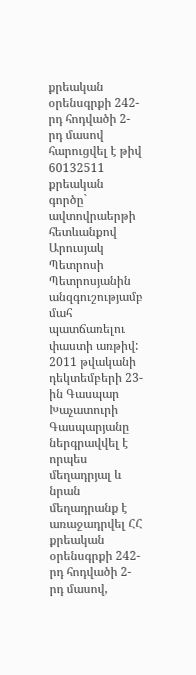քրեական օրենսգրքի 242-րդ հոդվածի 2-րդ մասով հարուցվել է թիվ 60132511 քրեական գործը` ավտովրաերթի հետևանքով Արուսյակ Պետրոսի Պետրոսյանին անզգուշությամբ մահ պատճառելու փաստի առթիվ: 2011 թվականի դեկտեմբերի 23-ին Գասպար Խաչատուրի Գասպարյանը ներգրավվել է որպես մեղադրյալ և նրան մեղադրանք է առաջադրվել ՀՀ քրեական օրենսգրքի 242-րդ հոդվածի 2-րդ մասով,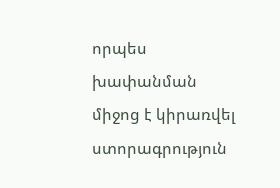որպես խափանման միջոց է կիրառվել ստորագրություն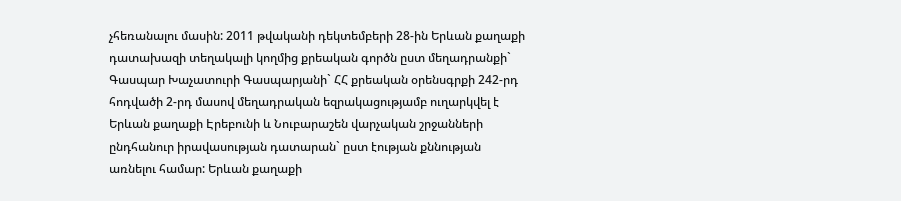չհեռանալու մասին: 2011 թվականի դեկտեմբերի 28-ին Երևան քաղաքի դատախազի տեղակալի կողմից քրեական գործն ըստ մեղադրանքի` Գասպար Խաչատուրի Գասպարյանի` ՀՀ քրեական օրենսգրքի 242-րդ հոդվածի 2-րդ մասով մեղադրական եզրակացությամբ ուղարկվել է Երևան քաղաքի Էրեբունի և Նուբարաշեն վարչական շրջանների ընդհանուր իրավասության դատարան` ըստ էության քննության առնելու համար: Երևան քաղաքի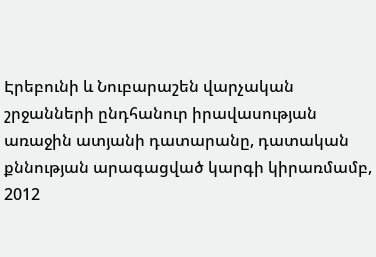Էրեբունի և Նուբարաշեն վարչական շրջանների ընդհանուր իրավասության առաջին ատյանի դատարանը, դատական քննության արագացված կարգի կիրառմամբ, 2012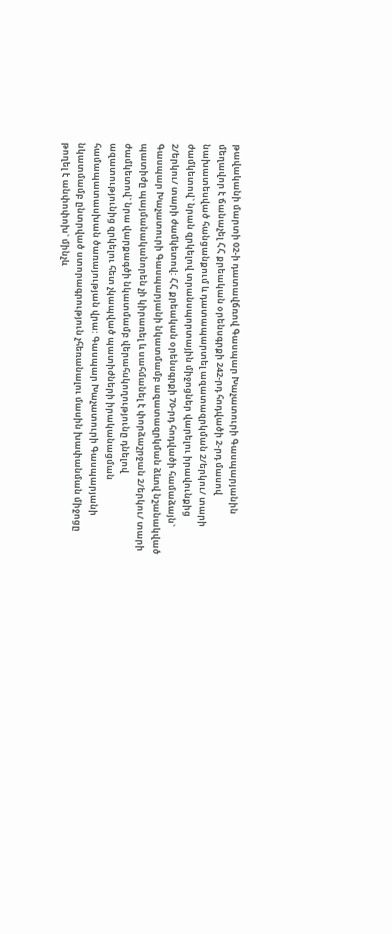թավականի մարտի 02-ի դատավճռով Գասպար Խաչատուրի Գասպարյանին մեղավոր է ճանաչել ՀՀ քրեական օրենսգրքի 242-րդ հոդվածի 2-րդ մասով նախատեսված հանցանքում և դատապարտել ազատազրկման 2/երկու/ տարի ժամկետով` նրան զրկելով տրանսպորտային միջոցներ վարելու իրավունքից 2/երկու/ տարի ժամկետով: ՀՀ քրեական օրենսգրքի 70-րդ հոդվածի համաձայն` Գասպար Խաչատուրի Գասպարյանի նկատմամբ ազատազրկման ձևով նշանակված պատիժը պայմանականորեն չի կիրառել և սահմանել է փորձաշրջան 2/երկու/ տարի ժամկետով` նրա վարքագծի նկատմամբ վերահսկողությունը դնելով ազատությունից զրկելու հետ չկապված պատիժների իրականացման համապատասխան ծառայության վրա: Գասպար Խաչատուրի Գասպարյանի նկատմամբ ընտրված ստորագրություն չհեռանալու մասին խափանման միջոցը թողել է անփոփոխ` մինչև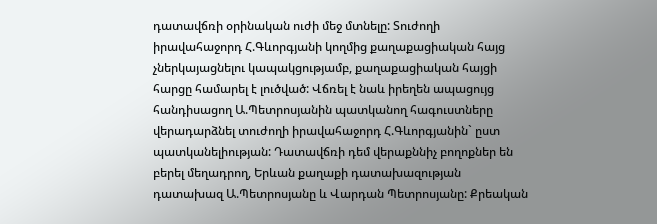դատավճռի օրինական ուժի մեջ մտնելը: Տուժողի իրավահաջորդ Հ.Գևորգյանի կողմից քաղաքացիական հայց չներկայացնելու կապակցությամբ, քաղաքացիական հայցի հարցը համարել է լուծված: Վճռել է նաև իրեղեն ապացույց հանդիսացող Ա.Պետրոսյանին պատկանող հագուստները վերադարձնել տուժողի իրավահաջորդ Հ.Գևորգյանին` ըստ պատկանելիության: Դատավճռի դեմ վերաքննիչ բողոքներ են բերել մեղադրող, Երևան քաղաքի դատախազության դատախազ Ա.Պետրոսյանը և Վարդան Պետրոսյանը: Քրեական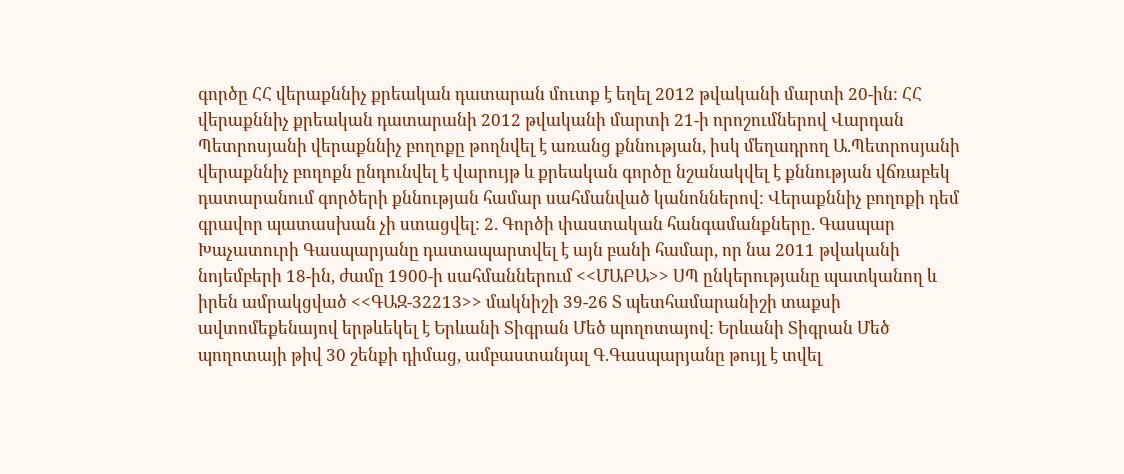գործը ՀՀ վերաքննիչ քրեական դատարան մուտք է եղել 2012 թվականի մարտի 20-ին: ՀՀ վերաքննիչ քրեական դատարանի 2012 թվականի մարտի 21-ի որոշումներով Վարդան Պետրոսյանի վերաքննիչ բողոքը թողնվել է առանց քննության, իսկ մեղադրող Ա.Պետրոսյանի վերաքննիչ բողոքն ընդունվել է վարույթ և քրեական գործը նշանակվել է քննության վճռաբեկ դատարանում գործերի քննության համար սահմանված կանոններով: Վերաքննիչ բողոքի դեմ գրավոր պատասխան չի ստացվել: 2. Գործի փաստական հանգամանքները. Գասպար Խաչատուրի Գասպարյանը դատապարտվել է այն բանի համար, որ նա 2011 թվականի նոյեմբերի 18-ին, ժամը 1900-ի սահմաններում <<ՄԱԲԱ>> ՍՊ ընկերությանը պատկանող և իրեն ամրակցված <<ԳԱԶ-32213>> մակնիշի 39-26 Տ պետհամարանիշի տաքսի ավտոմեքենայով երթևեկել է Երևանի Տիգրան Մեծ պողոտայով: Երևանի Տիգրան Մեծ պողոտայի թիվ 30 շենքի դիմաց, ամբաստանյալ Գ.Գասպարյանը թույլ է տվել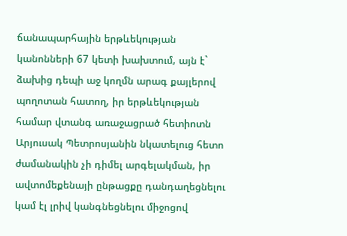ճանապարհային երթևեկության կանոնների 67 կետի խախտում, այն է` ձախից դեպի աջ կողմն արագ քայլերով պողոտան հատող, իր երթևեկության համար վտանգ առաջացրած հետիոտն Արյուսակ Պետրոսյանին նկատելուց հետո ժամանակին չի դիմել արգելակման, իր ավտոմեքենայի ընթացքը դանդաղեցնելու կամ էլ լրիվ կանգնեցնելու միջոցով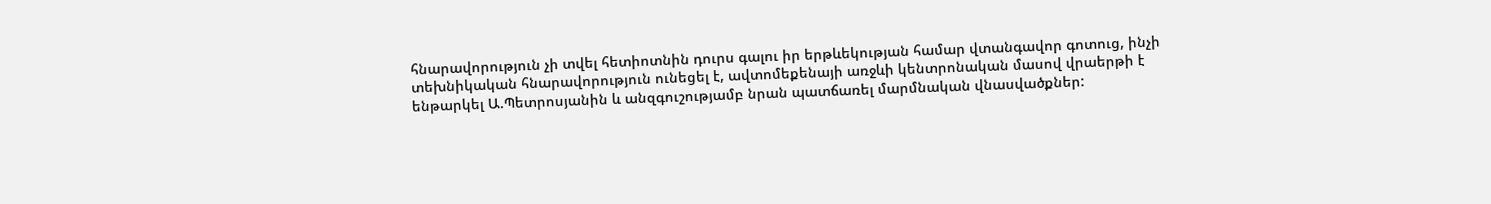հնարավորություն չի տվել հետիոտնին դուրս գալու իր երթևեկության համար վտանգավոր գոտուց, ինչի տեխնիկական հնարավորություն ունեցել է, ավտոմեքենայի առջևի կենտրոնական մասով վրաերթի է ենթարկել Ա.Պետրոսյանին և անզգուշությամբ նրան պատճառել մարմնական վնասվածքներ: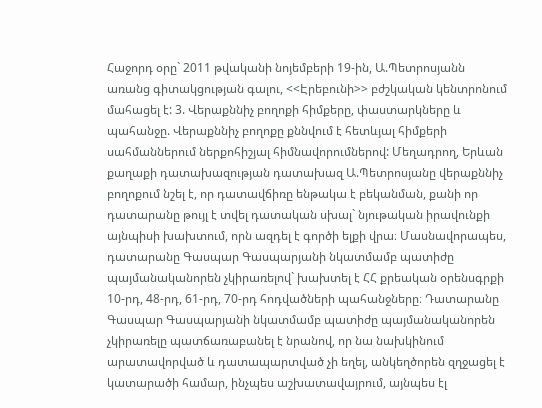Հաջորդ օրը` 2011 թվականի նոյեմբերի 19-ին, Ա.Պետրոսյանն առանց գիտակցության գալու, <<Էրեբունի>> բժշկական կենտրոնում մահացել է: 3. Վերաքննիչ բողոքի հիմքերը, փաստարկները և պահանջը. Վերաքննիչ բողոքը քննվում է հետևյալ հիմքերի սահմաններում ներքոհիշյալ հիմնավորումներով: Մեղադրող, Երևան քաղաքի դատախազության դատախազ Ա.Պետրոսյանը վերաքննիչ բողոքում նշել է, որ դատավճիռը ենթակա է բեկանման, քանի որ դատարանը թույլ է տվել դատական սխալ` նյութական իրավունքի այնպիսի խախտում, որն ազդել է գործի ելքի վրա։ Մասնավորապես, դատարանը Գասպար Գասպարյանի նկատմամբ պատիժը պայմանականորեն չկիրառելով` խախտել է ՀՀ քրեական օրենսգրքի 10-րդ, 48-րդ, 61-րդ, 70-րդ հոդվածների պահանջները։ Դատարանը Գասպար Գասպարյանի նկատմամբ պատիժը պայմանականորեն չկիրառելը պատճառաբանել է նրանով, որ նա նախկինում արատավորված և դատապարտված չի եղել, անկեղծորեն զղջացել է կատարածի համար, ինչպես աշխատավայրում, այնպես էլ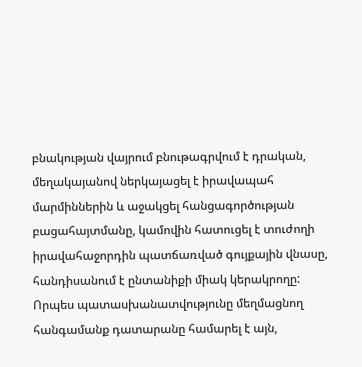բնակության վայրում բնութագրվում է դրական, մեղակայանով ներկայացել է իրավապահ մարմիններին և աջակցել հանցագործության բացահայտմանը, կամովին հատուցել է տուժողի իրավահաջորդին պատճառված գույքային վնասը, հանդիսանում է ընտանիքի միակ կերակրողը: Որպես պատասխանատվությունը մեղմացնող հանգամանք դատարանը համարել է այն,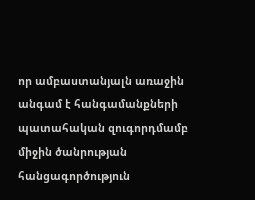որ ամբաստանյալն առաջին անգամ է հանգամանքների պատահական զուգորդմամբ միջին ծանրության հանցագործություն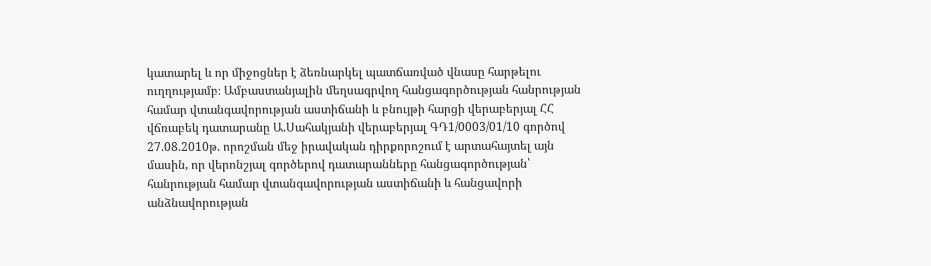կատարել և որ միջոցներ է ձեռնարկել պատճառված վնասը հարթելու ուղղությամբ։ Ամբաստանյալին մեղսագրվող հանցագործության հանրության համար վտանգավորության աստիճանի և բնույթի հարցի վերաբերյալ ՀՀ վճռաբեկ դատարանը Ա.Սահակյանի վերաբերյալ ԳԴ1/0003/01/10 գործով 27.08.2010թ. որոշման մեջ իրավական դիրքորոշում է արտահայտել այն մասին, որ վերոնշյալ գործերով դատարանները հանցագործության՝ հանրության համար վտանգավորության աստիճանի և հանցավորի անձնավորության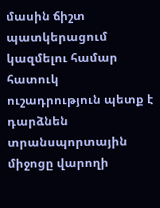մասին ճիշտ պատկերացում կազմելու համար հատուկ ուշադրություն պետք է դարձնեն տրանսպորտային միջոցը վարողի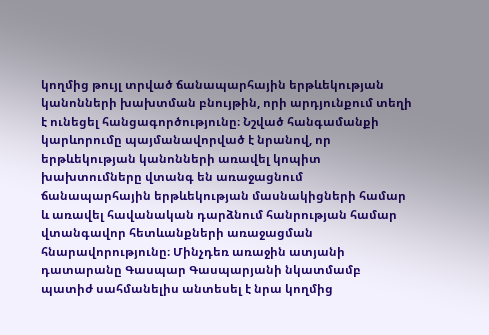կողմից թույլ տրված ճանապարհային երթևեկության կանոնների խախտման բնույթին, որի արդյունքում տեղի է ունեցել հանցագործությունը։ Նշված հանգամանքի կարևորումը պայմանավորված է նրանով, որ երթևեկության կանոնների առավել կոպիտ խախտումները վտանգ են առաջացնում ճանապարհային երթևեկության մասնակիցների համար և առավել հավանական դարձնում հանրության համար վտանգավոր հետևանքների առաջացման հնարավորությունը։ Մինչդեռ առաջին ատյանի դատարանը Գասպար Գասպարյանի նկատմամբ պատիժ սահմանելիս անտեսել է նրա կողմից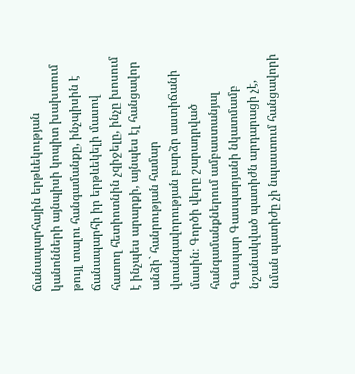ճանապարհային երթևեկության կանոնների այնպիսի կոպիտ խախտում թույլ տալու հանգամանքը, ինչպիսին է ճանապարհի իր երթևեկելի մասով հատող հետիոտնին չզիջելը, ինչը խոսում է ինչպես արարքի, այնպես էլ հանցավոր անձի` հանրության համար վտանգավորության բարձր աստիճանի մասին։ Գործի վերը շարադրված հանգամանքներում ամբաստանյալ Գասպար Գասպարյանի նկատմամբ նշանակված պատիժն արդարացի չէ, նման պատիժը չի նպաստում հանցավորի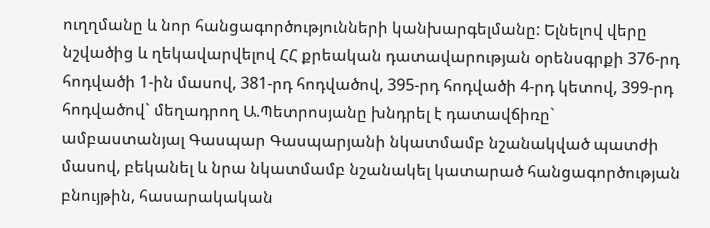ուղղմանը և նոր հանցագործությունների կանխարգելմանը: Ելնելով վերը նշվածից և ղեկավարվելով ՀՀ քրեական դատավարության օրենսգրքի 376-րդ հոդվածի 1-ին մասով, 381-րդ հոդվածով, 395-րդ հոդվածի 4-րդ կետով, 399-րդ հոդվածով` մեղադրող Ա.Պետրոսյանը խնդրել է դատավճիռը` ամբաստանյալ Գասպար Գասպարյանի նկատմամբ նշանակված պատժի մասով, բեկանել և նրա նկատմամբ նշանակել կատարած հանցագործության բնույթին, հասարակական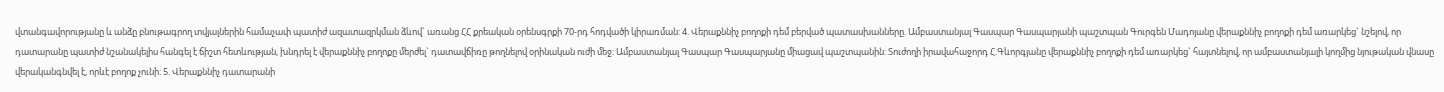վտանգավորությանը և անձը բնութագրող տվյալներին համաչափ պատիժ ազատազրկման ձևով` առանց ՀՀ քրեական օրենսգրքի 70-րդ հոդվածի կիրառման: 4. Վերաքննիչ բողոքի դեմ բերված պատասխանները. Ամբաստանյալ Գասպար Գասպարյանի պաշտպան Գուրգեն Մադոյանը վերաքննիչ բողոքի դեմ առարկեց` նշելով, որ դատարանը պատիժ նշանակելիս հանգել է ճիշտ հետևության, խնդրել է վերաքննիչ բողոքը մերժել` դատավճիռը թողնելով օրինական ուժի մեջ: Ամբաստանյալ Գասպար Գասպարյանը միացավ պաշտպանին: Տուժողի իրավահաջորդ Հ.Գևորգյանը վերաքննիչ բողոքի դեմ առարկեց` հայտնելով, որ ամբաստանյալի կողմից նյութական վնասը վերականգնվել է, որևէ բողոք չունի: 5. Վերաքննիչ դատարանի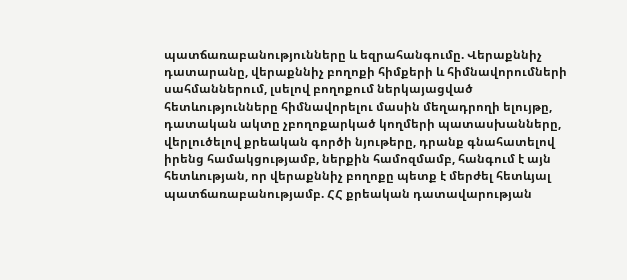պատճառաբանությունները և եզրահանգումը. Վերաքննիչ դատարանը, վերաքննիչ բողոքի հիմքերի և հիմնավորումների սահմաններում, լսելով բողոքում ներկայացված հետևությունները հիմնավորելու մասին մեղադրողի ելույթը, դատական ակտը չբողոքարկած կողմերի պատասխանները, վերլուծելով քրեական գործի նյութերը, դրանք գնահատելով իրենց համակցությամբ, ներքին համոզմամբ, հանգում է այն հետևության, որ վերաքննիչ բողոքը պետք է մերժել հետևյալ պատճառաբանությամբ. ՀՀ քրեական դատավարության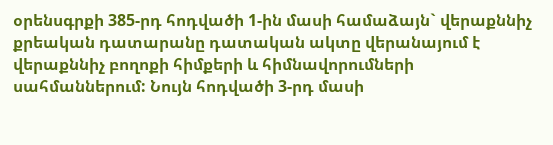օրենսգրքի 385-րդ հոդվածի 1-ին մասի համաձայն` վերաքննիչ քրեական դատարանը դատական ակտը վերանայում է վերաքննիչ բողոքի հիմքերի և հիմնավորումների սահմաններում: Նույն հոդվածի 3-րդ մասի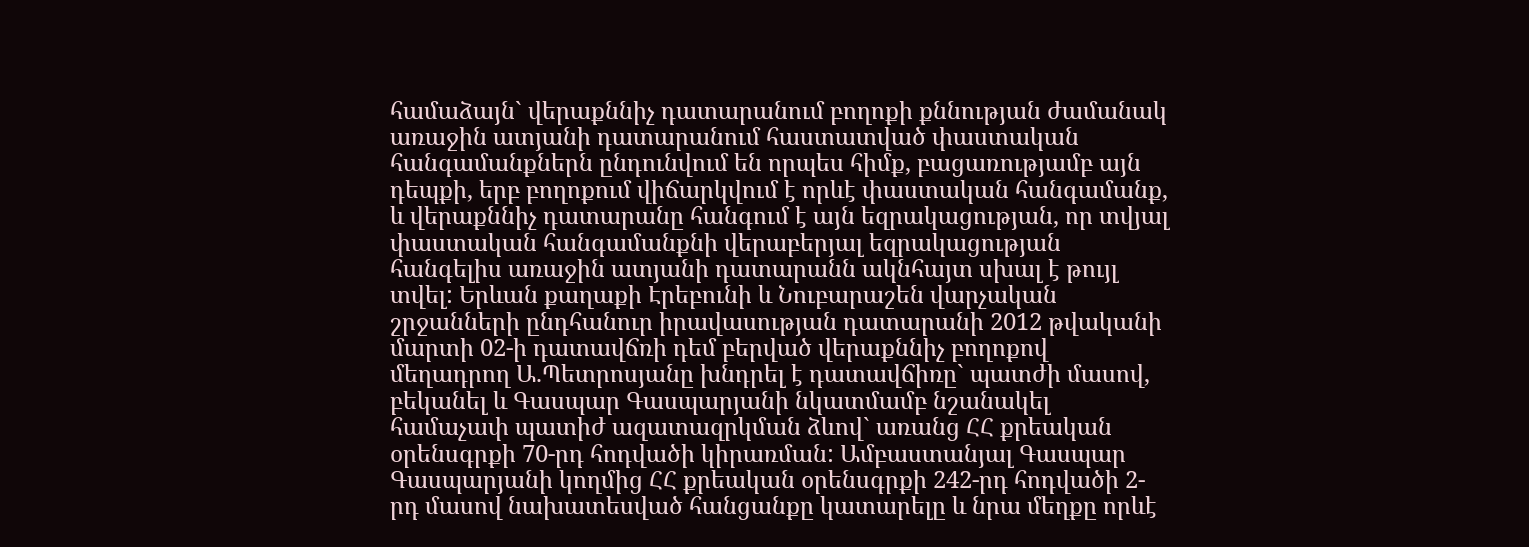համաձայն` վերաքննիչ դատարանում բողոքի քննության ժամանակ առաջին ատյանի դատարանում հաստատված փաստական հանգամանքներն ընդունվում են որպես հիմք, բացառությամբ այն դեպքի, երբ բողոքում վիճարկվում է որևէ փաստական հանգամանք, և վերաքննիչ դատարանը հանգում է այն եզրակացության, որ տվյալ փաստական հանգամանքնի վերաբերյալ եզրակացության հանգելիս առաջին ատյանի դատարանն ակնհայտ սխալ է թույլ տվել: Երևան քաղաքի Էրեբունի և Նուբարաշեն վարչական շրջանների ընդհանուր իրավասության դատարանի 2012 թվականի մարտի 02-ի դատավճռի դեմ բերված վերաքննիչ բողոքով մեղադրող Ա.Պետրոսյանը խնդրել է դատավճիռը` պատժի մասով, բեկանել և Գասպար Գասպարյանի նկատմամբ նշանակել համաչափ պատիժ ազատազրկման ձևով` առանց ՀՀ քրեական օրենսգրքի 70-րդ հոդվածի կիրառման: Ամբաստանյալ Գասպար Գասպարյանի կողմից ՀՀ քրեական օրենսգրքի 242-րդ հոդվածի 2-րդ մասով նախատեսված հանցանքը կատարելը և նրա մեղքը որևէ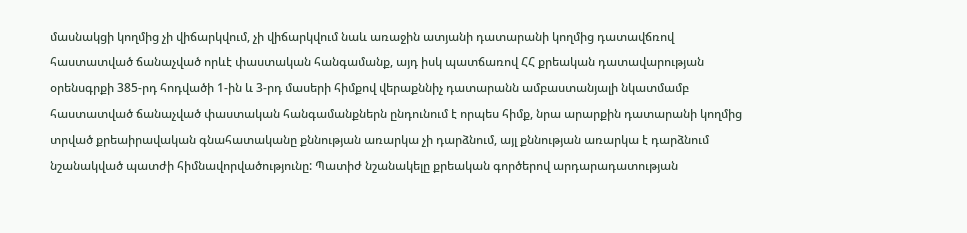մասնակցի կողմից չի վիճարկվում, չի վիճարկվում նաև առաջին ատյանի դատարանի կողմից դատավճռով հաստատված ճանաչված որևէ փաստական հանգամանք, այդ իսկ պատճառով ՀՀ քրեական դատավարության օրենսգրքի 385-րդ հոդվածի 1-ին և 3-րդ մասերի հիմքով վերաքննիչ դատարանն ամբաստանյալի նկատմամբ հաստատված ճանաչված փաստական հանգամանքներն ընդունում է որպես հիմք, նրա արարքին դատարանի կողմից տրված քրեաիրավական գնահատականը քննության առարկա չի դարձնում, այլ քննության առարկա է դարձնում նշանակված պատժի հիմնավորվածությունը: Պատիժ նշանակելը քրեական գործերով արդարադատության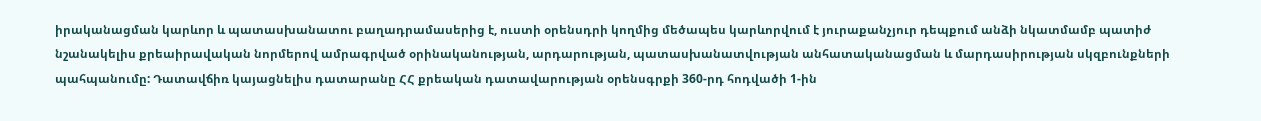իրականացման կարևոր և պատասխանատու բաղադրամասերից է, ուստի օրենսդրի կողմից մեծապես կարևորվում է յուրաքանչյուր դեպքում անձի նկատմամբ պատիժ նշանակելիս քրեաիրավական նորմերով ամրագրված օրինականության, արդարության, պատասխանատվության անհատականացման և մարդասիրության սկզբունքների պահպանումը: Դատավճիռ կայացնելիս դատարանը ՀՀ քրեական դատավարության օրենսգրքի 360-րդ հոդվածի 1-ին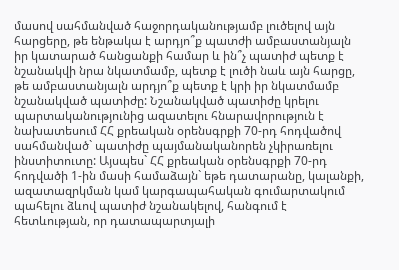մասով սահմանված հաջորդականությամբ լուծելով այն հարցերը, թե ենթակա է արդյո՞ք պատժի ամբաստանյալն իր կատարած հանցանքի համար և ին՞չ պատիժ պետք է նշանակվի նրա նկատմամբ, պետք է լուծի նաև այն հարցը, թե ամբաստանյալն արդյո՞ք պետք է կրի իր նկատմամբ նշանակված պատիժը: Նշանակված պատիժը կրելու պարտականությունից ազատելու հնարավորություն է նախատեսում ՀՀ քրեական օրենսգրքի 70-րդ հոդվածով սահմանված` պատիժը պայմանականորեն չկիրառելու ինստիտուտը: Այսպես` ՀՀ քրեական օրենսգրքի 70-րդ հոդվածի 1-ին մասի համաձայն` եթե դատարանը, կալանքի, ազատազրկման կամ կարգապահական գումարտակում պահելու ձևով պատիժ նշանակելով, հանգում է հետևության, որ դատապարտյալի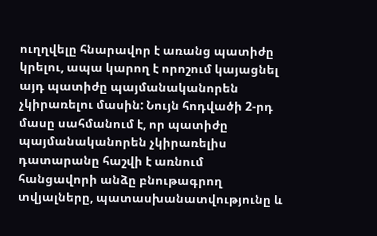ուղղվելը հնարավոր է առանց պատիժը կրելու, ապա կարող է որոշում կայացնել այդ պատիժը պայմանականորեն չկիրառելու մասին: Նույն հոդվածի 2-րդ մասը սահմանում է, որ պատիժը պայմանականորեն չկիրառելիս դատարանը հաշվի է առնում հանցավորի անձը բնութագրող տվյալները, պատասխանատվությունը և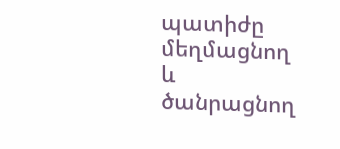պատիժը մեղմացնող և ծանրացնող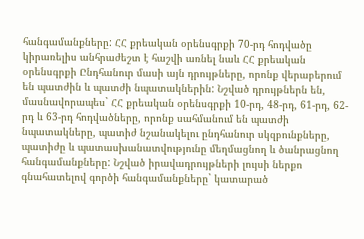հանգամանքները: ՀՀ քրեական օրենսգրքի 70-րդ հոդվածը կիրառելիս անհրաժեշտ է հաշվի առնել նաև ՀՀ քրեական օրենսգրքի Ընդհանուր մասի այն դրույթները, որոնք վերաբերում են պատժին և պատժի նպատակներին: Նշված դրույթներն են, մասնավորապես` ՀՀ քրեական օրենսգրքի 10-րդ, 48-րդ, 61-րդ, 62-րդ և 63-րդ հոդվածները, որոնք սահմանում են պատժի նպատակները, պատիժ նշանակելու ընդհանուր սկզբունքները, պատիժը և պատասխանատվությունը մեղմացնող և ծանրացնող հանգամանքները: Նշված իրավադրույթների լույսի ներքո գնահատելով գործի հանգամանքները` կատարած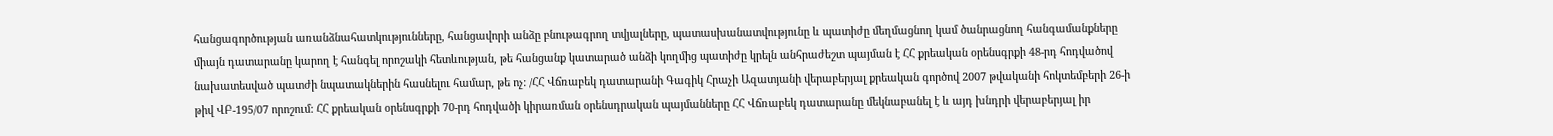հանցագործության առանձնահատկությունները, հանցավորի անձը բնութագրող տվյալները, պատասխանատվությունը և պատիժը մեղմացնող կամ ծանրացնող հանգամանքները միայն դատարանը կարող է հանգել որոշակի հետևության, թե հանցանք կատարած անձի կողմից պատիժը կրելն անհրաժեշտ պայման է ՀՀ քրեական օրենսգրքի 48-րդ հոդվածով նախատեսված պատժի նպատակներին հասնելու համար, թե ոչ: /ՀՀ Վճռաբեկ դատարանի Գագիկ Հրաչի Ազատյանի վերաբերյալ քրեական գործով 2007 թվականի հոկտեմբերի 26-ի թիվ ՎԲ-195/07 որոշում: ՀՀ քրեական օրենսգրքի 70-րդ հոդվածի կիրառման օրենսդրական պայմանները ՀՀ Վճռաբեկ դատարանը մեկնաբանել է և այդ խնդրի վերաբերյալ իր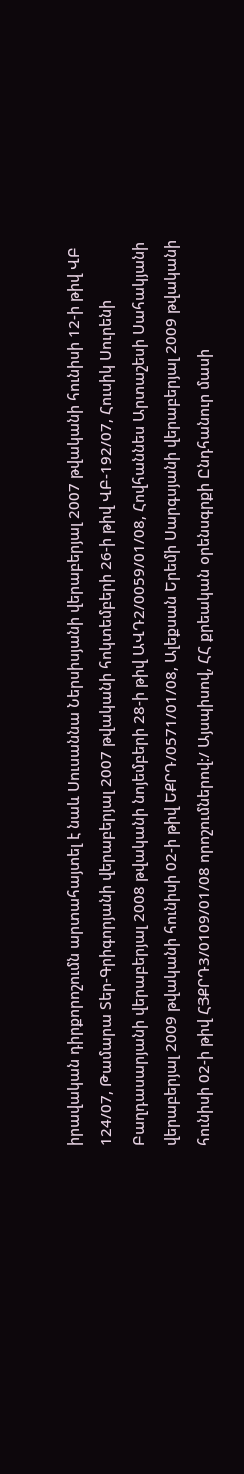իրավական դիրքորոշումն արտահայտել է նաև Սուսաննա Ներսիսյանի վերաբերյալ 2007 թվականի հունիսի 12-ի թիվ ՎԲ 124/07, Թամարա Տեր-Գրիգորյանի վերաբերյալ 2007 թվականի հոկտեմբերի 26-ի թիվ ՎԲ-192/07, Հուսիկ Սուրենի Բաղդասարյանի վերաբերյալ 2008 թվականի նոյեմբերի 28-ի թիվ ԱՎԴ2/0059/01/08, Հովհաննես Արտաշեսի Սահակյանի վերաբերյալ 2009 թվականի հունիսի 02-ի թիվ ԵՔՐԴ/0571/01/08, Ալեքսան Երեմի Սարգսյանի վերաբերյալ 2009 թվականի հունիսի 02-ի թիվ ՀՅՔՐԴ3/0109/01/08 որոշումներով:/ Այսպիսով, ՀՀ քրեական օրենսգրքի Ընդհանուր մասի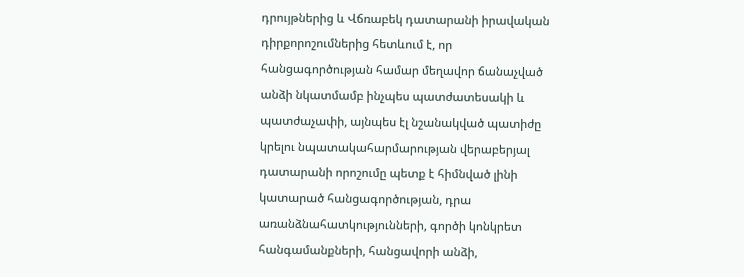դրույթներից և Վճռաբեկ դատարանի իրավական դիրքորոշումներից հետևում է, որ հանցագործության համար մեղավոր ճանաչված անձի նկատմամբ ինչպես պատժատեսակի և պատժաչափի, այնպես էլ նշանակված պատիժը կրելու նպատակահարմարության վերաբերյալ դատարանի որոշումը պետք է հիմնված լինի կատարած հանցագործության, դրա առանձնահատկությունների, գործի կոնկրետ հանգամանքների, հանցավորի անձի,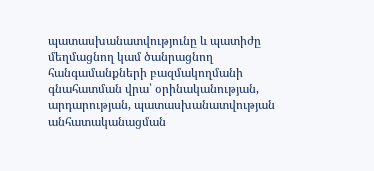պատասխանատվությունը և պատիժը մեղմացնող կամ ծանրացնող հանգամանքների բազմակողմանի գնահատման վրա՝ օրինականության, արդարության, պատասխանատվության անհատականացման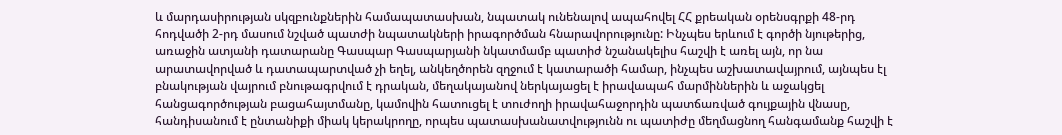և մարդասիրության սկզբունքներին համապատասխան, նպատակ ունենալով ապահովել ՀՀ քրեական օրենսգրքի 48-րդ հոդվածի 2-րդ մասում նշված պատժի նպատակների իրագործման հնարավորությունը: Ինչպես երևում է գործի նյութերից, առաջին ատյանի դատարանը Գասպար Գասպարյանի նկատմամբ պատիժ նշանակելիս հաշվի է առել այն, որ նա արատավորված և դատապարտված չի եղել, անկեղծորեն զղջում է կատարածի համար, ինչպես աշխատավայրում, այնպես էլ բնակության վայրում բնութագրվում է դրական, մեղակայանով ներկայացել է իրավապահ մարմիններին և աջակցել հանցագործության բացահայտմանը, կամովին հատուցել է տուժողի իրավահաջորդին պատճառված գույքային վնասը, հանդիսանում է ընտանիքի միակ կերակրողը, որպես պատասխանատվությունն ու պատիժը մեղմացնող հանգամանք հաշվի է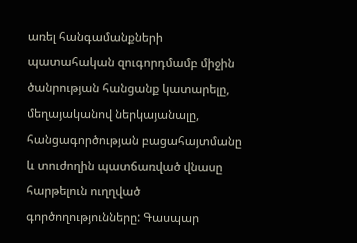առել հանգամանքների պատահական զուգորդմամբ միջին ծանրության հանցանք կատարելը, մեղայականով ներկայանալը, հանցագործության բացահայտմանը և տուժողին պատճառված վնասը հարթելուն ուղղված գործողությունները: Գասպար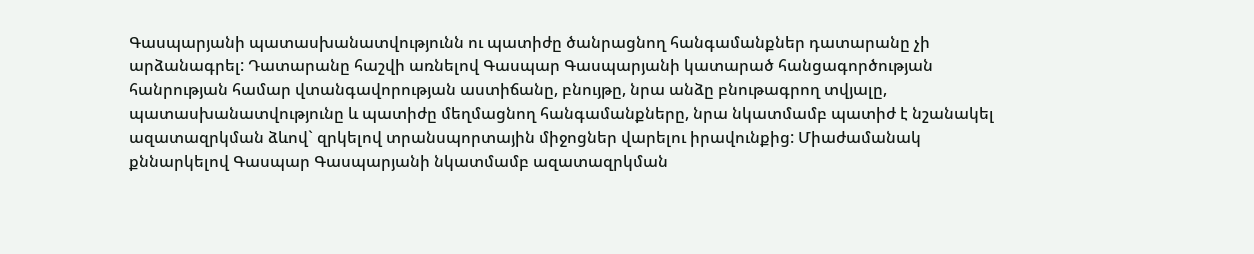Գասպարյանի պատասխանատվությունն ու պատիժը ծանրացնող հանգամանքներ դատարանը չի արձանագրել: Դատարանը հաշվի առնելով Գասպար Գասպարյանի կատարած հանցագործության հանրության համար վտանգավորության աստիճանը, բնույթը, նրա անձը բնութագրող տվյալը, պատասխանատվությունը և պատիժը մեղմացնող հանգամանքները, նրա նկատմամբ պատիժ է նշանակել ազատազրկման ձևով` զրկելով տրանսպորտային միջոցներ վարելու իրավունքից: Միաժամանակ քննարկելով Գասպար Գասպարյանի նկատմամբ ազատազրկման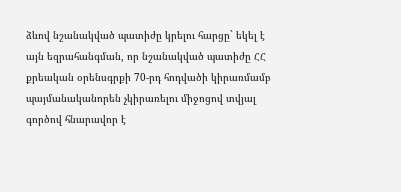ձևով նշանակված պատիժը կրելու հարցը` եկել է այն եզրահանգման, որ նշանակված պատիժը ՀՀ քրեական օրենսգրքի 70-րդ հոդվածի կիրառմամբ պայմանականորեն չկիրառելու միջոցով տվյալ գործով հնարավոր է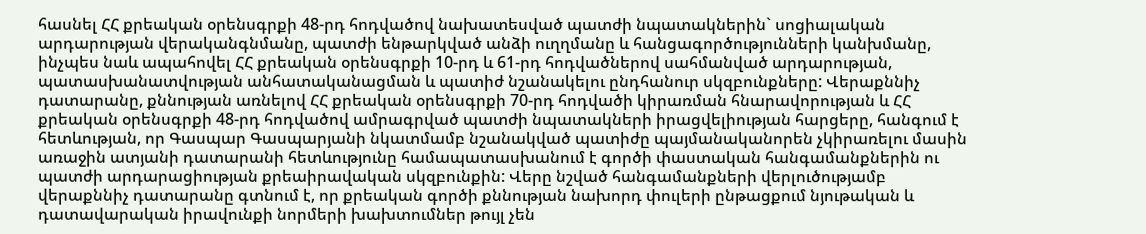հասնել ՀՀ քրեական օրենսգրքի 48-րդ հոդվածով նախատեսված պատժի նպատակներին` սոցիալական արդարության վերականգնմանը, պատժի ենթարկված անձի ուղղմանը և հանցագործությունների կանխմանը, ինչպես նաև ապահովել ՀՀ քրեական օրենսգրքի 10-րդ և 61-րդ հոդվածներով սահմանված արդարության, պատասխանատվության անհատականացման և պատիժ նշանակելու ընդհանուր սկզբունքները: Վերաքննիչ դատարանը, քննության առնելով ՀՀ քրեական օրենսգրքի 70-րդ հոդվածի կիրառման հնարավորության և ՀՀ քրեական օրենսգրքի 48-րդ հոդվածով ամրագրված պատժի նպատակների իրացվելիության հարցերը, հանգում է հետևության, որ Գասպար Գասպարյանի նկատմամբ նշանակված պատիժը պայմանականորեն չկիրառելու մասին առաջին ատյանի դատարանի հետևությունը համապատասխանում է գործի փաստական հանգամանքներին ու պատժի արդարացիության քրեաիրավական սկզբունքին: Վերը նշված հանգամանքների վերլուծությամբ վերաքննիչ դատարանը գտնում է, որ քրեական գործի քննության նախորդ փուլերի ընթացքում նյութական և դատավարական իրավունքի նորմերի խախտումներ թույլ չեն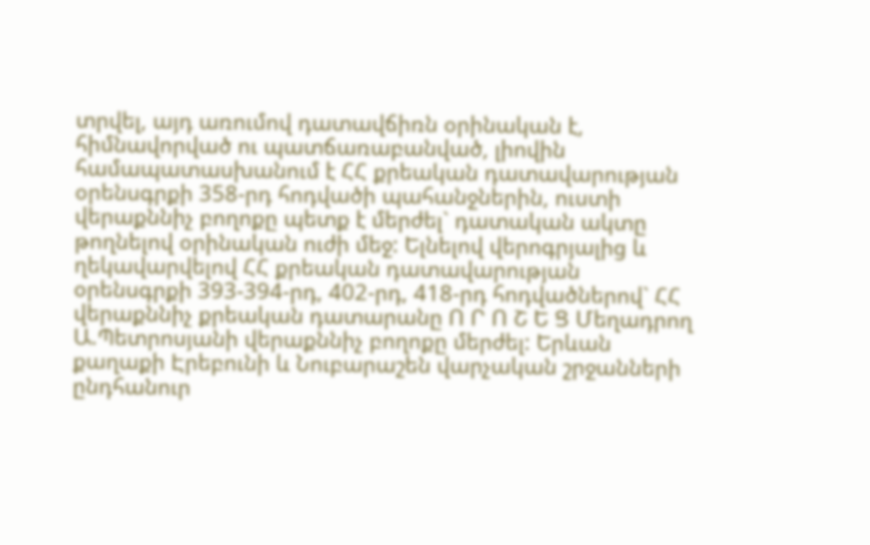տրվել, այդ առումով դատավճիռն օրինական է, հիմնավորված ու պատճառաբանված, լիովին համապատասխանում է ՀՀ քրեական դատավարության օրենսգրքի 358-րդ հոդվածի պահանջներին, ուստի վերաքննիչ բողոքը պետք է մերժել` դատական ակտը թողնելով օրինական ուժի մեջ: Ելնելով վերոգրյալից և ղեկավարվելով ՀՀ քրեական դատավարության օրենսգրքի 393-394-րդ, 402-րդ, 418-րդ հոդվածներով` ՀՀ վերաքննիչ քրեական դատարանը Ո Ր Ո Շ Ե Ց Մեղադրող Ա.Պետրոսյանի վերաքննիչ բողոքը մերժել: Երևան քաղաքի Էրեբունի և Նուբարաշեն վարչական շրջանների ընդհանուր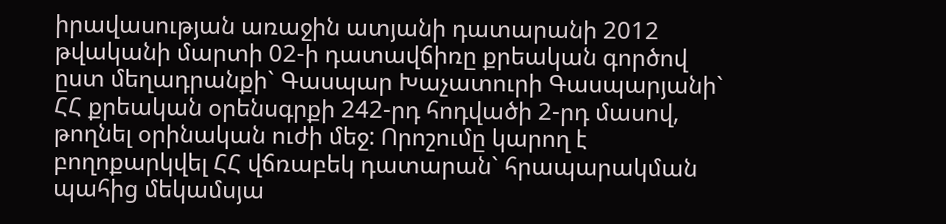իրավասության առաջին ատյանի դատարանի 2012 թվականի մարտի 02-ի դատավճիռը քրեական գործով ըստ մեղադրանքի` Գասպար Խաչատուրի Գասպարյանի` ՀՀ քրեական օրենսգրքի 242-րդ հոդվածի 2-րդ մասով, թողնել օրինական ուժի մեջ: Որոշումը կարող է բողոքարկվել ՀՀ վճռաբեկ դատարան` հրապարակման պահից մեկամսյա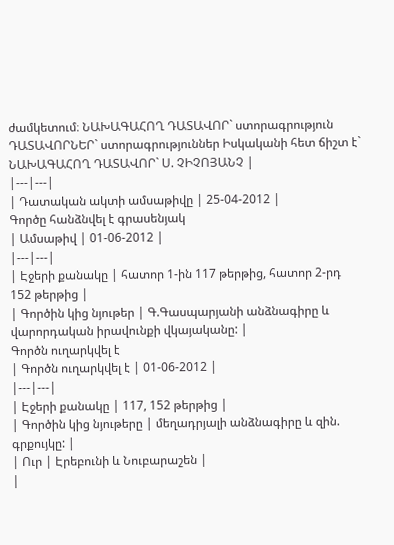ժամկետում։ ՆԱԽԱԳԱՀՈՂ ԴԱՏԱՎՈՐ` ստորագրություն ԴԱՏԱՎՈՐՆԵՐ` ստորագրություններ Իսկականի հետ ճիշտ է` ՆԱԽԱԳԱՀՈՂ ԴԱՏԱՎՈՐ` Ս. ՉԻՉՈՅԱՆՉ |
|---|---|
| Դատական ակտի ամսաթիվը | 25-04-2012 |
Գործը հանձնվել է գրասենյակ
| Ամսաթիվ | 01-06-2012 |
|---|---|
| Էջերի քանակը | հատոր 1-ին 117 թերթից, հատոր 2-րդ 152 թերթից |
| Գործին կից նյութեր | Գ.Գասպարյանի անձնագիրը և վարորդական իրավունքի վկայականը: |
Գործն ուղարկվել է
| Գործն ուղարկվել է | 01-06-2012 |
|---|---|
| Էջերի քանակը | 117, 152 թերթից |
| Գործին կից նյութերը | մեղադրյալի անձնագիրը և զին. գրքույկը: |
| Ուր | Էրեբունի և Նուբարաշեն |
|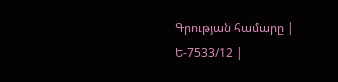Գրության համարը | Ե-7533/12 |